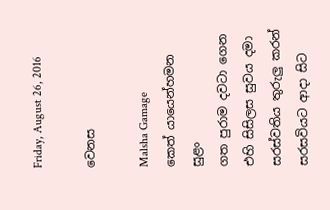Friday, August 26, 2016

වෙනස

Malsha Gamage
කෙත් යායෙන්හමන සුළං
ගත පුරාම දවටා ගෙන
එහි සිසිලස සුවය දමා
සරස්වතිය තුරුලු කරන්
සරසවියට ආදා සිට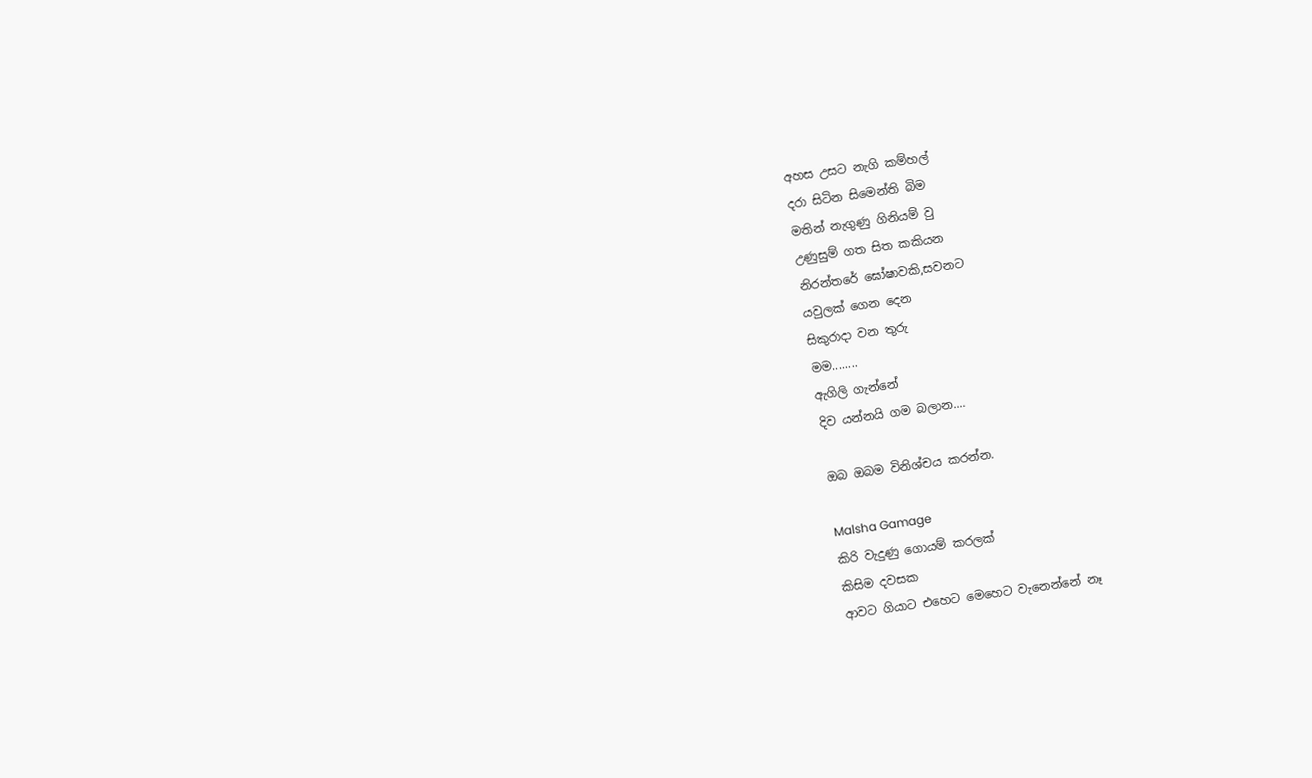අහස උසට නැගි කම්හල්
දරා සිටින සිමෙන්ති බිම
මතින් නැගුණු ගිනියම් වු
උණුසුම් ගත සිත කකියන
නිරන්තරේ ඝෝෂාවකි,සවනට
යවුලක් ගෙන දෙන
සිකුරාදා වන තුරු
මම........
ඇගිලි ගැන්නේ
දිව යන්නයි ගම බලාන....

ඔබ ඔබම විනිශ්චය කරන්න.

Malsha Gamage
කිරි වැදුණු ගොයම් කරලක්
කිසිම දවසක
ආවට ගියාට එහෙට මෙහෙට වැනෙන්නේ නෑ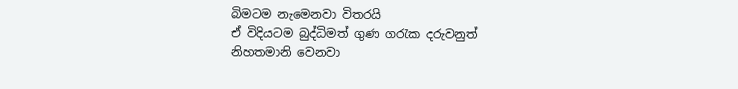බිමටම නැමෙනවා විතරයි
ඒ විදියටම බුද්ධිමත් ගුණ ගරැක දරුවනුත්
නිහතමානි වෙනවා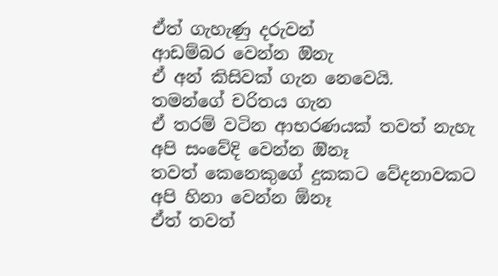ඒත් ගැහැණු දරුවන්
ආඩම්බර වෙන්න ඔිනැ
ඒ අන් කිසිවක් ගැන නෙවෙයි.
තමන්ගේ චරිතය ගැන
ඒ තරම් වටින ආභරණයක් තවත් නැහැ
අපි සංවේදි වෙන්න ඔිනෑ
තවත් කෙනෙකුගේ දුකකට වේදනාවකට
අපි හිනා වෙන්න ඕනෑ
ඒත් තවත්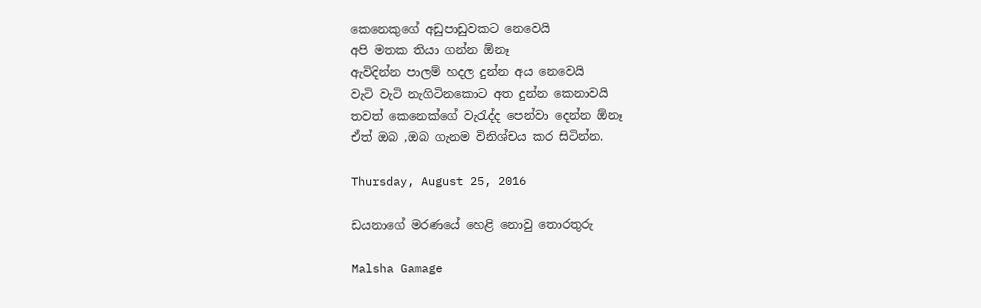කෙනෙකුගේ අඩුපාඩුවකට නෙවෙයි
අපි මතක තියා ගන්න ඕනෑ
ඇවිදින්න පාලම් හදල දුන්න අය නෙවෙයි
වැටි වැටි නැගිටිනකොට අත දුන්න කෙනාවයි
තවත් කෙනෙක්ගේ වැරැද්ද පෙන්වා දෙන්න ඕනෑ
ඒත් ඔබ ,ඔබ ගැනම විනිශ්චය කර සිටින්න.

Thursday, August 25, 2016

ඩයනාගේ මරණයේ හෙළි නොවු තොරතුරු

Malsha Gamage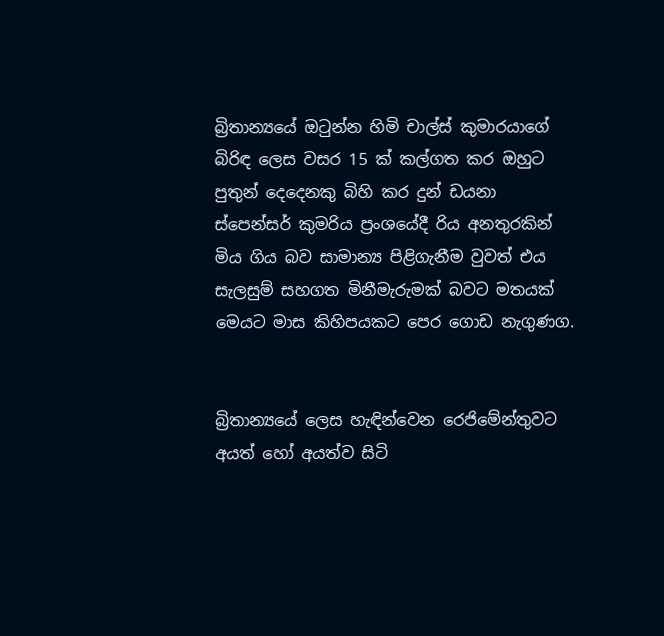බ්‍රිතාන්‍යයේ ඔටුන්න හිමි චාල්ස්‌ කුමාරයාගේ බිරිඳ ලෙස වසර 15 ක්‌ කල්ගත කර ඔහුට පුතුන් දෙදෙනකු බිහි කර දුන් ඩයනා ස්‌පෙන්සර් කුමරිය ප්‍රංශයේදී රිය අනතුරකින් මිය ගිය බව සාමාන්‍ය පිළිගැනීම වුවත් එය සැලසුම් සහගත මිනීමැරුමක්‌ බවට මතයක්‌ මෙයට මාස කිහිපයකට පෙර ගොඩ නැගුණග.


බ්‍රිතාන්‍යයේ ලෙස හැඳින්වෙන රෙජිමේන්තුවට අයත් හෝ අයත්ව සිටි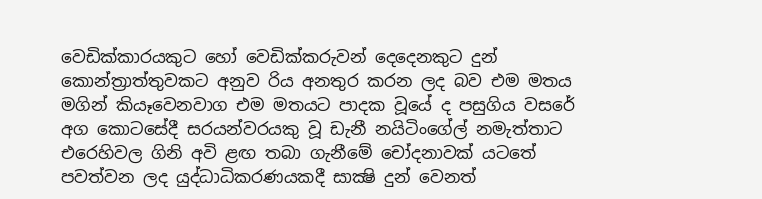වෙඩික්‌කාරයකුට හෝ වෙඩික්‌කරුවන් දෙදෙනකුට දුන් කොන්ත්‍රාත්තුවකට අනුව රිය අනතුර කරන ලද බව එම මතය මගින් කියෑවෙනවාග එම මතයට පාදක වූයේ ද පසුගිය වසරේ අග කොටසේදී සරයන්වරයකු වූ ඩැනී නයිටිංගේල් නමැත්තාට එරෙහිවල ගිනි අවි ළඟ තබා ගැනීමේ චෝදනාවක්‌ යටතේ පවත්වන ලද යුද්ධාධිකරණයකදී සාක්‍ෂි දුන් වෙනත්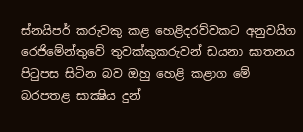ස්‌නයිපර් කරුවකු කළ හෙළිදරව්වකට අනුවයිග රෙජිමේන්තුවේ තුවක්‌කුකරුවන් ඩයනා ඝාතනය පිටුපස සිටින බව ඔහු හෙළි කළාග මේ බරපතළ සාක්‍ෂිය දුන්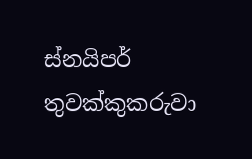ස්‌නයිපර් තුවක්‌කුකරුවා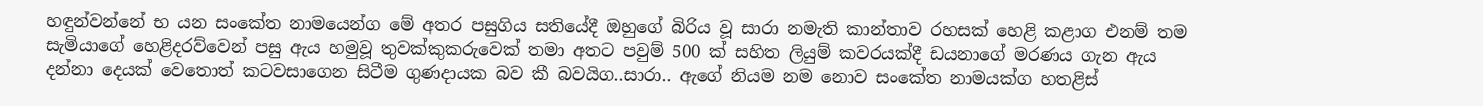හඳුන්වන්නේ භ යන සංකේත නාමයෙන්ග මේ අතර පසුගිය සතියේදී ඔහුගේ බිරිය වූ සාරා නමැති කාන්තාව රහසක්‌ හෙළි කළාග එනම් තම සැමියාගේ හෙළිදරව්වෙන් පසු ඇය හමුවූ තුවක්‌කුකරුවෙක්‌ තමා අතට පවුම් 500 ක්‌ සහිත ලියුම් කවරයක්‌දී ඩයනාගේ මරණය ගැන ඇය දන්නා දෙයක්‌ වෙතොත් කටවසාගෙන සිටීම ගුණදායක බව කී බවයිග..සාරා.. ඇගේ නියම නම නොව සංකේත නාමයක්‌ග හතළිස්‌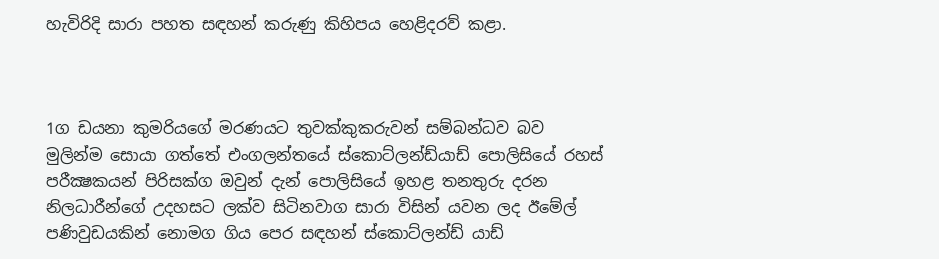හැවිරිදි සාරා පහත සඳහන් කරුණු කිහිපය හෙළිදරව් කළා.



1ග ඩයනා කුමරියගේ මරණයට තුවක්‌කුකරුවන් සම්බන්ධව බව මුලින්ම සොයා ගත්තේ එංගලන්තයේ ස්‌කොට්‌ලන්ඩ්යාඩ් පොලිසියේ රහස්‌ පරීක්‍ෂකයන් පිරිසක්‌ග ඔවුන් දැන් පොලිසියේ ඉහළ තනතුරු දරන නිලධාරීන්ගේ උදහසට ලක්‌ව සිටිනවාග සාරා විසින් යවන ලද ඊමේල් පණිවුඩයකින් නොමග ගිය පෙර සඳහන් ස්‌කොට්‌ලන්ඩ් යාඩ්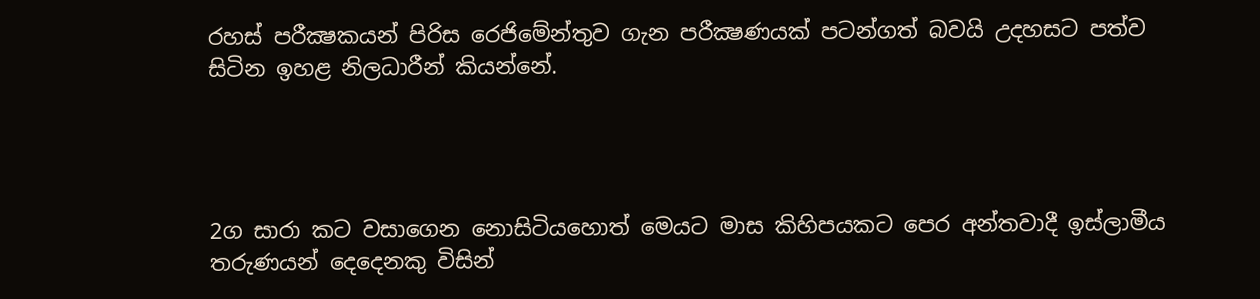රහස්‌ පරීක්‍ෂකයන් පිරිස රෙජිමේන්තුව ගැන පරීක්‍ෂණයක්‌ පටන්ගත් බවයි උදහසට පත්ව සිටින ඉහළ නිලධාරීන් කියන්නේ.




2ග සාරා කට වසාගෙන නොසිටියහොත් මෙයට මාස කිහිපයකට පෙර අන්තවාදී ඉස්‌ලාමීය තරුණයන් දෙදෙනකු විසින්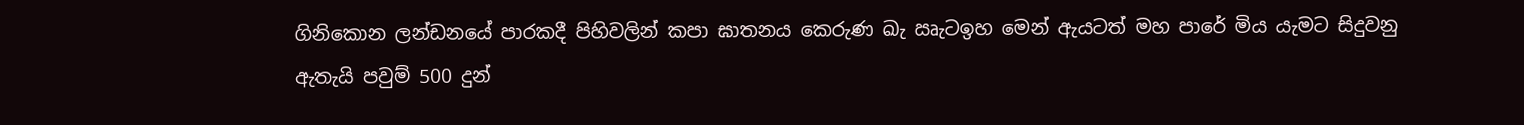ගිනිකොන ලන්ඩනයේ පාරකදී පිහිවලින් කපා ඝාතනය කෙරුණ ඛැ ඍැටඉහ මෙන් ඇයටත් මහ පාරේ මිය යැමට සිදුවනු ඇතැයි පවුම් 500 දුන්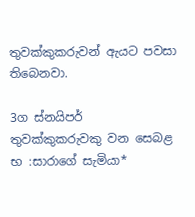තුවක්‌කුකරුවන් ඇයට පවසා තිබෙනවා.

3ග ස්‌නයිපර් තුවක්‌කුකරුවකු වන සෙබළ භ :සාරාගේ සැමියා*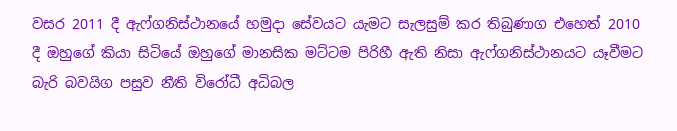වසර 2011 දී ඇෆ්ගනිස්‌ථානයේ හමුදා සේවයට යැමට සැලසුම් කර තිබුණාග එහෙත් 2010 දී ඔහුගේ කියා සිටියේ ඔහුගේ මානසික මට්‌ටම පිරිහී ඇති නිසා ඇෆ්ගනිස්‌ථානයට යෑවීමට බැරි බවයිග පසුව නීති විරෝධී අධිබල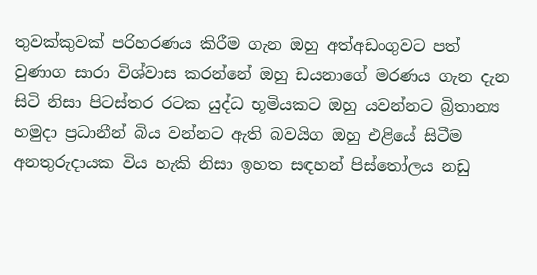තුවක්‌කුවක්‌ පරිහරණය කිරීම ගැන ඔහු අත්අඩංගුවට පත් වුණාග සාරා විශ්වාස කරන්නේ ඔහු ඩයනාගේ මරණය ගැන දැන සිටි නිසා පිටස්‌තර රටක යුද්ධ භූමියකට ඔහු යවන්නට බ්‍රිතාන්‍ය හමුදා ප්‍රධානීන් බිය වන්නට ඇති බවයිග ඔහු එළියේ සිටීම අනතුරුදායක විය හැකි නිසා ඉහත සඳහන් පිස්‌තෝලය නඩු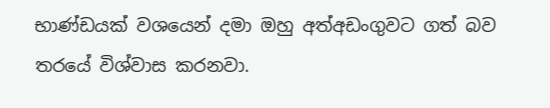භාණ්‌ඩයක්‌ වශයෙන් දමා ඔහු අත්අඩංගුවට ගත් බව තරයේ විශ්වාස කරනවා.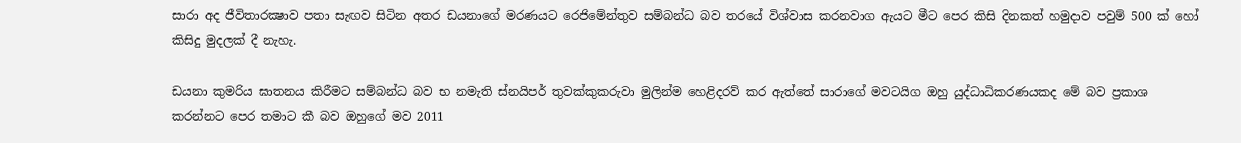සාරා අද ජීවිතාරක්‍ෂාව පතා සැඟව සිටින අතර ඩයනාගේ මරණයට රෙජිමේන්තුව සම්බන්ධ බව තරයේ විශ්වාස කරනවාග ඇයට මීට පෙර කිසි දිනකත් හමුදාව පවුම් 500 ක්‌ හෝ කිසිදු මුදලක්‌ දී නැහැ.

ඩයනා කුමරිය ඝාතනය කිරීමට සම්බන්ධ බව භ නමැති ස්‌නයිපර් තුවක්‌කුකරුවා මුලින්ම හෙළිදරව් කර ඇත්තේ සාරාගේ මවටයිග ඔහු යුද්ධාධිකරණයකද මේ බව ප්‍රකාශ කරන්නට පෙර තමාට කී බව ඔහුගේ මව 2011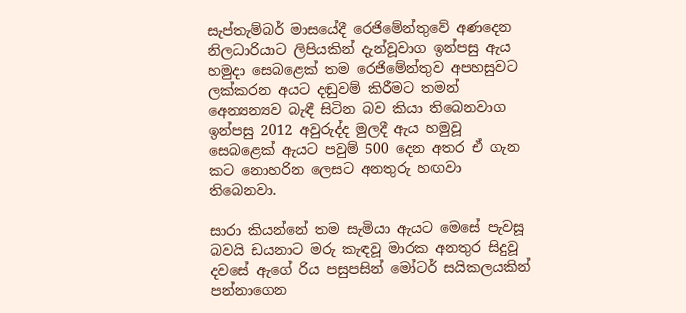සැප්තැම්බර් මාසයේදී රෙජිමේන්තුවේ අණදෙන නිලධාරියාට ලිපියකින් දැන්වූවාග ඉන්පසු ඇය හමුදා සෙබළෙක්‌ තම රෙජිමේන්තුව අපහසුවට ලක්‌කරන අයට දඬුවම් කිරීමට තමන් අෙන්‍යන්‍යව බැඳී සිටින බව කියා තිබෙනවාග ඉන්පසු 2012 අවුරුද්ද මුලදී ඇය හමුවූ සෙබළෙක්‌ ඇයට පවුම් 500 දෙන අතර ඒ ගැන කට නොහරින ලෙසට අනතුරු හඟවා තිබෙනවා.

සාරා කියන්නේ තම සැමියා ඇයට මෙසේ පැවසූ බවයි ඩයනාට මරු කැඳවූ මාරක අනතුර සිදුවූ දවසේ ඇගේ රිය පසුපසින් මෝටර් සයිකලයකින් පන්නාගෙන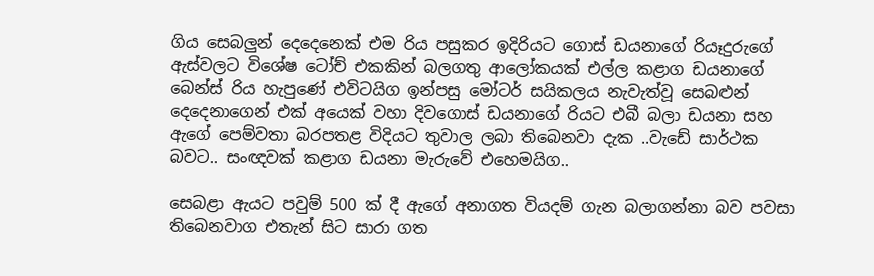ගිය සෙබලුන් දෙදෙනෙක්‌ එම රිය පසුකර ඉදිරියට ගොස්‌ ඩයනාගේ රියෑදුරුගේ ඇස්‌වලට විශේෂ ටෝච් එකකින් බලගතු ආලෝකයක්‌ එල්ල කළාග ඩයනාගේ බෙන්ස්‌ රිය හැපුණේ එවිටයිග ඉන්පසු මෝටර් සයිකලය නැවැත්වූ සෙබළුන් දෙදෙනාගෙන් එක්‌ අයෙක්‌ වහා දිවගොස්‌ ඩයනාගේ රියට එබී බලා ඩයනා සහ ඇගේ පෙම්වතා බරපතළ විදියට තුවාල ලබා තිබෙනවා දැක ..වැඩේ සාර්ථක බවට.. සංඥවක්‌ කළාග ඩයනා මැරුවේ එහෙමයිග..

සෙබළා ඇයට පවුම් 500 ක්‌ දී ඇගේ අනාගත වියදම් ගැන බලාගන්නා බව පවසා තිබෙනවාග එතැන් සිට සාරා ගත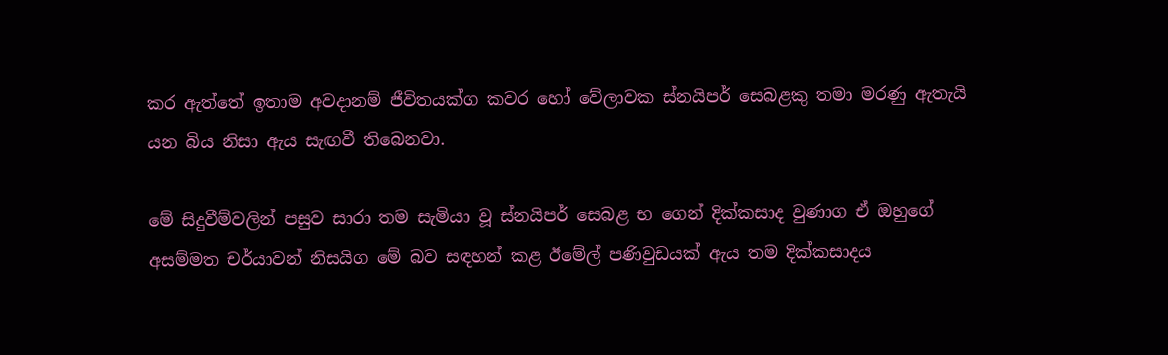කර ඇත්තේ ඉතාම අවදානම් ජීවිතයක්‌ග කවර හෝ වේලාවක ස්‌නයිපර් සෙබළකු තමා මරණු ඇතැයි යන බිය නිසා ඇය සැඟවී තිබෙනවා.

මේ සිදුවීම්වලින් පසුව සාරා තම සැමියා වූ ස්‌නයිපර් සෙබළ භ ගෙන් දික්‌කසාද වුණාග ඒ ඔහුගේ අසම්මත චර්යාවන් නිසයිග මේ බව සඳහන් කළ ඊමේල් පණිවුඩයක්‌ ඇය තම දික්‌කසාදය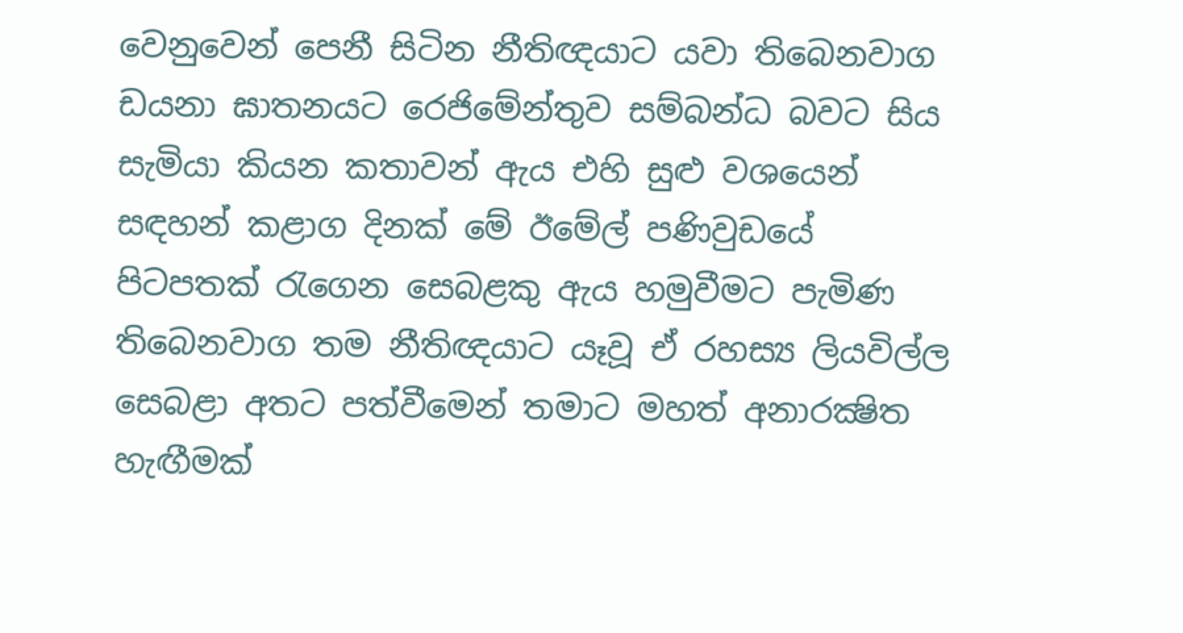වෙනුවෙන් පෙනී සිටින නීතිඥයාට යවා තිබෙනවාග ඩයනා ඝාතනයට රෙජිමේන්තුව සම්බන්ධ බවට සිය සැමියා කියන කතාවන් ඇය එහි සුළු වශයෙන් සඳහන් කළාග දිනක්‌ මේ ඊමේල් පණිවුඩයේ පිටපතක්‌ රැගෙන සෙබළකු ඇය හමුවීමට පැමිණ තිබෙනවාග තම නීතිඥයාට යෑවූ ඒ රහස්‍ය ලියවිල්ල සෙබළා අතට පත්වීමෙන් තමාට මහත් අනාරක්‍ෂිත හැඟීමක්‌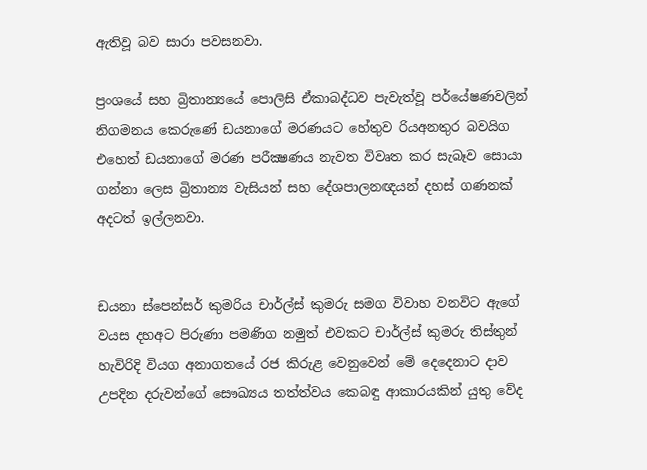ඇතිවූ බව සාරා පවසනවා.

ප්‍රංශයේ සහ බ්‍රිතාන්‍යයේ පොලිසි ඒකාබද්ධව පැවැත්වූ පර්යේෂණවලින් නිගමනය කෙරුණේ ඩයනාගේ මරණයට හේතුව රියඅනතුර බවයිග එහෙත් ඩයනාගේ මරණ පරීක්‍ෂණය නැවත විවෘත කර සැබෑව සොයා ගන්නා ලෙස බ්‍රිතාන්‍ය වැසියන් සහ දේශපාලනඥයන් දහස්‌ ගණනක්‌ අදටත් ඉල්ලනවා.


ඩයනා ස්පෙන්සර් කුමරිය චාර්ල්ස් කුමරු සමග විවාහ වනවිට ඇගේ වයස දහඅට පිරුණා පමණිග නමුත් එවකට චාර්ල්ස් කුමරු තිස්තුන් හැවිරිදි වියග අනාගතයේ රජ කිරුළ වෙනුවෙන් මේ දෙදෙනාට දාව උපදින දරුවන්ගේ සෞඛ්‍යය තත්ත්වය කෙබඳු ආකාරයකින් යුතු වේද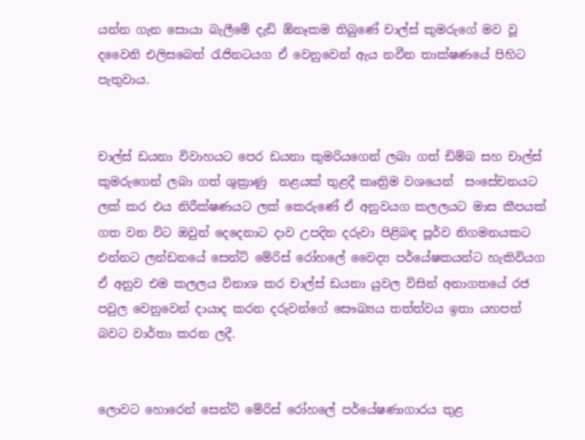යන්න ගැන සොයා බැලීමේ දැඩි ඕනෑකම තිබුණේ චාල්ස් කුමරුගේ මව වූ දවෛනි එලිසබෙත් රැජිනටයග ඒ වෙනුවෙන් ඇය නවීන තාක්ෂණයේ පිහිට පැතුවාය.


චාල්ස් ඩයනා විවාහයට පෙර ඩයනා කුමරියගෙන් ලබා ගත් ඩිම්බ සහ චාල්ස් කුමරුගෙන් ලබා ගත් ශුක්‍රාණු  නළයක් තුළදී කෘත්‍රිම වශයෙන්  සංසේචනයට ලක් කර එය නිරීක්ෂණයට ලක් කෙරුණේ ඒ අනුවයග කලලයට මාස කීපයක් ගත වන විට ඔවුන් දෙදෙනාට දාව උපදින දරුවා පිළිබඳ පූර්ව නිගමනයකට එන්නට ලන්ඩනයේ සෙන්ට් මේරිස් රෝහ‍ලේ වෛද්‍ය පර්යේෂකයන්ට හැකිවියග ඒ අනුව එම කලලය විනාශ කර චාල්ස් ඩයනා යුවල විසින් අනාගතයේ රජ පවුල වෙනුවෙන් දායාද කරන දරුවන්ගේ සෞඛ්‍යය තත්ත්වය ඉතා යහපත් බවට වාර්තා කරන ලදී.


ලොවට හොරෙන් සෙන්ට් මේරිස් රෝහ‍ලේ පර්යේෂණාගාරය තුළ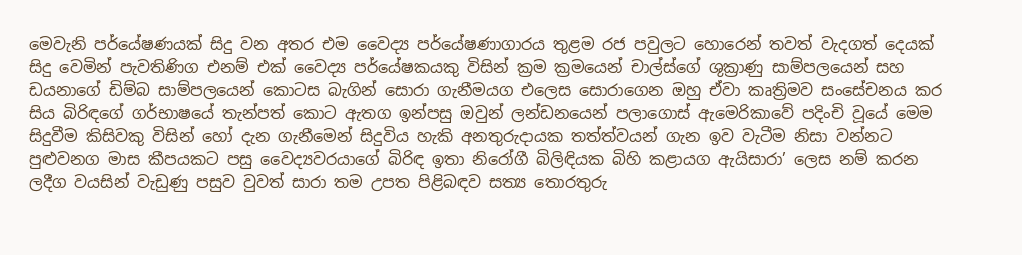මෙවැනි පර්යේෂණයක් සිදු වන අතර එම වෛද්‍ය පර්යේෂණාගාරය තුළම රජ පවුලට හොරෙන් තවත් වැදගත් දෙයක් සිදු වෙමින් පැවතිණිග එනම් එක් වෛද්‍ය පර්යේෂකයකු විසින් ක්‍රම ක්‍රමයෙන් චාල්ස්ගේ ශුක්‍රාණු සාම්පලයෙන් සහ ඩයනාගේ ඩිම්බ සාම්පලයෙන් කොටස බැගින් සොරා ගැනීමයග එලෙස සොරාගෙන ඔහු ඒවා කෘත්‍රිමව සංසේචනය කර සිය බිරිඳගේ ගර්භාෂයේ තැන්පත් කොට ඇතග ඉන්පසු ඔවුන් ලන්ඩනයෙන් පලාගොස් ඇමෙරිකාවේ පදිංචි වූයේ මෙම සිදුවීම කිසිවකු විසින් හෝ දැන ගැනීමෙන් සිදුවිය හැකි අනතුරුදායක තත්ත්වයන් ගැන ඉව වැටීම නිසා වන්නට පුළුවනග මාස කීපයකට පසු වෛද්‍යවරයාගේ බිරිඳ ඉතා නිරෝගී බිලිඳියක බිහි කළායග ඇයිසාරා’ ලෙස නම් කරන ලදීග වයසින් වැඩුණු පසුව වුවත් සාරා තම උපත පිළිබඳව සත්‍ය තොරතුරු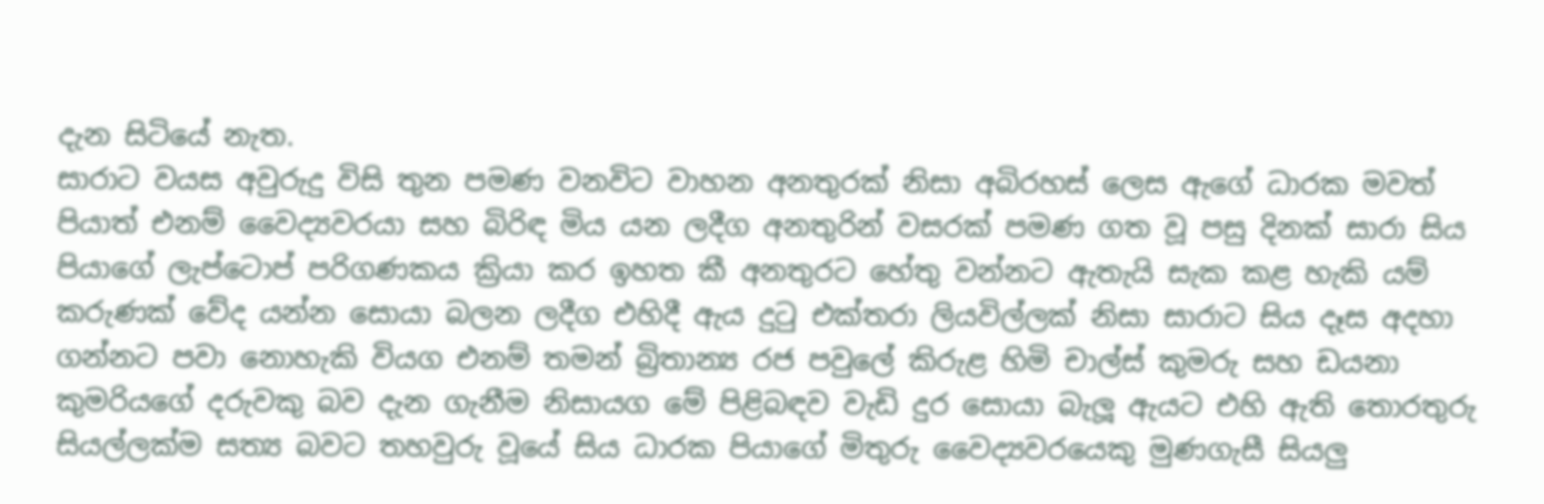දැන සිටියේ නැත.
සාරාට වයස අවුරුදු විසි තුන පමණ වනවිට වාහන අනතුරක් නිසා අබිරහස් ලෙස ඇගේ ධාරක මවත් පියාත් එනම් වෛද්‍යවරයා සහ බිරිඳ මිය යන ලදීග අනතුරින් වසරක් පමණ ගත වූ පසු දිනක් සාරා සිය පියාගේ ලැප්ටොප් පරිගණකය ක්‍රියා කර ඉහත කී අනතුරට හේතු වන්නට ඇතැයි සැක කළ හැකි යම් කරුණක් වේද යන්න සොයා බලන ලදීග එහිදී ඇය දුටු එක්තරා ලියවිල්ලක් නිසා සාරාට සිය දෑස අදහා ගන්නට පවා නොහැකි වියග එනම් තමන් බ්‍රිතාන්‍ය රජ පවු‍ලේ කිරුළ හිමි චාල්ස් කුමරු සහ ඩයනා කුමරියගේ දරුවකු බව දැන ගැනීම නිසායග මේ පිළිබඳව වැඩි දුර සොයා බැලූ ඇයට එහි ඇති තොරතුරු සියල්ලක්ම සත්‍ය බවට තහවුරු වූයේ සිය ධාරක පියාගේ මිතුරු වෛද්‍යවරයෙකු මුණගැසී සියලු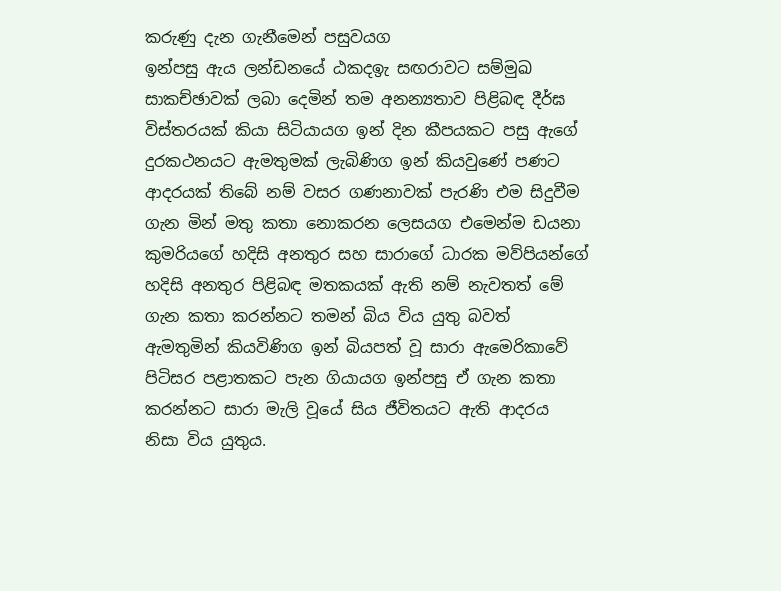කරුණු දැන ගැනීමෙන් පසුවයග
ඉන්පසු ඇය ලන්ඩනයේ ඨකදඉැ සඟරාවට සම්මුඛ සාකච්ඡාවක් ලබා දෙමින් තම අනන්‍යතාව පිළිබඳ දීර්ඝ විස්තරයක් කියා සිටියායග ඉන් දින කීපයකට පසු ඇගේ දුරකථනයට ඇමතුමක් ලැබිණිග ඉන් කියවුණේ පණට ආදරයක් තිබේ නම් වසර ගණනාවක් පැරණි එම සිදුවීම ගැන මින් මතු කතා නොකරන ලෙසයග එමෙන්ම ඩයනා කුමරියගේ හදිසි අනතුර සහ සාරාගේ ධාරක මව්පියන්ගේ හදිසි අනතුර පිළිබඳ මතකයක් ඇති නම් නැවතත් මේ ගැන කතා කරන්නට තමන් බිය විය යුතු බවත් ඇමතුමින් කියවිණිග ඉන් බියපත් වූ සාරා ඇමෙරිකාවේ පිටිසර පළාතකට පැන ගියායග ඉන්පසු ඒ ගැන කතා කරන්නට සාරා මැලි වූයේ සිය ජීවිතයට ඇති ආදරය නිසා විය යුතුය.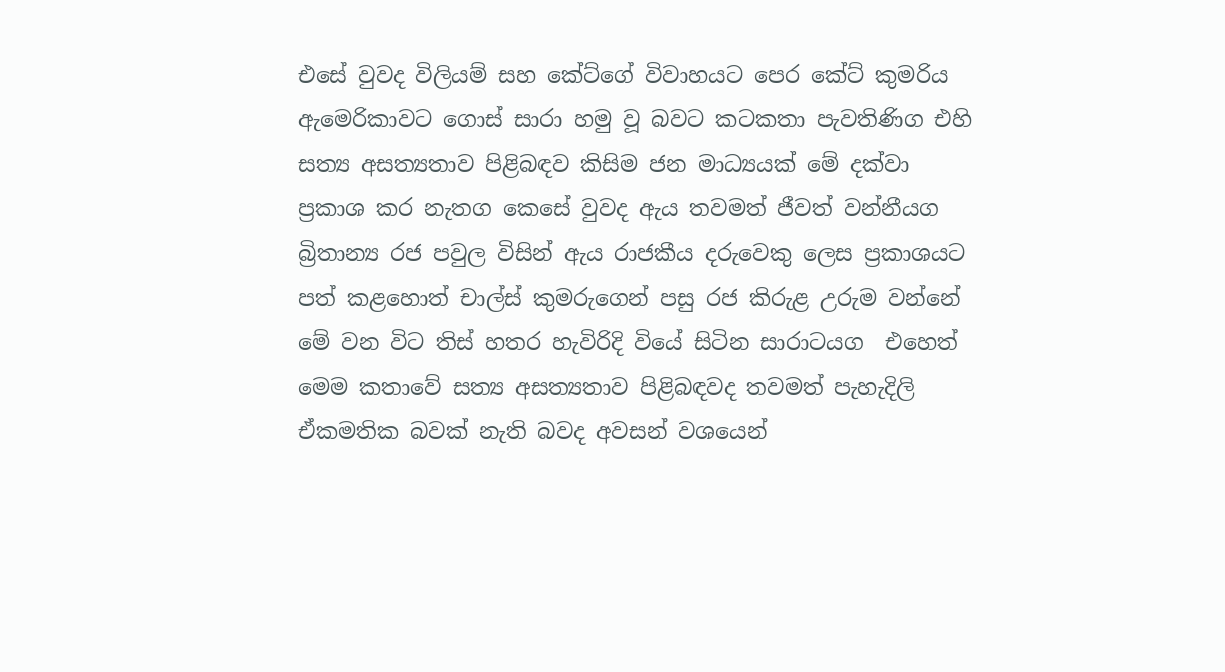එසේ වුවද විලියම් සහ කේට්ගේ විවාහයට පෙර කේට් කුමරිය ඇමෙරිකාවට ගොස් සාරා හමු වූ බවට කටකතා පැවතිණිග එහි සත්‍ය අසත්‍යතාව පිළිබඳව කිසිම ජන මාධ්‍යයක් මේ දක්වා ප්‍රකාශ කර නැතග කෙසේ වුවද ඇය තවමත් ජීවත් වන්නීයග බ්‍රිතාන්‍ය රජ පවුල විසින් ඇය රාජකීය දරුවෙකු ලෙස ප්‍රකාශයට පත් කළහොත් චාල්ස් කුමරුගෙන් පසු රජ කිරුළ උරුම වන්නේ මේ වන විට තිස් හතර හැවිරිදි වියේ සිටින සාරාටයග  එහෙත් මෙම කතාවේ සත්‍ය අසත්‍යතාව පිළිබඳවද තවමත් පැහැදිලි ඒකමතික බවක් නැති බවද අවසන් වශයෙන්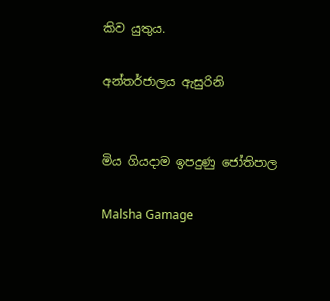කිව යුතුය.

අන්තර්ජාලය ඇසුරිනි


මිය ගියදාම ඉපදුණු ජෝතිපාල

Malsha Gamage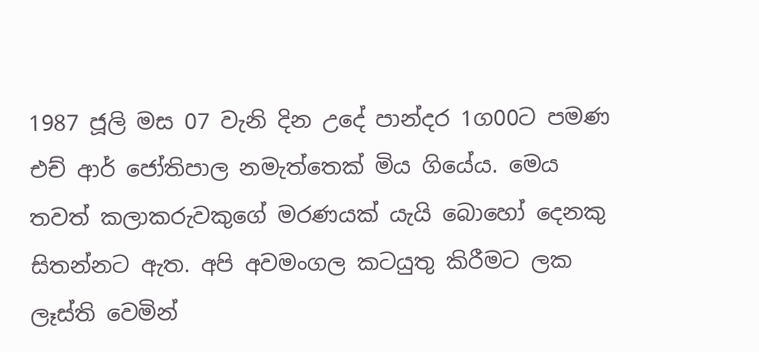1987 ජූලි මස 07 වැනි දින උදේ පාන්දර 1ග00ට පමණ එච් ආර් ජෝතිපාල නමැත්තෙක් මිය ගියේය. මෙය තවත් කලාකරුවකුගේ මරණයක් යැයි බොහෝ දෙනකු සිතන්නට ඇත. අපි අවමංගල කටයුතු කිරීමට ලක ලෑස්ති වෙමින්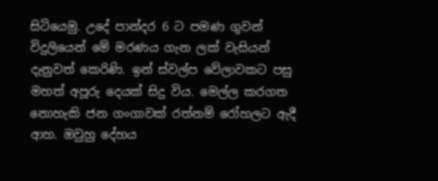සිටියෙමු. උදේ පාන්දර 6 ට පමණ ගුවන් විදුලියෙන් මේ මරණය ගැන ලක් වැසියන් දැනුවත් කෙරිණි. ඉන් ස්වල්ප වේලාවකට පසු මහත් අපූරු දෙයක් සිදු විය. මෙල්ල කරගත නොහැකි ජන ගංගාවක් රත්නම් රෝහලට ඇදී ආහ. ඔවුහු දේහය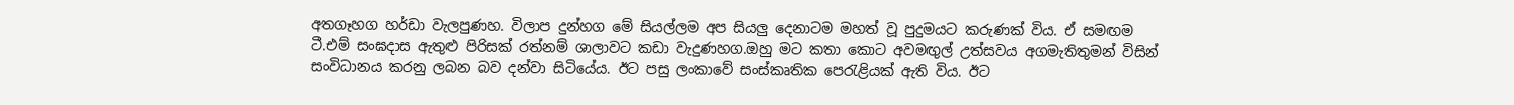අතගෑහග හර්ඩා වැලපුණහ. විලාප දුන්හග මේ සියල්ලම අප සියලු දෙනාටම මහත් වූ පුදුමයට කරුණක් විය. ඒ සමඟම ටී.එම් සංඝදාස ඇතුළු පිරිසක් රත්නම් ශාලාවට කඩා වැදුණහග.ඔහු මට කතා කොට අවමඟුල් උත්සවය අගමැතිතුමන් විසින් සංවිධානය කරනු ලබන බව දන්වා සිටියේය. ඊට පසු ලංකාවේ සංස්කෘතික පෙරැළියක් ඇති විය. ඊට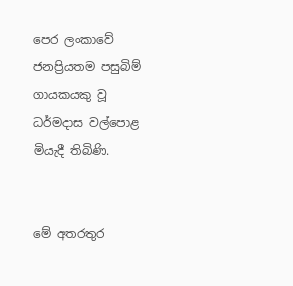පෙර ලංකාවේ ජනප්‍රියතම පසුබිම් ගායකයකු වූ ධර්මදාස වල්පොළ මියැදී තිබිණි.


මේ අතරතුර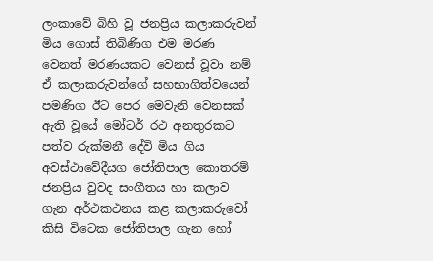ලංකාවේ බිහි වූ ජනප්‍රිය කලාකරුවන් මිය ගොස් තිබිණිග එම මරණ වෙනත් මරණයකට වෙනස් වූවා නම් ඒ කලාකරුවන්ගේ සහභාගිත්වයෙන් පමණිග ඊට පෙර මෙවැනි වෙනසක් ඇති වූයේ මෝටර් රථ අනතුරකට පත්ව රුක්මනී දේවි මිය ගිය අවස්ථාවේදීයග ජෝතිපාල කොතරම් ජනප්‍රිය වුවද සංගීතය හා කලාව ගැන අර්ථකථනය කළ කලාකරුවෝ කිසි විටෙක ජෝතිපාල ගැන හෝ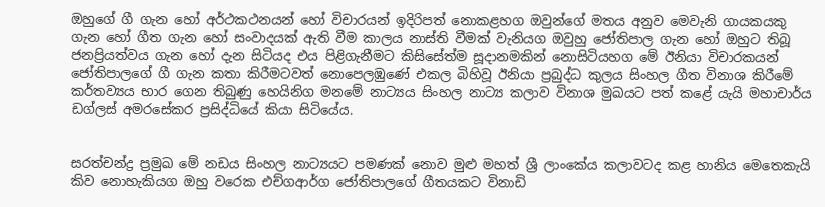ඔහුගේ ගී ගැන හෝ අර්ථකථනයන් හෝ විචාරයන් ඉදිරිපත් නොකළහග ඔවුන්ගේ මතය අනුව මෙවැනි ගායකයකු ගැන හෝ ගීත ගැන හෝ සංවාදයක් ඇති වීම කාලය නාස්ති වීමක් වැනියග ඔවුහු ජෝතිපාල ගැන හෝ ඔහුට තිබූ ජනප්‍රියත්වය ගැන හෝ දැන සිටියද එය පිළිගැනීමට කිසිසේත්ම සූදානමකින් නොසිටියහග මේ ඊනියා විචාරකයන් ජෝතිපාලගේ ගී ගැන කතා කිරීමටවත් නොපෙලඹුණේ එකල බිහිවූ ඊනියා ප්‍රබුද්ධ කුලය සිංහල ගීත විනාශ කිරීමේ කර්තව්‍යය භාර ගෙන තිබුණු හෙයිනිග මනමේ නාට්‍යය සිංහල නාට්‍ය කලාව විනාශ මුඛයට පත් කළේ යැයි මහාචාර්ය ඩග්ලස් අමරසේකර ප්‍රසිද්ධියේ කියා සිටියේය.


සරත්චන්ද්‍ර ප්‍රමුඛ මේ නඩය සිංහල නාට්‍යයට පමණක් නොව මුළු මහත් ශ්‍රී ලාංකේය කලාවටද කළ හානිය මෙතෙකැයි කිව නොහැකියග ඔහු වරෙක එච්ගආර්ග ජෝතිපාලගේ ගීතයකට විනාඩි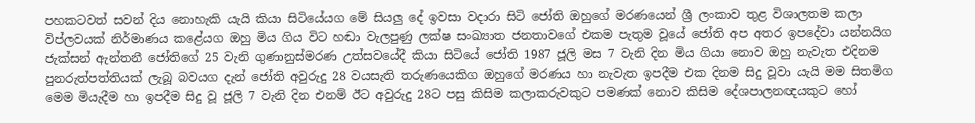පහකටවත් සවන් දිය නොහැකි යැයි කියා සිටියේයග මේ සියලු දේ ඉවසා වදාරා සිටි ජෝති ඔහුගේ මරණයෙන් ශ්‍රී ලංකාව තුළ විශාලතම කලා විප්ලවයක් නිර්මාණය කළේයග ඔහු මිය ගිය විට හඬා වැලපුණු ලක්ෂ සංඛ්‍යාත ජනතාවගේ එකම පැතුම වූයේ ජෝති අප අතර ඉපදේවා යන්නයිග ජැක්සන් ඇන්තනී ජෝතිගේ 25 වැනි ගුණානුස්මරණ උත්සවයේදී කියා සිටියේ ජෝති 1987 ජූලි මස 7 වැනි දින මිය ගියා නොව ඔහු නැවැත එදිනම පුනරුත්පත්තියක් ලැබූ බවයග දැන් ජෝති අවුරුදු 28 වයසැති තරුණයෙකිග ඔහුගේ මරණය හා නැවැත ඉපදීම එක දිනම සිදු වූවා යැයි මම සිතමිග මෙම මියැදීම හා ඉපදීම සිදු වූ ජූලි 7 වැනි දින එනම් ඊට අවුරුදු 28ට පසු කිසිම කලාකරුවකුට පමණක් නොව කිසිම දේශපාලනඥයකුට හෝ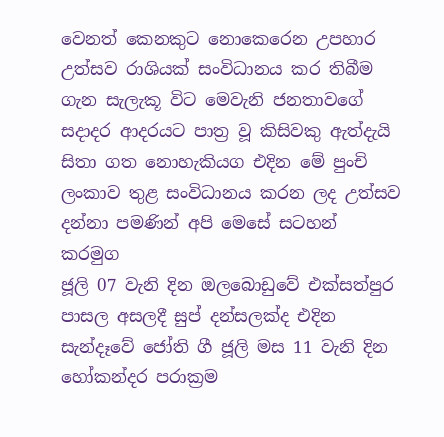වෙනත් කෙනකුට නොකෙරෙන උපහාර උත්සව රාශියක් සංවිධානය කර තිබීම ගැන සැලැකූ විට මෙවැනි ජනතාවගේ සදාදර ආදරයට පාත්‍ර වූ කිසිවකු ඇත්දැයි සිතා ගත නොහැකියග එදින මේ පුංචි ලංකාව තුළ සංවිධානය කරන ලද උත්සව දන්නා පමණින් අපි මෙසේ සටහන් කරමුග
ජූලි 07 වැනි දින ඔලබොඩුවේ එක්සත්පුර පාසල අසලදී සුප් දන්සලක්ද එදින සැන්දෑවේ ජෝති ගී ජූලි මස 11 වැනි දින හෝකන්දර පරාක්‍රම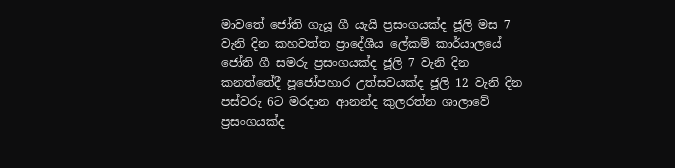මාවතේ ජෝති ගැයූ ගී යැයි ප්‍රසංගයක්ද ජූලි මස 7 වැනි දින කහවත්ත ප්‍රාදේශීය ලේකම් කාර්යාලයේ ජෝති ගී සමරු ප්‍රසංගයක්ද ජූලි 7 වැනි දින කනත්තේදී පූජෝපහාර උත්සවයක්ද ජූලි 12 වැනි දින පස්වරු 6ට මරදාන ආනන්ද කුලරත්න ශාලාවේ ප්‍රසංගයක්ද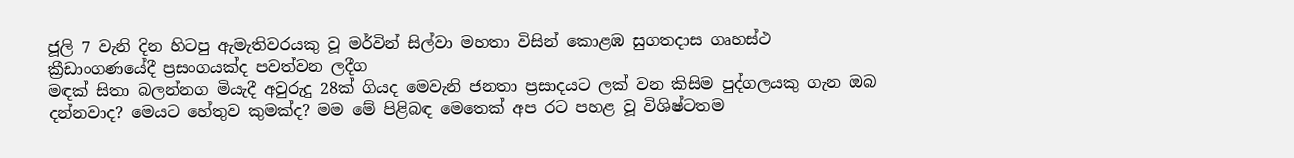ජූලි 7 වැනි දින හිටපු ඇමැතිවරයකු වූ මර්වින් සිල්වා මහතා විසින් කොළඹ සුගතදාස ගෘහස්ථ ක්‍රීඩාංගණයේදී ප්‍රසංගයක්ද පවත්වන ලදීග
මඳක් සිතා බලන්නග මියැදී අවුරුදු 28ක් ගියද මෙවැනි ජනතා ප්‍රසාදයට ලක් වන කිසිම පුද්ගලයකු ගැන ඔබ දන්නවාද? මෙයට හේතුව කුමක්ද? මම මේ පිළිබඳ මෙතෙක් අප රට පහළ වූ විශිෂ්ටතම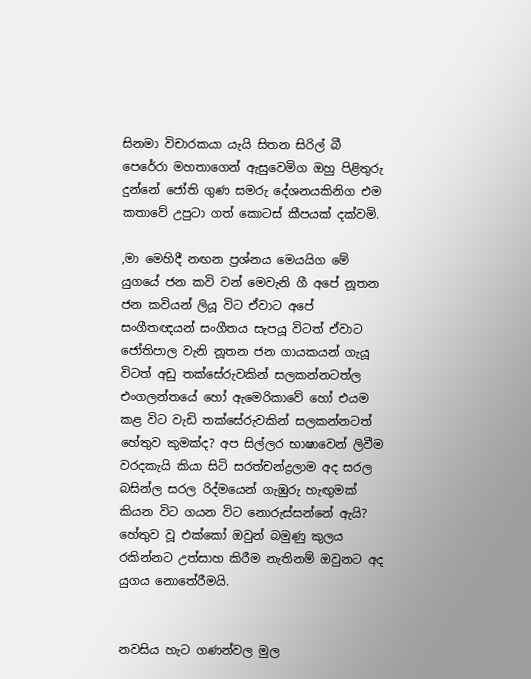සිනමා විචාරකයා යැයි සිතන සිරිල් බී පෙරේරා මහතාගෙන් ඇසුවෙමිග ඔහු පිළිතුරු දුන්නේ ජෝති ගුණ සමරු දේශනයකිනිග එම කතාවේ උපුටා ගත් කොටස් කීපයක් දක්වමි.

,මා මෙහිදී නඟන ප්‍රශ්නය මෙයයිග මේ යුගයේ ජන කවි වන් මෙවැනි ගී අපේ නූතන ජන කවියන් ලියූ විට ඒවාට අපේ සංගීතඥයන් සංගීතය සැපයූ විටත් ඒවාට ජෝතිපාල වැනි නූතන ජන ගායකයන් ගැයූ විටත් අඩු තක්සේරුවකින් සලකන්නටත්ල එංගලන්තයේ හෝ ඇමෙරිකාවේ හෝ එයම කළ විට වැඩි තක්සේරුවකින් සලකන්නටත් හේතුව කුමක්ද? අප සිල්ලර භාෂාවෙන් ලිවීම වරදකැයි කියා සිටි සරත්චන්ද්‍රලාම අද සරල බසින්ල සරල රිද්මයෙන් ගැඹුරු හැඟුමක් කියන විට ගයන විට නොරුස්සන්නේ ඇයි? හේතුව වූ එක්කෝ ඔවුන් බමුණු කුලය රකින්නට උත්සාහ කිරීම නැතිනම් ඔවුනට අද යුගය නොතේරීමයි.


නවසිය හැට ගණන්වල මුල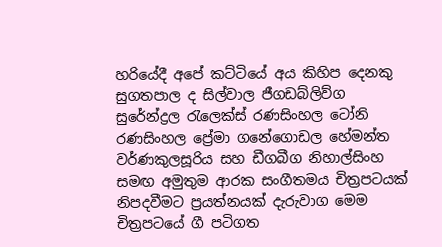හරියේදී අපේ කට්ටියේ අය කිහිප දෙනකු සුගතපාල ද සිල්වාල ජීගඩබ්ලිව්ග සුරේන්ද්‍රල රැලෙක්ස් රණසිංහල ටෝනි රණසිංහල ප්‍රේමා ගනේගොඩල හේමන්ත වර්ණකුලසූරිය සහ ඩීගබීග නිහාල්සිංහ සමඟ අමුතුම ආරක සංගීතමය චිත්‍රපටයක් නිපදවීමට ප්‍රයත්නයක් දැරුවාග මෙම චිත්‍රපටයේ ගී පටිගත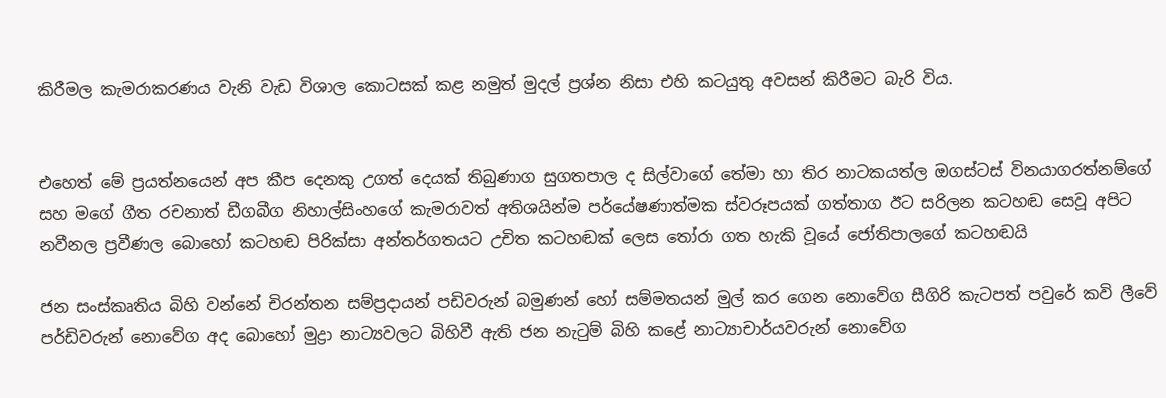කිරීමල කැමරාකරණය වැනි වැඩ විශාල කොටසක් කළ නමුත් මුදල් ප්‍රශ්න නිසා එහි කටයුතු අවසන් කිරීමට බැරි විය.


එහෙත් මේ ප්‍රයත්නයෙන් අප කීප දෙනකු උගත් දෙයක් තිබුණාග සුගතපාල ද සිල්වාගේ තේමා හා තිර නාටකයත්ල ඔගස්ටස් විනයාගරත්නම්ගේ සහ මගේ ගීත රචනාත් ඩීගබීග නිහාල්සිංහගේ කැමරාවත් අතිශයින්ම පර්යේෂණාත්මක ස්වරූපයක් ගත්තාග ඊට සරිලන කටහඬ සෙවූ අපිට නවීනල ප්‍රවීණල බොහෝ කටහඬ පිරික්සා අන්තර්ගතයට උචිත කටහඬක් ලෙස තෝරා ගත හැකි වූයේ ජෝතිපාලගේ කටහඬයි

ජන සංස්කෘතිය බිහි වන්නේ චිරන්තන සම්ප්‍රදායන් පඩිවරුන් බමුණන් හෝ සම්මතයන් මුල් කර ගෙන නොවේග සීගිරි කැටපත් පවුරේ කවි ලීවේ පර්ඩිවරුන් නොවේග අද බොහෝ මුද්‍රා නාට්‍යවලට බිහිවී ඇති ජන නැටුම් බිහි කළේ නාට්‍යාචාර්යවරුන් නොවේග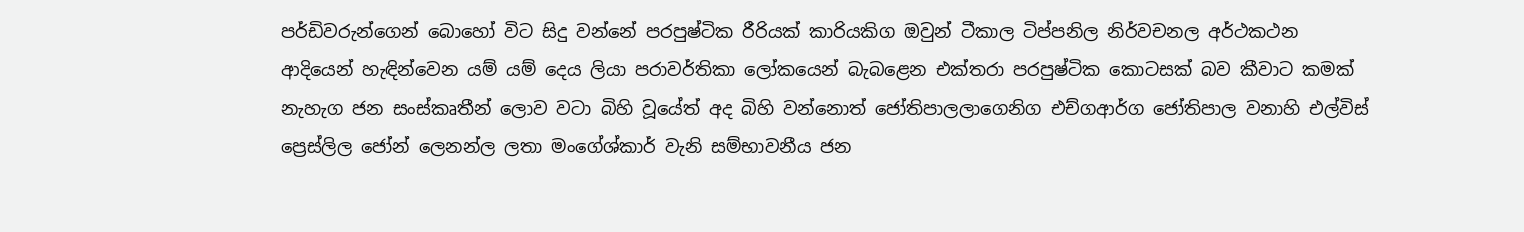පර්ඩිවරුන්ගෙන් බොහෝ විට සිදු වන්නේ පරපුෂ්ටික රීරියක් කාරියකිග ඔවුන් ටීකාල ටිප්පනිල නිර්වචනල අර්ථකථන ආදියෙන් හැඳින්වෙන යම් යම් දෙය ලියා පරාවර්තිකා ලෝකයෙන් බැබළෙන එක්තරා පරපුෂ්ටික කොටසක් බව කීවාට කමක් නැහැග ජන සංස්කෘතීන් ලොව වටා බිහි වූයේත් අද බිහි වන්නොත් ජෝතිපාලලාගෙනිග එච්ගආර්ග ජෝතිපාල වනාහි එල්විස් ප්‍රෙස්ලිල ජෝන් ලෙනන්ල ලතා මංගේශ්කාර් වැනි සම්භාවනීය ජන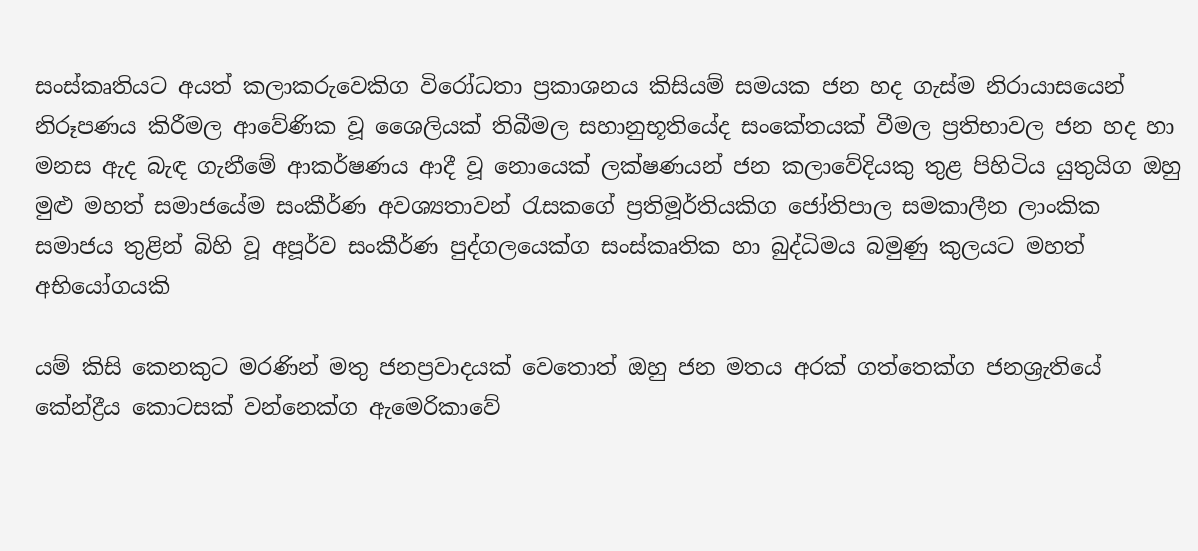සංස්කෘතියට අයත් කලාකරුවෙකිග විරෝධතා ප්‍රකාශනය කිසියම් සමයක ජන හද ගැස්ම නිරායාසයෙන් නිරූපණය කිරීමල ආවේණික වූ ශෛලියක් තිබීමල සහානුභූතියේද සංකේතයක් වීමල ප්‍රතිභාවල ජන හද හා මනස ඇද බැඳ ගැනීමේ ආකර්ෂණය ආදී වූ නොයෙක් ලක්ෂණයන් ජන කලාවේදියකු තුළ පිහිටිය යුතුයිග ඔහු මුළු මහත් සමාජයේම සංකීර්ණ අවශ්‍යතාවන් රැසකගේ ප්‍රතිමූර්තියකිග ජෝතිපාල සමකාලීන ලාංකික සමාජය තුළින් බිහි වූ අපූර්ව සංකීර්ණ පුද්ගලයෙක්ග සංස්කෘතික හා බුද්ධිමය බමුණු කුලයට මහත් අභියෝගයකි

යම් කිසි කෙනකුට මරණින් මතු ජනප්‍රවාදයක් වෙතොත් ඔහු ජන මතය අරක් ගත්තෙක්ග ජනශ්‍රැතියේ කේන්ද්‍රීය කොටසක් වන්නෙක්ග ඇමෙරිකාවේ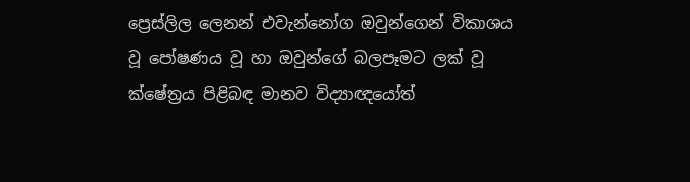ප්‍රෙස්ලිල ලෙනන් එවැන්නෝග ඔවුන්ගෙන් විකාශය වූ පෝෂණය වූ හා ඔවුන්ගේ බලපෑමට ලක් වූ ක්ෂේත්‍රය පිළිබඳ මානව විද්‍යාඥයෝත්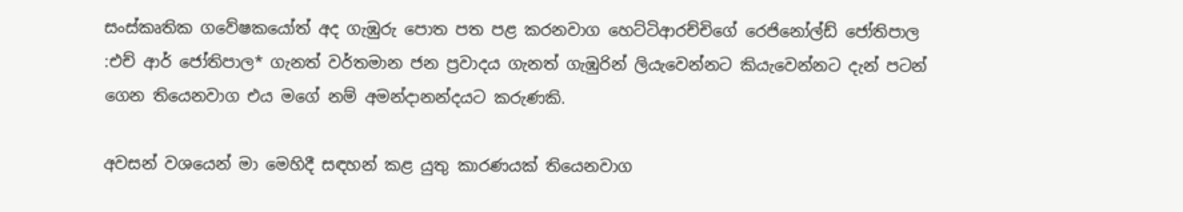සංස්කෘතික ගවේෂකයෝත් අද ගැඹුරු පොත පත පළ කරනවාග හෙට්ටිආරච්චිගේ රෙජිනෝල්ඩ් ජෝතිපාල :එච් ආර් ජෝතිපාල* ගැනත් වර්තමාන ජන ප්‍රවාදය ගැනත් ගැඹුරින් ලියැවෙන්නට කියැවෙන්නට දැන් පටන් ගෙන තියෙනවාග එය මගේ නම් අමන්දානන්දයට කරුණකි.

අවසන් වශයෙන් මා මෙහිදී සඳහන් කළ යුතු කාරණයක් තියෙනවාග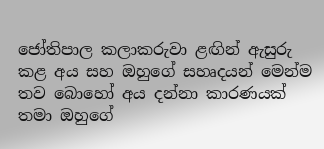ජෝතිපාල කලාකරුවා ළඟින් ඇසුරු කළ අය සහ ඔහුගේ සහෘදයන් මෙන්ම තව බොහෝ අය දන්නා කාරණයක් තමා ඔහුගේ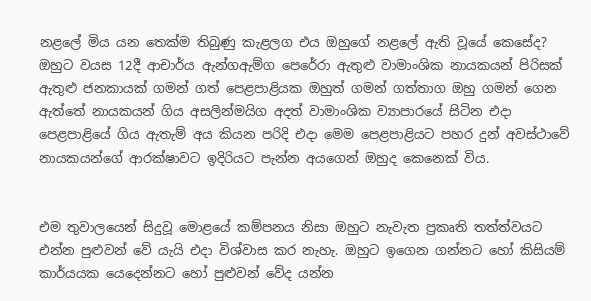නළලේ මිය යන තෙක්ම තිබුණු කැළලග එය ඔහුගේ නළලේ ඇති වූයේ කෙසේද?
ඔහුට වයස 12දී ආචාර්ය ඇන්ගඇම්ග පෙරේරා ඇතුළු වාමාංශික නායකයන් පිරිසක් ඇතුළු ජනකායක් ගමන් ගත් පෙළපාළියක ඔහුත් ගමන් ගත්තාග ඔහු ගමන් ගෙන ඇත්තේ නායකයන් ගිය අසලින්මයිග අදත් වාමාංශික ව්‍යාපාරයේ සිටින එදා පෙළපාළියේ ගිය ඇතැම් අය කියන පරිදි එදා මෙම පෙළපාළියට පහර දුන් අවස්ථාවේ නායකයන්ගේ ආරක්ෂාවට ඉදිරියට පැන්න අයගෙන් ඔහුද කෙනෙක් විය.


එම තුවාලයෙන් සිදුවූ මොළයේ කම්පනය නිසා ඔහුට නැවැත ප්‍රකෘති තත්ත්වයට එන්න පුළුවන් වේ යැයි එදා විශ්වාස කර නැහැ. ඔහුට ඉගෙන ගන්නට හෝ කිසියම් කාර්යයක යෙදෙන්නට හෝ පුළුවන් වේද යන්න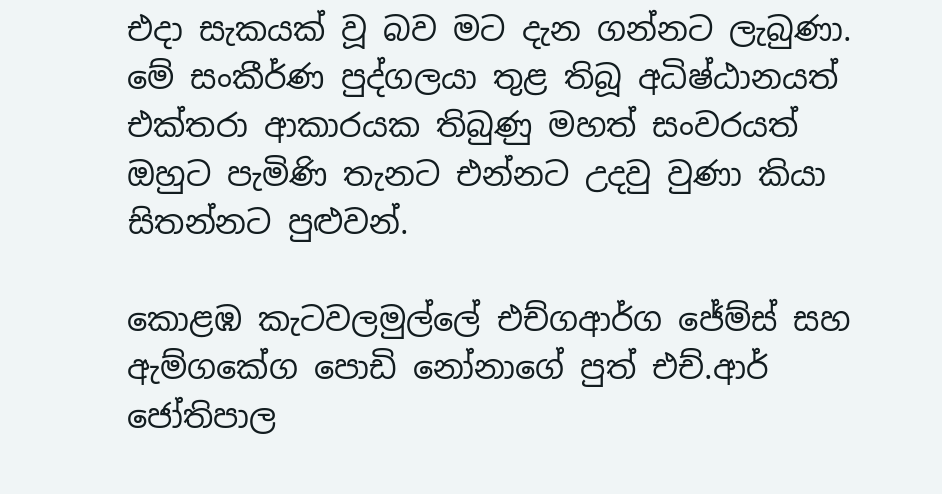එදා සැකයක් වූ බව මට දැන ගන්නට ලැබුණා. මේ සංකීර්ණ පුද්ගලයා තුළ තිබූ අධිෂ්ඨානයත් එක්තරා ආකාරයක තිබුණු මහත් සංවරයත් ඔහුට පැමිණි තැනට එන්නට උදවු වුණා කියා සිතන්නට පුළුවන්.

කොළඹ කැටවලමුල්ලේ එච්ගආර්ග ජේම්ස් සහ ඇම්ගකේග පොඩි නෝනාගේ පුත් එච්.ආර් ජෝතිපාල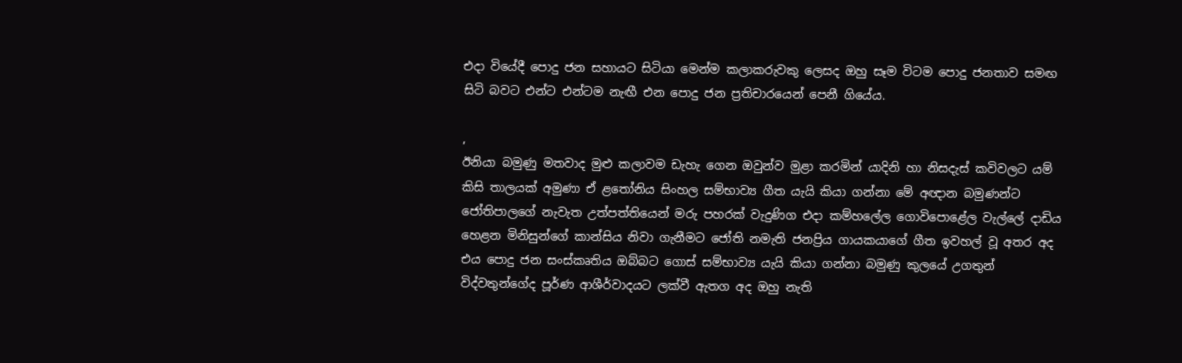එදා වියේදී පොදු ජන සහායට සිටියා මෙන්ම කලාකරුවකු ලෙසද ඔහු සෑම විටම පොදු ජනතාව සමඟ සිටි බවට එන්ට එන්ටම නැඟී එන පොදු ජන ප්‍රතිචාරයෙන් පෙනී ගියේය.

,
ඊනියා බමුණු මතවාද මුළු කලාවම ඩැහැ ගෙන ඔවුන්ව මුළා කරමින් යාදිනි හා නිසදැස් කවිවලට යම් කිසි තාලයක් අමුණා ඒ ළතෝනිය සිංහල සම්භාව්‍ය ගීත යැයි කියා ගන්නා මේ අඥාන බමුණන්ට ජෝතිපාලගේ නැවැත උත්පත්තියෙන් මරු පහරක් වැදුණිග එදා කම්හලේල ගොවිපොළේල වැල්ලේ දාඩිය හෙළන මිනිසුන්ගේ කාන්සිය නිවා ගැනීමට ජෝති නමැති ජනප්‍රිය ගායකයාගේ ගීත ඉවහල් වූ අතර අද එය පොදු ජන සංස්කෘතිය ඔබ්බට ගොස් සම්භාව්‍ය යැයි කියා ගන්නා බමුණු කුලයේ උගතුන් විද්වතුන්ගේද පූර්ණ ආශීර්වාදයට ලක්වී ඇතග අද ඔහු නැති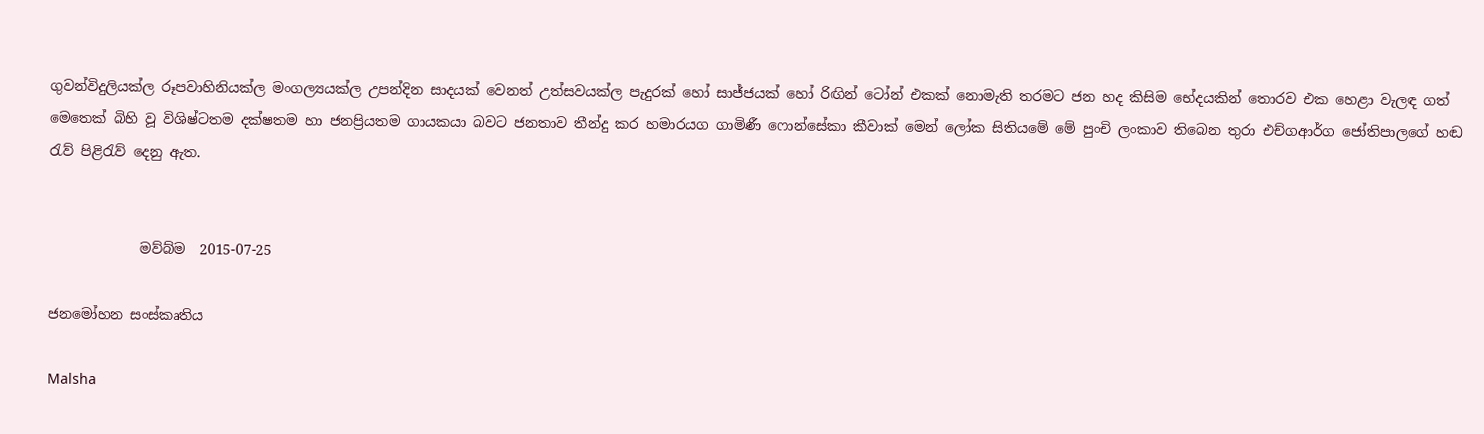ගුවන්විදුලියක්ල රූපවාහිනියක්ල මංගල්‍යයක්ල උපන්දින සාදයක් වෙනත් උත්සවයක්ල පැදුරක් හෝ සාජ්ජයක් හෝ රිඟින් ටෝන් එකක් නොමැති තරමට ජන හද කිසිම භේදයකින් තොරව එක හෙළා වැලඳ ගත් මෙතෙක් බිහි වූ විශිෂ්ටතම දක්ෂතම හා ජනප්‍රියතම ගායකයා බවට ජනතාව තීන්දු කර හමාරයග ගාමිණී ෆොන්සේකා කීවාක් මෙන් ලෝක සිතියමේ මේ පුංචි ලංකාව තිබෙන තුරා එච්ගආර්ග ජෝතිපාලගේ හඬ රැව් පිළිරැව් දෙනු ඇත.


             මව්බ්ම  2015-07-25

ජනමෝහන සංස්කෘතිය

Malsha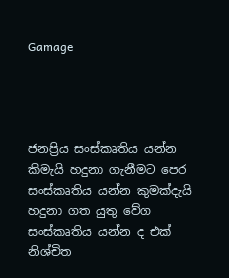Gamage




ජනප්‍රිය සංස්කෘතිය යන්න කිමැයි හදුනා ගැනීමට පෙර සංස්කෘතිය යන්න කුමක්දැයි හදුනා ගත යුතු වේග සංස්කෘතිය යන්න ද එක් නිශ්චිත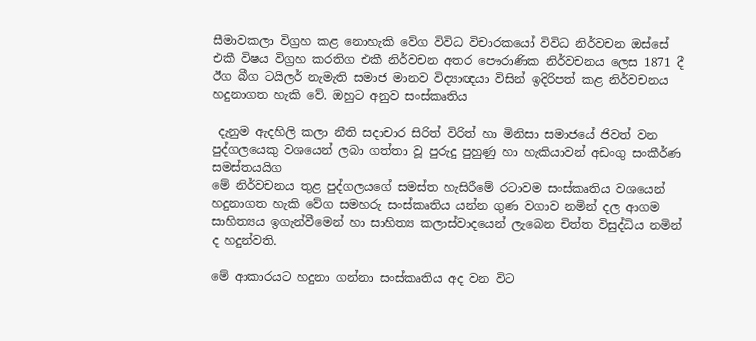සීමාවකලා විග්‍රහ කළ නොහැකි වේග විවිධ විචාරකයෝ විවිධ නිර්වචන ඔස්සේ එකී විෂය විග්‍රහ කරතිග එකී නිර්වචන අතර පෞරාණික නිර්වචනය ලෙස 1871 දී ඊග බීග ටයිලර් නැමැති සමාජ මානව විද්‍යාඥයා විසින් ඉදිරිපත් කළ නිර්වචනය හදුනාගත හැකි වේ. ඔහුට අනුව සංස්කෘතිය

 දැනුම ඇදහිලි කලා නීති සදාචාර සිරිත් විරිත් හා මිනිසා සමාජයේ ජිවත් වන පුද්ගලයෙකු වශයෙන් ලබා ගත්තා වූ පුරුදු පුහුණු හා හැකියාවන් අඩංගු සංකීර්ණ සමස්තයයිග
මේ නිර්වචනය තුළ පුද්ගලයගේ සමස්ත හැසිරීමේ රටාවම සංස්කෘතිය වශයෙන් හදුනාගත හැකි වේග සමහරු සංස්කෘතිය යන්න ගුණ වගාව නමින් දල ආගම සාහිත්‍යය ඉගැන්වීමෙන් හා සාහිත්‍ය කලාස්වාදයෙන් ලැබෙන චිත්ත විසුද්ධිය නමින් ද හදුන්වති.

මේ ආකාරයට හදුනා ගන්නා සංස්කෘතිය අද වන විට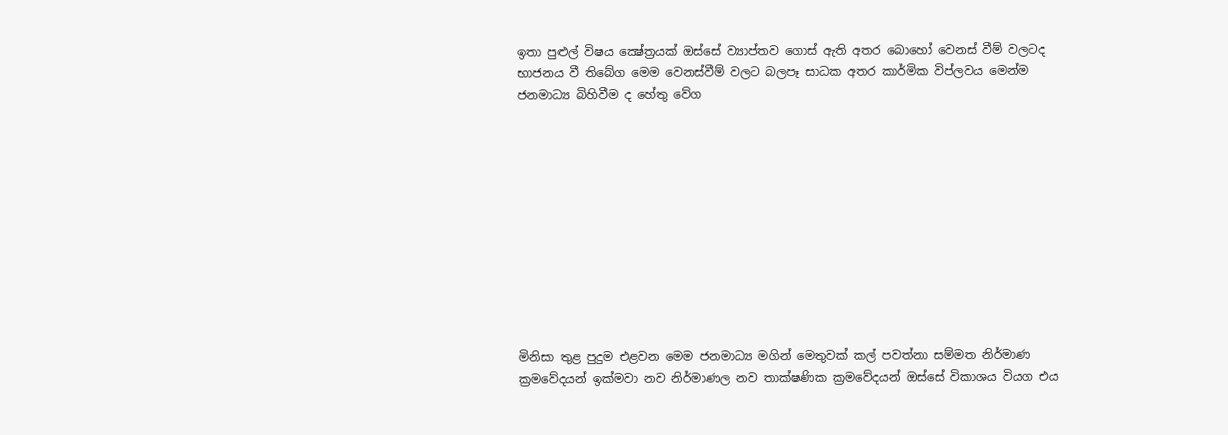ඉතා පුළුල් විෂය ක්‍ෂේත්‍රයක් ඔස්සේ ව්‍යාප්තව ගොස් ඇති අතර බොහෝ වෙනස් වීම් වලටද භාජනය වී තිබේග මෙම වෙනස්වීම් වලට බලපෑ සාධක අතර කාර්මික විප්ලවය මෙන්ම ජනමාධ්‍ය බිහිවීම ද හේතු වේග











මිනිසා තුළ පුදුම එළවන මෙම ජනමාධ්‍ය මගින් මෙතුවක් කල් පවත්නා සම්මත නිර්මාණ ක්‍රමවේදයන් ඉක්මවා නව නිර්මාණල නව තාක්ෂණික ක්‍රමවේදයන් ඔස්සේ විකාශය වියග එය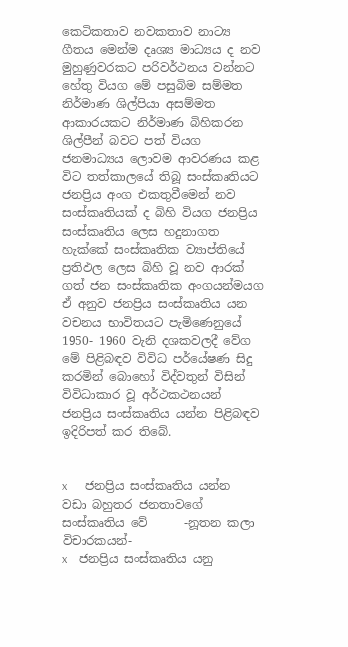කෙටිකතාව නවකතාව නාට්‍ය ගීතය මෙන්ම දෘශ්‍ය මාධ්‍යය ද නව මුහුණුවරකට පරිවර්ථනය වන්නට හේතු වියග මේ පසුබිම සම්මත නිර්මාණ ශිල්පියා අසම්මත ආකාරයකට නිර්මාණ බිහිකරන ශිල්පීන් බවට පත් වියග ජනමාධ්‍යය ලොවම ආවරණය කළ විට තත්කාලයේ තිබූ සංස්කෘතියට ජනප්‍රිය අංග එකතුවීමෙන් නව සංස්කෘතියක් ද බිහි වියග ජනප්‍රිය සංස්කෘතිය ලෙස හදුනාගත හැක්කේ සංස්කෘතික ව්‍යාප්තියේ ප්‍රතිඵල ලෙස බිහි වූ නව ආරක් ගත් ජන සංස්කෘතික අංගයන්මයග ඒ අනුව ජනප්‍රිය සංස්කෘතිය යන වචනය භාවිතයට පැමිණෙනුයේ 1950- 1960 වැනි දශකවලදී වේග මේ පිළිබඳව විවිධ පර්යේෂණ සිදු කරමින් බොහෝ විද්වතුන් විසින් විවිධාකාර වූ අර්ථකථනයන් ජනප්‍රිය සංස්කෘතිය යන්න පිළිබඳව ඉදිරිපත් කර තිබේ.


x      ජනප්‍රිය සංස්කෘතිය යන්න වඩා බහුතර ජනතාවගේ සංස්කෘතිය වේ      -නූතන කලා විචාරකයන්-
x    ජනප්‍රිය සංස්කෘතිය යනු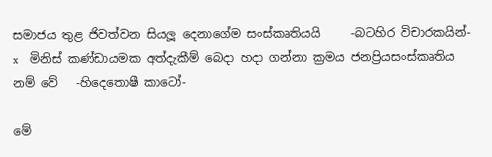සමාජය තුළ ජිවත්වන සියලූ දෙනාගේම සංස්කෘතියයි     -බටහිර විචාරකයින්-
x    මිනිස් කණ්ඩායමක අත්දැකීම් බෙදා හදා ගන්නා ක්‍රමය ජනප්‍රියසංස්කෘතිය නම් වේ   -හිදෙතොෂී කාටෝ-

මේ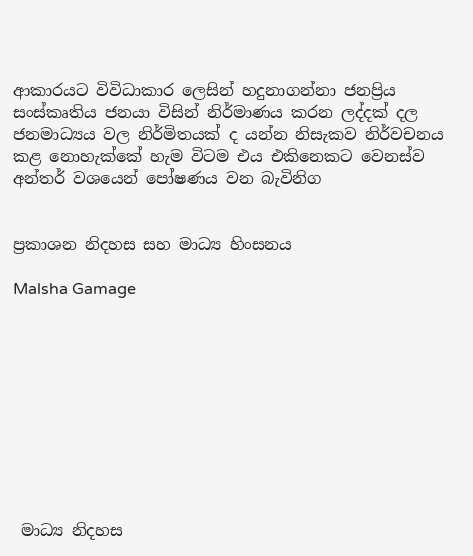ආකාරයට විවිධාකාර ලෙසින් හදුනාගන්නා ජනප්‍රිය සංස්කෘතිය ජනයා විසින් නිර්මාණය කරන ලද්දක් දල ජනමාධ්‍යය වල නිර්මිතයක් ද යන්න නිසැකව නිර්වචනය කළ නොහැක්කේ හැම විටම එය එකිනෙකට වෙනස්ව අන්තර් වශයෙන් පෝෂණය වන බැවිනිග


ප්‍රකාශන නිදහස සහ මාධ්‍ය හිංසනය

Malsha Gamage










 මාධ්‍ය නිදහස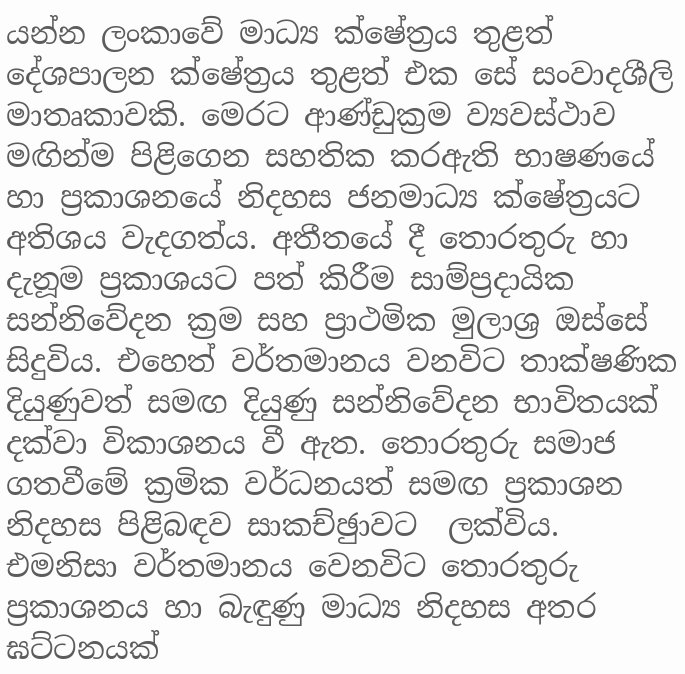යන්න ලංකාවේ මාධ්‍ය ක්ෂේත්‍රය තුළත් දේශපාලන ක්ෂේත්‍රය තුළත් එක සේ සංවාදශීලි මාතෘකාවකි. මෙරට ආණ්ඩුක්‍රම ව්‍යවස්ථාව මඟින්ම පිළිගෙන සහතික කරඇති භාෂණයේ හා ප්‍රකාශනයේ නිදහස ජනමාධ්‍ය ක්ෂේත්‍රයට අතිශය වැදගත්ය. අතීතයේ දී තොරතුරු හා දැනූම ප්‍රකාශයට පත් කිරීම සාම්ප්‍රදායික සන්නිවේදන ක්‍රම සහ ප්‍රාථමික මුලාශ්‍ර ඔස්සේ සිදුවිය. එහෙත් වර්තමානය වනවිට තාක්ෂණික දියුණුවත් සමඟ දියුණු සන්නිවේදන භාවිතයක් දක්වා විකාශනය වී ඇත. තොරතුරු සමාජ ගතවීමේ ක්‍රමික වර්ධනයත් සමඟ ප්‍රකාශන නිදහස පිළිබඳව සාකච්ඡුාවට  ලක්විය. එමනිසා වර්තමානය වෙනවිට තොරතුරු ප්‍රකාශනය හා බැඳුණු මාධ්‍ය නිදහස අතර ඝට්ටනයක්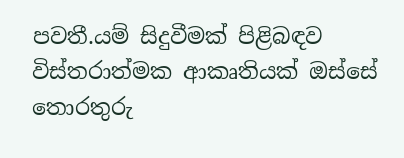පවතී.යම් සිදුවීමක් පිළිබඳව විස්තරාත්මක ආකෘතියක් ඔස්සේ තොරතුරු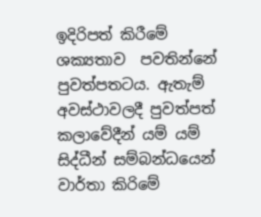ඉදිරිපත් කිරීමේ ශක්‍යතාව  පවතින්නේ පුවත්පතටය. ඇතැම් අවස්ථාවලදී පුවත්පත් කලාවේදීන් යම් යම් සිද්ධීන් සම්බන්ධයෙන් වාර්තා කිරිමේ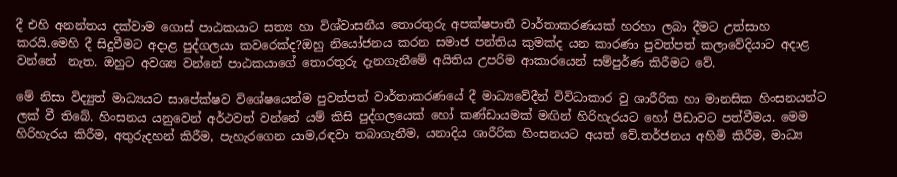දී එහි අනන්තය දක්වාම ගොස් පාඨකයාට සත්‍ය හා විශ්වාසනීය තොරතුරු අපක්ෂපාතී වාර්තාකරණයක් හරහා ලබා දීමට උත්සාහ කරයි.මෙහි දී සිදුවීමට අදාළ පුද්ගලයා කවරෙක්ද?ඔහු නියෝජනය කරන සමාජ පන්තිය කුමක්ද යන කාරණා පුවත්පත් කලාවේදියාට අදාළ වන්නේ  නැත. ඔහුට අවශ්‍ය වන්නේ පාඨකයාගේ තොරතුරු දැනගැනීමේ අයිතිය උපරිම ආකාරයෙන් සම්පුර්ණ කිරීමට වේ.

මේ නිසා විද්‍යුත් මාධ්‍යයට සාපේක්ෂව විශේෂයෙන්ම පුවත්පත් වාර්තාකරණයේ දී මාධ්‍යවේදීන් විවිධාකාර වු ශාරීරික හා මානසික හිංසනයන්ට ලක් වී තිබේ. හිංසනය යනුවෙන් අර්ථවත් වන්නේ යම් කිසි පුද්ගලයෙක් හෝ කණ්ඩායමක් මඟින් හිරිහැරයට හෝ පීඩාවට පත්වීමය. මෙම හිරිහැරය කිරීම, අතුරුදහන් කිරීම, පැහැරගෙන යාම,රඳවා තබාගැනීම, යනාදිය ශාරීරික හිංසනයට අයත් වේ.තර්ජනය අහිමි කිරීම, මාධ්‍ය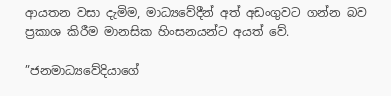ආයතන වසා දැමිම, මාධ්‍යවේදීන් අත් අඩංගුවට ගන්න බව ප්‍රකාශ කිරීම මානසික හිංසනයන්ට අයත් වේ.

”ජනමාධ්‍යවේදියාගේ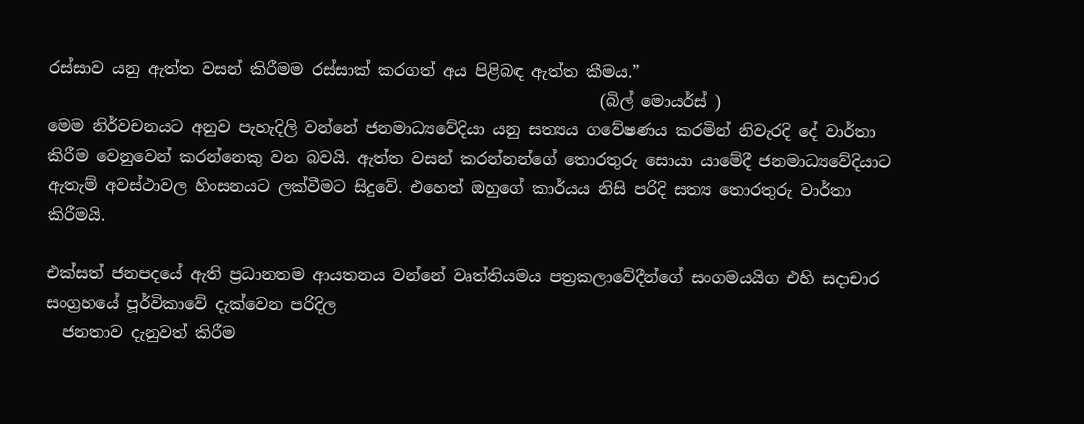රස්සාව යනු ඇත්ත වසන් කිරීමම රස්සාක් කරගත් අය පිළිබඳ ඇත්ත කීමය.”
                                                                     (බිල් මොයර්ස් )
මෙම නිර්වචනයට අනුව පැහැදිලි වන්නේ ජනමාධ්‍යවේදියා යනු සත්‍යය ගවේෂණය කරමින් නිවැරදි දේ වාර්තා කිරීම වෙනුවෙන් කරන්නෙකු වන බවයි. ඇත්ත වසන් කරන්නන්ගේ තොරතුරු සොයා යාමේදී ජනමාධ්‍යවේදියාට ඇතැම් අවස්ථාවල හිංසනයට ලක්වීමට සිදුවේ. එහෙත් ඔහුගේ කාර්යය නිසි පරිදි සත්‍ය තොරතුරු වාර්තා කිරීමයි.

එක්සත් ජනපදයේ ඇති ප්‍රධානතම ආයතනය වන්නේ වෘත්තියමය පත්‍රකලාවේදීන්ගේ සංගමයයිග එහි සදාචාර සංග්‍රහයේ පූර්විකාවේ දැක්වෙන පරිදිල
  ජනතාව දැනුවත් කිරීම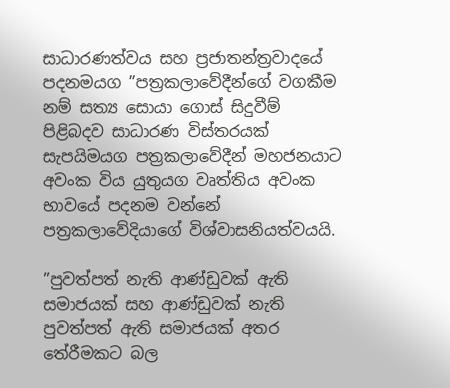සාධාරණත්වය සහ ප්‍රජාතන්ත්‍රවාදයේ පදනමයග ”පත්‍රකලාවේදීන්ගේ වගකීම නම් සත්‍ය සොයා ගොස් සිදුවීම් පිළිබදව සාධාරණ විස්තරයක් සැපයිමයග පත්‍රකලාවේදීන් මහජනයාට අවංක විය යුතුයග වෘත්තිය අවංක භාවයේ පදනම වන්නේ පත්‍රකලාවේදියාගේ විශ්වාසනියත්වයයි.

”පුවත්පත් නැති ආණ්ඩුවක් ඇති සමාජයක් සහ ආණ්ඩුවක් නැති පුවත්පත් ඇති සමාජයක් අතර තේරීමකට බල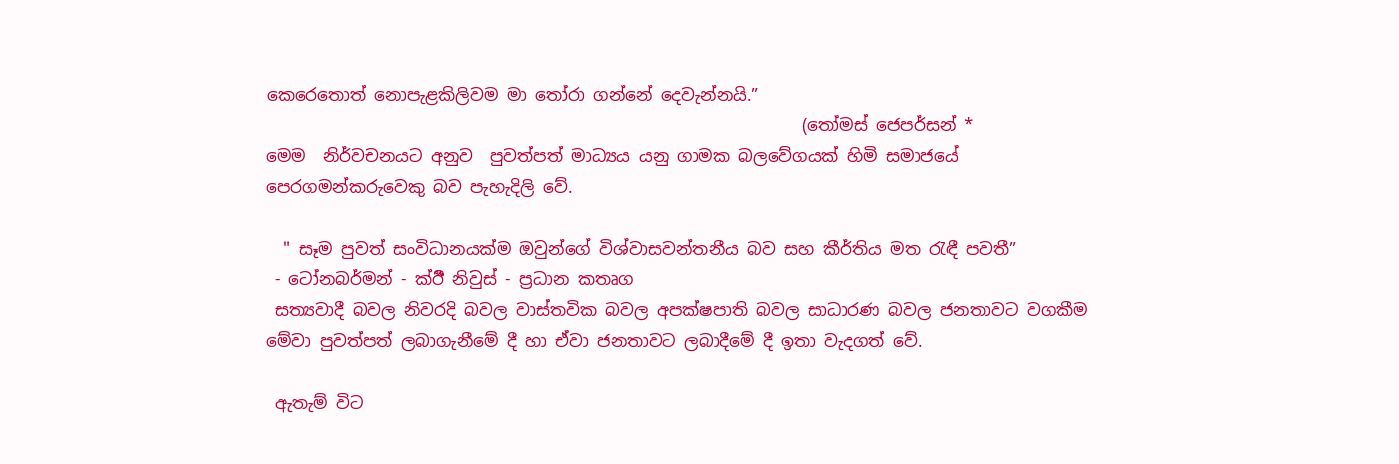කෙරෙතොත් නොපැළකිලිවම මා තෝරා ගන්නේ දෙවැන්නයි.”
                                                               (තෝමස් ජෙපර්සන් *
මෙම  නිර්වචනයට අනුව  පුවත්පත් මාධ්‍යය යනු ගාමක බලවේගයක් හිමි සමාජයේ පෙරගමන්කරුවෙකු බව පැහැදිලි වේ.

  " සෑම පුවත් සංවිධානයක්ම ඔවුන්ගේ විශ්වාසවන්තනීය බව සහ කීර්තිය මත රැඳී පවතී”
 - ටෝනබර්මන් - ක්‍ඊී නිවුස් - ප්‍රධාන කතෘග
 සත්‍යවාදී බවල නිවරදි බවල වාස්තවික බවල අපක්ෂපාති බවල සාධාරණ බවල ජනතාවට වගකීම මේවා පුවත්පත් ලබාගැනීමේ දී හා ඒවා ජනතාවට ලබාදීමේ දී ඉතා වැදගත් වේ.

 ඇතැම් විට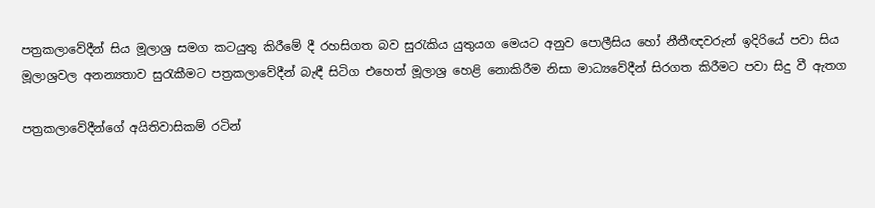පත්‍රකලාවේදීන් සිය මූලාශ්‍ර සමග කටයුතු කිරීමේ දී රහසිගත බව සුරැකිය යුතුයග මෙයට අනුව පොලීසිය හෝ නීතීඥවරුන් ඉදිරියේ පවා සිය මූලාශ්‍රවල අනන්‍යතාව සුරැකීමට පත්‍රකලාවේදීන් බැඳී සිටිග එහෙත් මූලාශ්‍ර හෙළි නොකිරීම නිසා මාධ්‍යවේදීන් සිරගත කිරීමට පවා සිදු වී ඇතග

පත්‍රකලාවේදීන්ගේ අයිතිවාසිකම් රටින්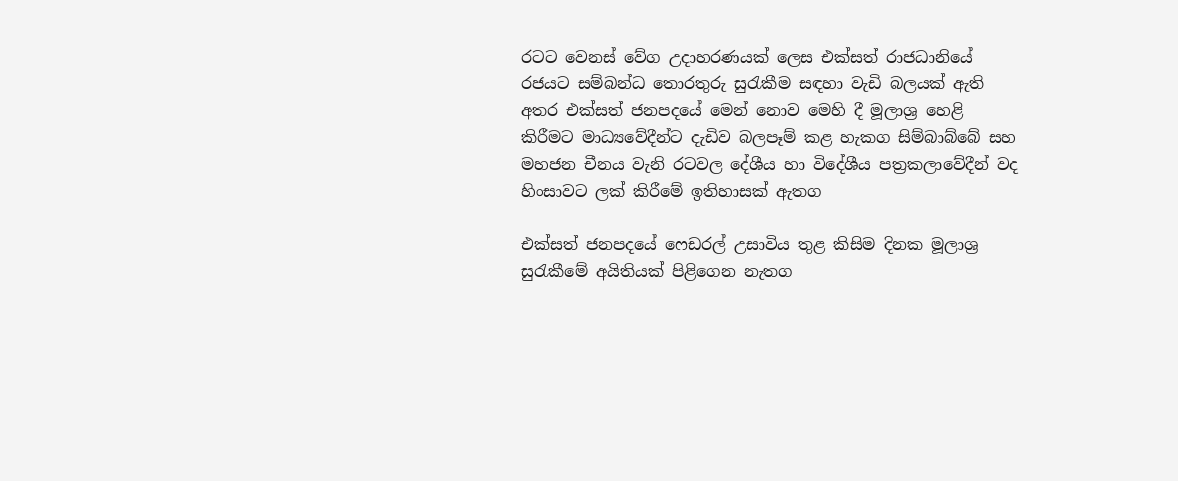රටට වෙනස් වේග උදාහරණයක් ලෙස එක්සත් රාජධානියේ රජයට සම්බන්ධ තොරතුරු සුරැකීම සඳහා වැඩි බලයක් ඇති අතර එක්සත් ජනපදයේ මෙන් නොව මෙහි දී මූලාශ්‍ර හෙළි කිරීමට මාධ්‍යවේදීන්ට දැඩිව බලපෑම් කළ හැකග සිම්බාබ්බේ සහ මහජන චීනය වැනි රටවල දේශීය හා විදේශීය පත්‍රකලාවේදීන් වද හිංසාවට ලක් කිරීමේ ඉතිහාසක් ඇතග

එක්සත් ජනපදයේ ෆෙඩරල් උසාවිය තුළ කිසිම දිනක මූලාශ්‍ර සුරැකීමේ අයිතියක් පිළිගෙන නැතග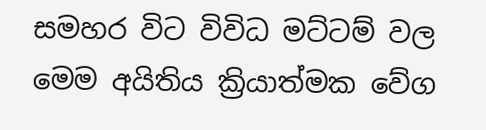සමහර විට විවිධ මට්ටම් වල මෙම අයිතිය ක්‍රියාත්මක වේග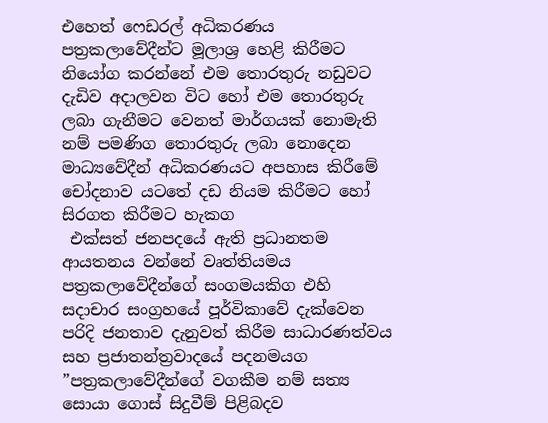එහෙත් ෆෙඩරල් අධිකරණය පත්‍රකලාවේදීන්ට මූලාශ්‍ර හෙළි කිරීමට නියෝග කරන්නේ එම තොරතුරු නඩුවට දැඩිව අදාලවන විට හෝ එම තොරතුරු ලබා ගැනීමට වෙනත් මාර්ගයක් නොමැති නම් පමණිග තොරතුරු ලබා නොදෙන මාධ්‍යවේදීන් අධිකරණයට අපහාස කිරීමේ චෝදනාව යටතේ දඩ නියම කිරීමට හෝ සිරගත කිරීමට හැකග
 එක්සත් ජනපදයේ ඇති ප්‍රධානතම ආයතනය වන්නේ වෘත්තියමය පත්‍රකලාවේදීන්ගේ සංගමයකිග එහි සදාචාර සංග්‍රහයේ පූර්විකාවේ දැක්වෙන පරිදි ජනතාව දැනුවත් කිරීම සාධාරණත්වය සහ ප්‍රජාතන්ත්‍රවාදයේ පදනමයග ”පත්‍රකලාවේදීන්ගේ වගකීම නම් සත්‍ය සොයා ගොස් සිදුවීම් පිළිබදව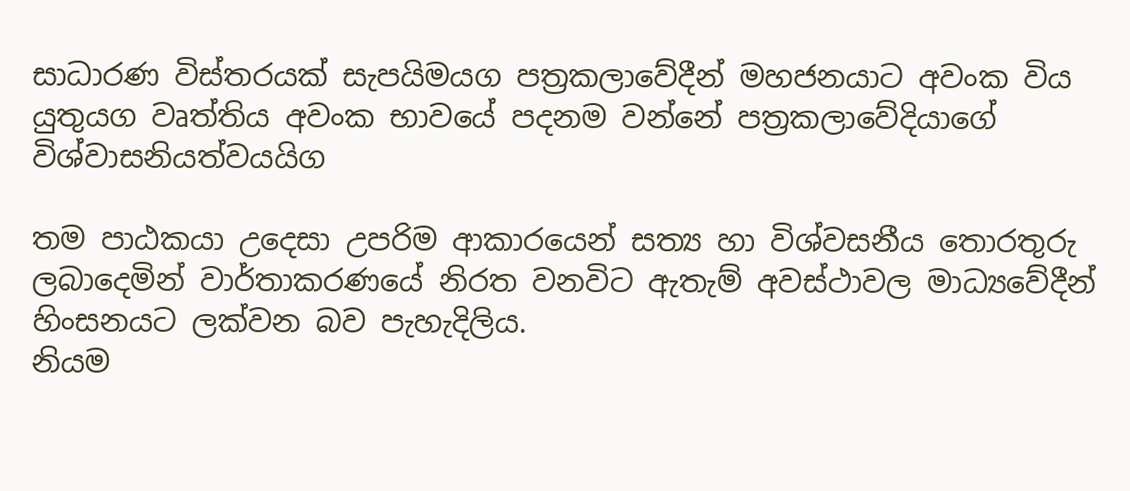සාධාරණ විස්තරයක් සැපයිමයග පත්‍රකලාවේදීන් මහජනයාට අවංක විය යුතුයග වෘත්තිය අවංක භාවයේ පදනම වන්නේ පත්‍රකලාවේදියාගේ විශ්වාසනියත්වයයිග

තම පාඨකයා උදෙසා උපරිම ආකාරයෙන් සත්‍ය හා විශ්වසනීය තොරතුරු ලබාදෙමින් වාර්තාකරණයේ නිරත වනවිට ඇතැම් අවස්ථාවල මාධ්‍යවේදීන් හිංසනයට ලක්වන බව පැහැදිලිය.
නියම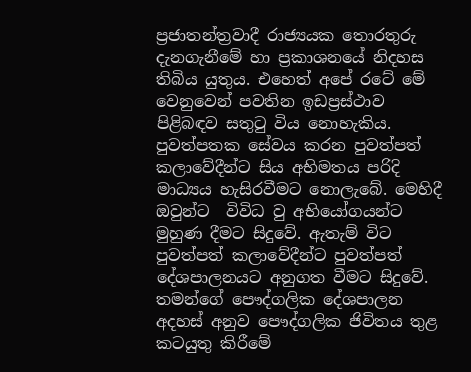ප්‍රජාතන්ත්‍රවාදී රාජ්‍යයක තොරතුරු දැනගැනීමේ හා ප්‍රකාශනයේ නිදහස තිබිය යුතුය. එහෙත් අපේ රටේ මේ වෙනුවෙන් පවතින ඉඩප්‍රස්ථාව පිළිබඳව සතුටු විය නොහැකිය. පුවත්පතක සේවය කරන පුවත්පත් කලාවේදීන්ට සිය අභිමතය පරිදි මාධ්‍යය හැසිරවීමට නොලැබේ. මෙහිදී ඔවුන්ට  විවිධ වු අභියෝගයන්ට මුහුණ දීමට සිදුවේ. ඇතැම් විට පුවත්පත් කලාවේදීන්ට පුවත්පත් දේශපාලනයට අනුගත වීමට සිදුවේ. තමන්ගේ පෞද්ගලික දේශපාලන අදහස් අනුව පෞද්ගලික ජිවිතය තුළ කටයුතු කිරීමේ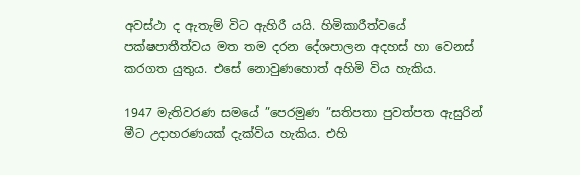අවස්ථා ද ඇතැම් විට ඇහිරී යයි. හිමිකාරීත්වයේ පක්ෂපාතීත්වය මත තම දරන දේශපාලන අදහස් හා වෙනස් කරගත යුතුය. එසේ නොවුණහොත් අහිමි විය හැකිය.

1947 මැතිවරණ සමයේ ”පෙරමුණ ”සතිපතා පුවත්පත ඇසුරින් මීට උදාහරණයක් දැක්විය හැකිය. එහි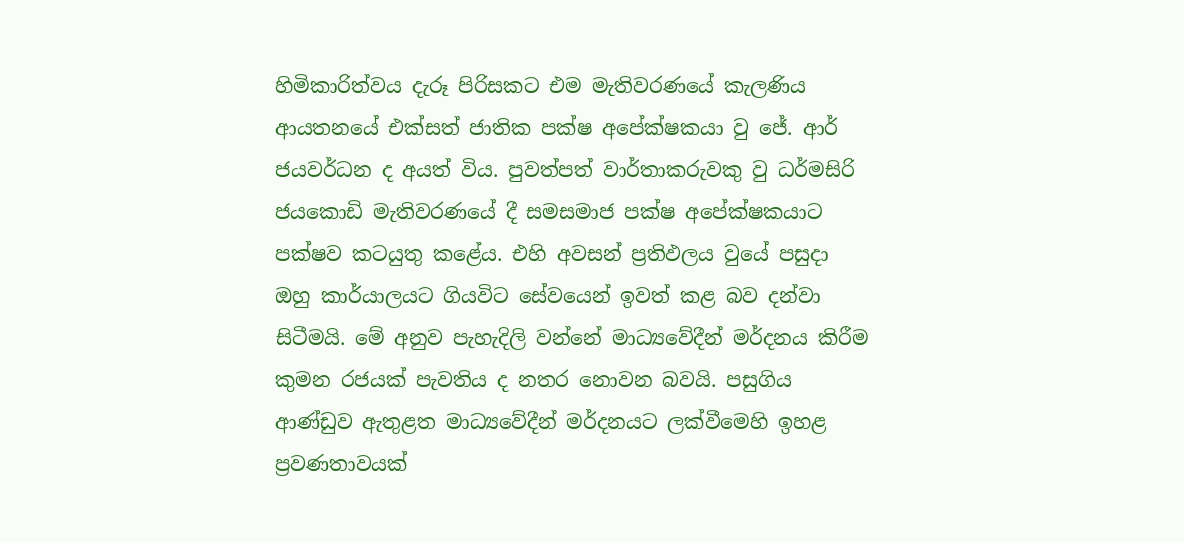හිමිකාරිත්වය දැරූ පිරිසකට එම මැතිවරණයේ කැලණිය ආයතනයේ එක්සත් ජාතික පක්ෂ අපේක්ෂකයා වු ජේ. ආර් ජයවර්ධන ද අයත් විය. පුවත්පත් වාර්තාකරුවකු වු ධර්මසිරි ජයකොඩි මැතිවරණයේ දී සමසමාජ පක්ෂ අපේක්ෂකයාට පක්ෂව කටයුතු කළේය. එහි අවසන් ප්‍රතිඵලය වුයේ පසුදා ඔහු කාර්යාලයට ගියවිට සේවයෙන් ඉවත් කළ බව දන්වා සිටීමයි. මේ අනුව පැහැදිලි වන්නේ මාධ්‍යවේදීන් මර්දනය කිරීම කුමන රජයක් පැවතිය ද නතර නොවන බවයි. පසුගිය ආණ්ඩුව ඇතුළත මාධ්‍යවේදීන් මර්දනයට ලක්වීමෙහි ඉහළ ප්‍රවණතාවයක්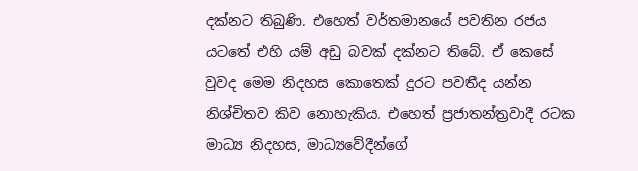දක්නට තිබුණි. එහෙත් වර්තමානයේ පවතින රජය යටතේ එහි යම් අඩු බවක් දක්නට තිබේ. ඒ කෙසේ වුවද මෙම නිදහස කොතෙක් දුරට පවතීද යන්න නිශ්චිතව කිව නොහැකිය. එහෙත් ප්‍රජාතන්ත්‍රවාදී රටක මාධ්‍ය නිදහස, මාධ්‍යවේදීන්ගේ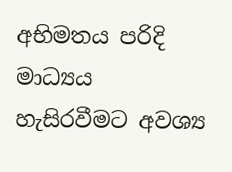අභිමතය පරිදි මාධ්‍යය හැසිරවීමට අවශ්‍ය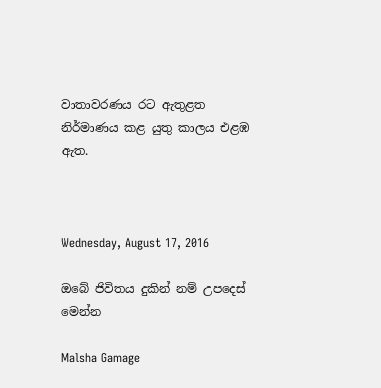වාතාවරණය රට ඇතුළත නිර්මාණය කළ යුතු කාලය එළඹ ඇත.



Wednesday, August 17, 2016

ඔබේ ජිවිතය දුකින් නම් උපදෙස් මෙන්න

Malsha Gamage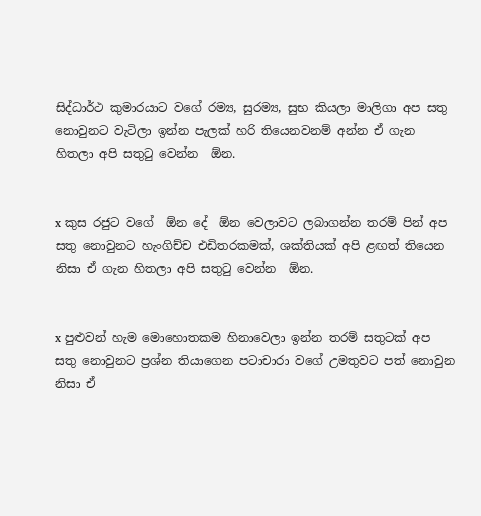සිද්ධාර්ථ කුමාරයාට වගේ රම්‍ය, සුරම්‍ය, සුභ කියලා මාලිගා අප සතු නොවුනට වැටිලා ඉන්න පැලක් හරි තියෙනවනම් අන්න ඒ ගැන හිතලා අපි සතුටු වෙන්න  ඕන.


x කුස රජුට වගේ  ඕන දේ  ඕන වෙලාවට ලබාගන්න තරම් පින් අප සතු නොවුනට හැංගිච්ච එඩිතරකමක්, ශක්තියක් අපි ළඟත් තියෙන නිසා ඒ ගැන හිතලා අපි සතුටු වෙන්න  ඕන.


x පුළුවන් හැම මොහොතකම හිනාවෙලා ඉන්න තරම් සතුටක් අප සතු නොවුනට ප්‍රශ්න තියාගෙන පටාචාරා වගේ උමතුවට පත් නොවුන නිසා ඒ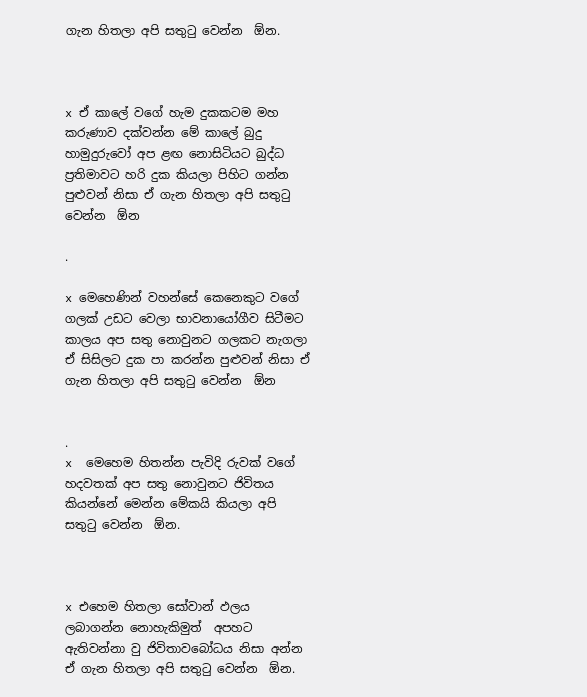ගැන හිතලා අපි සතුටු වෙන්න  ඕන.



x ඒ කාලේ වගේ හැම දුකකටම මහ කරුණාව දක්වන්න මේ කාලේ බුදු හාමුදුරුවෝ අප ළඟ නොසිටියට බුද්ධ ප්‍රතිමාවට හරි දුක කියලා පිහිට ගන්න පුළුවන් නිසා ඒ ගැන හිතලා අපි සතුටු වෙන්න  ඕන

.

x මෙහෙණින් වහන්සේ කෙනෙකුට වගේ ගලක් උඩට වෙලා භාවනායෝගීව සිටීමට කාලය අප සතු නොවුනට ගලකට නැගලා ඒ සිසිලට දුක පා කරන්න පුළුවන් නිසා ඒ ගැන හිතලා අපි සතුටු වෙන්න  ඕන


.
x  මෙහෙම හිතන්න පැවිදි රුවක් වගේ හදවතක් අප සතු නොවුනට ජිවිතය කියන්නේ මෙන්න මේකයි කියලා අපි සතුටු වෙන්න  ඕන.



x එහෙම හිතලා සෝවාන් ඵලය ලබාගන්න නොහැකිමුත්  අපහට ඇතිවන්නා වු ජිවිතාවබෝධය නිසා අන්න ඒ ගැන හිතලා අපි සතුටු වෙන්න  ඕන.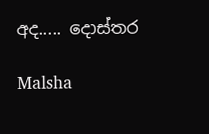අද..... දොස්තර

Malsha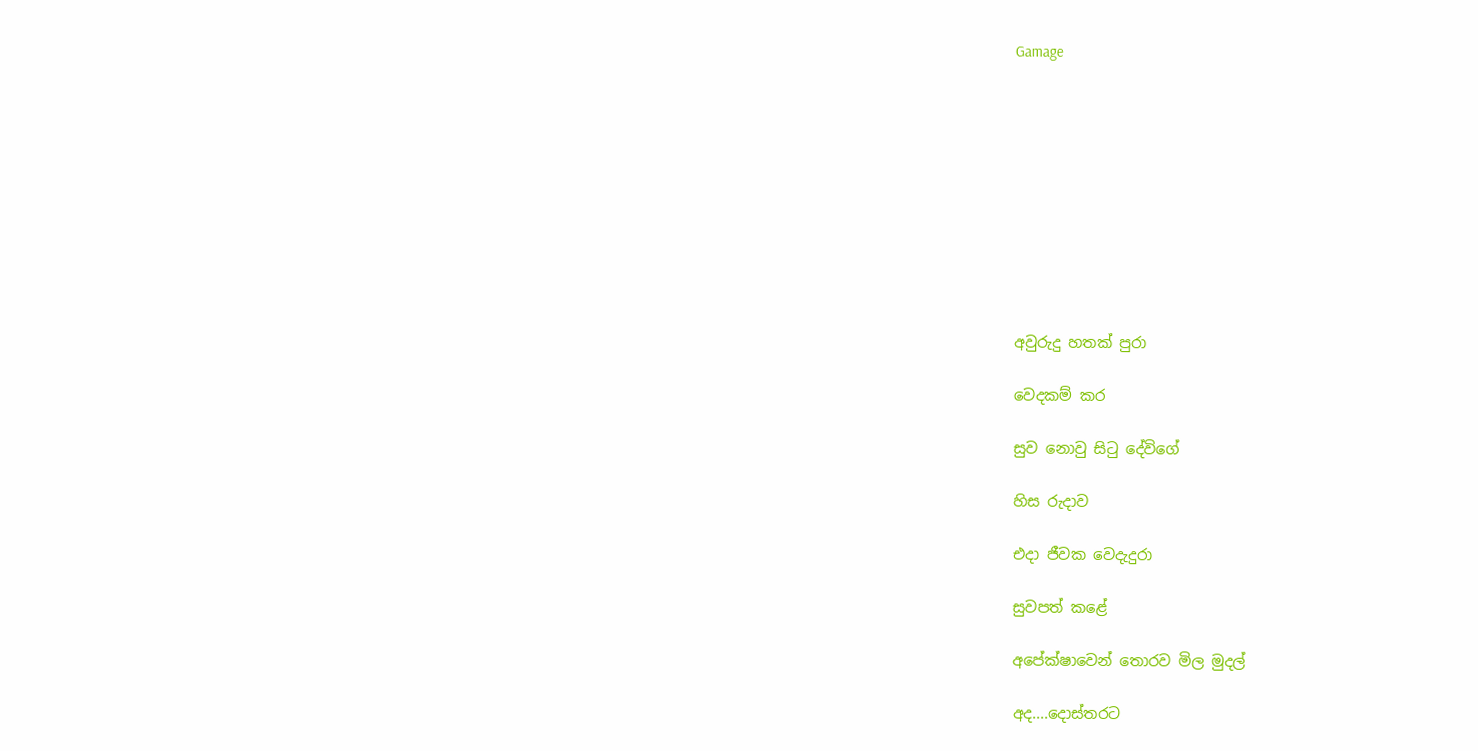Gamage










අවුරුදු හතක් පුරා

වෙදකම් කර

සුව නොවු සිටු දේවිගේ

හිස රුදාව

එදා ජීවක වෙදැදුරා

සුවපත් කළේ

අපේක්ෂාවෙන් තොරව මිල මුදල්

අද....දොස්තරට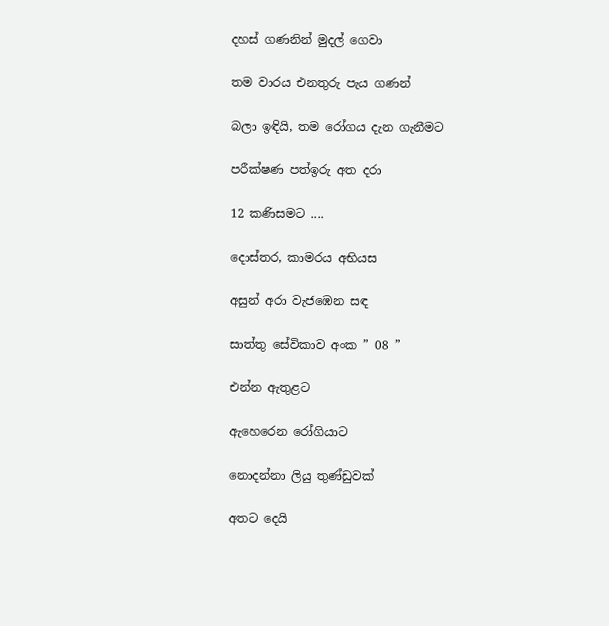දහස් ගණනින් මුදල් ගෙවා

තම වාරය එනතුරු පැය ගණන්

බලා ඉඳියි, තම රෝගය දැන ගැනීමට

පරීක්ෂණ පත්ඉරු අත දරා

12 කණිසමට ....

දොස්තර, කාමරය අභියස

අසුන් අරා වැජඹෙන සඳ

සාත්තු සේවිකාව අංක ” 08 ”

එන්න ඇතුළට

ඇහෙරෙන රෝගියාට

නොදන්නා ලියු තුණ්ඩුවක්

අතට දෙයි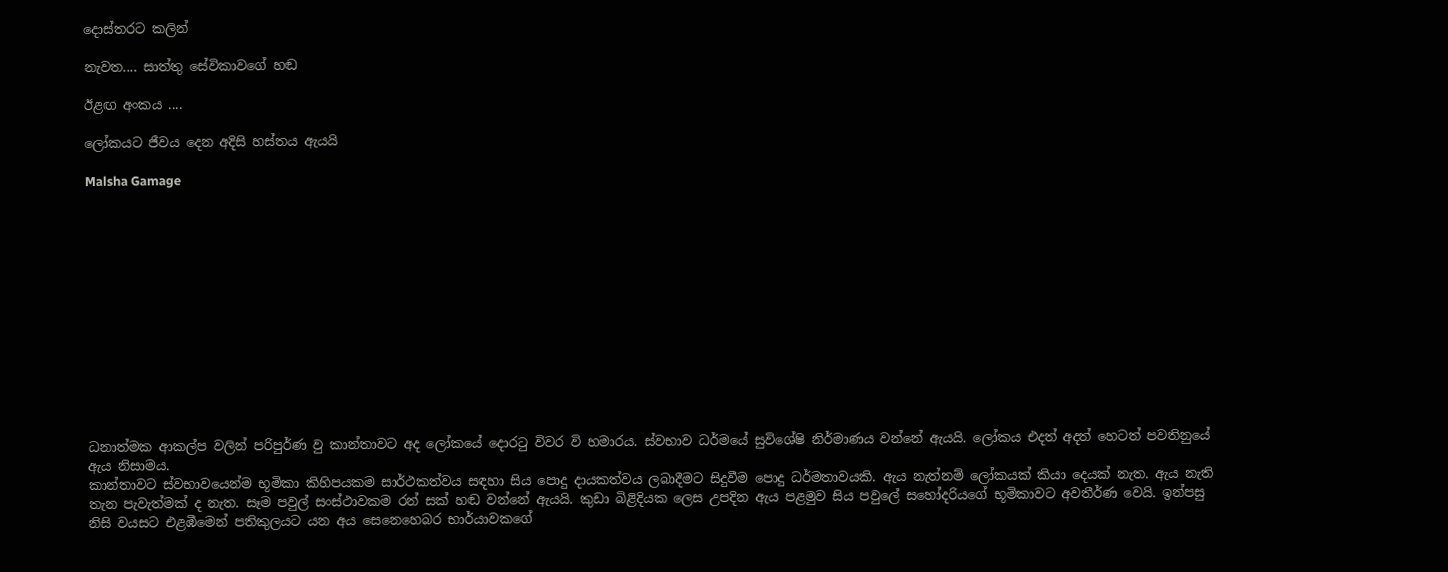දොස්තරට කලින්

නැවත.... සාත්තු සේවිකාවගේ හඬ

ඊළඟ අංකය ....

ලෝකයට ජීවය දෙන අදිසි හස්තය ඇයයි

Malsha Gamage













ධනාත්මක ආකල්ප වලින් පරිපුර්ණ වු කාන්තාවට අද ලෝකයේ දොරටු විවර වි හමාරය. ස්වභාව ධර්මයේ සුවිශේෂි නිර්මාණය වන්නේ ඇයයි. ලෝකය එදත් අදත් හෙටත් පවතිනුයේ ඇය නිසාමය.
කාන්තාවට ස්වභාවයෙන්ම භූමිකා කිහිපයකම සාර්ථකත්වය සඳහා සිය පොදු දායකත්වය ලබාදීමට සිදුවීම පොදු ධර්මතාවයකි. ඇය නැත්නම් ලෝකයක් කියා දෙයක් නැත. ඇය නැති තැන පැවැත්මක් ද නැත. සෑම පවුල් සංස්ථාවකම රන් සක් හඬ වන්නේ ඇයයි. කුඩා බිළිදියක ලෙස උපදින ඇය පළමුව සිය පවුලේ සහෝදරියගේ භූමිකාවට අවතීර්ණ වෙයි. ඉන්පසු නිසි වයසට එළඹීමෙන් පතිකුලයට යන අය සෙනෙහෙබර භාර්යාවකගේ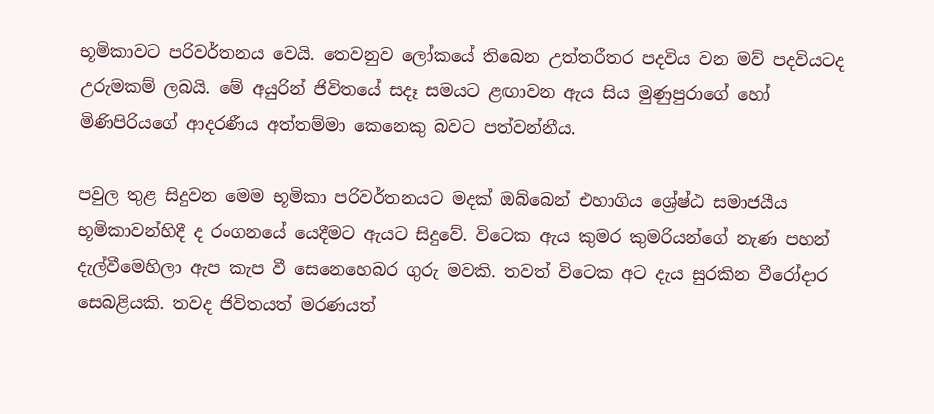භූමිකාවට පරිවර්තනය වෙයි. තෙවනුව ලෝකයේ තිබෙන උත්තරීතර පදවිය වන මව් පදවියටද උරුමකම් ලබයි. මේ අයුරින් ජිවිතයේ සදෑ සමයට ළඟාවන ඇය සිය මුණුපුරාගේ හෝ මිණිපිරියගේ ආදරණීය අත්තම්මා කෙනෙකු බවට පත්වන්නීය.

පවුල තුළ සිදුවන මෙම භූමිකා පරිවර්තනයට මදක් ඔබ්බෙන් එහාගිය ශ්‍රේෂ්ඨ සමාජයීය භූමිකාවන්හිදී ද රංගනයේ යෙදීමට ඇයට සිදුවේ. විටෙක ඇය කුමර කුමරියන්ගේ නැණ පහන් දැල්වීමෙහිලා ඇප කැප වී සෙනෙහෙබර ගුරු මවකි. තවත් විටෙක අට දැය සුරකින වීරෝදාර සෙබළියකි. තවද ජිවිතයත් මරණයත්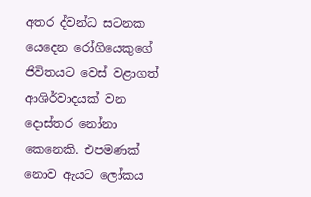අතර ද්වන්ධ සටනක යෙදෙන රෝගියෙකුගේ ජිවිතයට වෙස් වළාගත් ආශිර්වාදයක් වන දොස්තර නෝනා කෙනෙකි. එපමණක් නොව ඇයට ලෝකය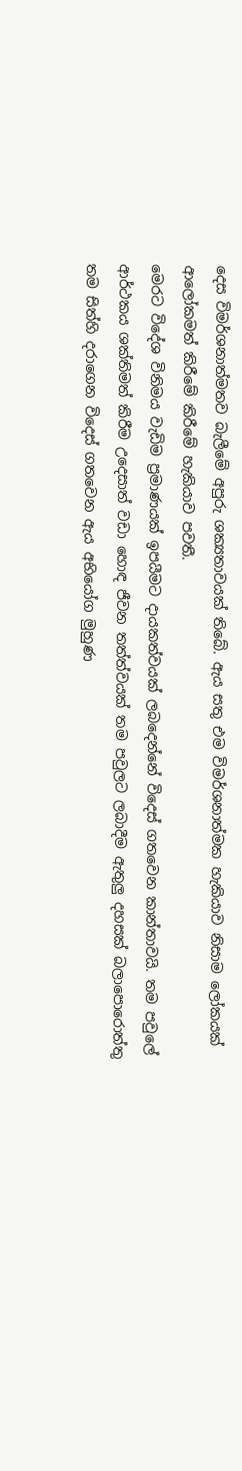දෙස විමර්ශනාත්මතව බැලීමේ අපුරු ශක්‍යතාවයක් තිබේ. ඇය සතු එම විමර්ශනාත්මක හැකියාව නිසාම ලෝකයක් ආලෝකමත් කිරීමේ කිරීමේ හැකියාව පවතී.
මෙරට විදේශ විනිමය වැඩිම ප්‍රමාණයක් ඉපයීමට දායකත්වයක් ලබදෙන්නේ විදෙස් ගතවෙන කාන්තාවයි. තම පවුලේ ආර්ථකය ශක්තිමත් කිරීම උදෙසාත් වඩා හොඳ ජීවන තත්ත්වයක් තම පවුලට ලබාදීම ඇතුලු දහසක් බලාපොරොත්තු තම සිත්හි දරාගෙන විදෙස් ගතවෙන ඇය අභියෝග මුහුණ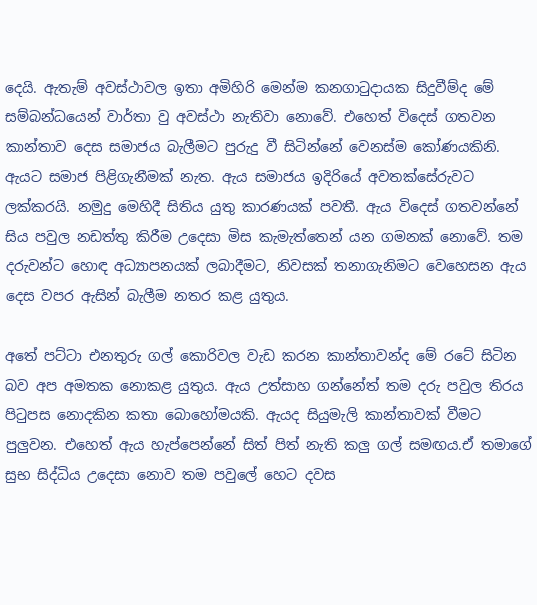දෙයි. ඇතැම් අවස්ථාවල ඉතා අමිහිරි මෙන්ම කනගාටුදායක සිදුවීම්ද මේ සම්බන්ධයෙන් වාර්තා වු අවස්ථා නැතිවා නොවේ. එහෙත් විදෙස් ගතවන කාන්තාව දෙස සමාජය බැලීමට පුරුදු වී සිටින්නේ වෙනස්ම කෝණයකිනි. ඇයට සමාජ පිළිගැනීමක් නැත. ඇය සමාජය ඉදිරියේ අවතක්සේරුවට ලක්කරයි. නමුදු මෙහිදී සිතිය යුතු කාරණයක් පවතී. ඇය විදෙස් ගතවන්නේ සිය පවුල නඩත්තු කිරීම උදෙසා මිස කැමැත්තෙන් යන ගමනක් නොවේ. තම දරුවන්ට හොඳ අධ්‍යාපනයක් ලබාදීමට, නිවසක් තනාගැනිමට වෙහෙසන ඇය දෙස වපර ඇසින් බැලීම නතර කළ යුතුය.

අතේ පට්ටා එනතුරු ගල් කොරිවල වැඩ කරන කාන්තාවන්ද මේ රටේ සිටින බව අප අමතක නොකළ යුතුය. ඇය උත්සාහ ගන්නේත් තම දරු පවුල තිරය පිටුපස නොදකින කතා බොහෝමයකි. ඇයද සියුමැලි කාන්තාවක් වීමට පුලුවන. එහෙත් ඇය හැප්පෙන්නේ සිත් පිත් නැති කලු ගල් සමඟය.ඒ තමාගේ සුභ සිද්ධිය උදෙසා නොව තම පවුලේ හෙට දවස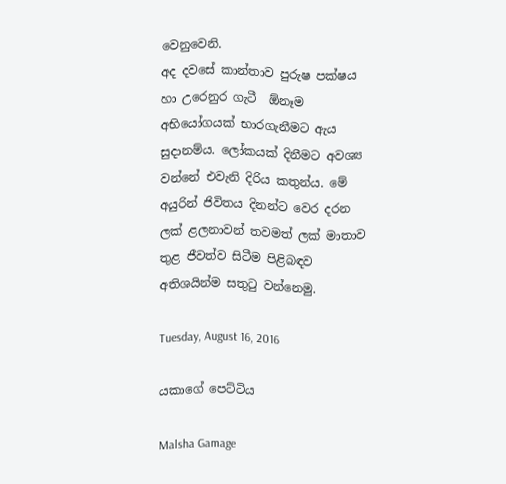වෙනුවෙනි.
අද දවසේ කාන්තාව පුරුෂ පක්ෂය හා උරෙනුර ගැටී  ඕනෑම අභියෝගයක් භාරගැනීමට ඇය සුදානම්ය. ලෝකයක් දිනීමට අවශ්‍ය වන්නේ එවැනි දිරිය කතුන්ය. මේ අයුරින් ජිවිතය දිනන්ට වෙර දරන ලක් ළලනාවන් තවමත් ලක් මාතාව තුළ ජීවත්ව සිටීම පිළිබඳව අතිශයින්ම සතුටු වන්නෙමු.

Tuesday, August 16, 2016

යකාගේ පෙට්ටිය

Malsha Gamage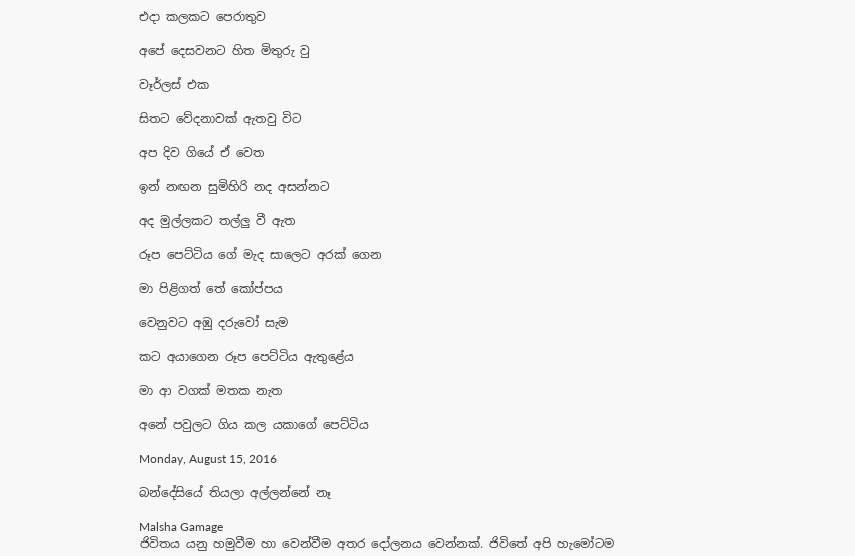එදා කලකට පෙරාතුව

අපේ දෙසවනට හිත මිතුරු වු

වෑර්ලස් එක

සිතට වේදනාවක් ඇතවු විට

අප දිව ගියේ ඒ වෙත

ඉන් නඟන සුමිහිරි නද අසන්නට

අද මුල්ලකට තල්ලු වී ඇත

රූප පෙට්ටිය ගේ මැද සාලෙට අරක් ගෙන

මා පිළිගත් තේ කෝප්පය

වෙනුවට අඹු දරුවෝ සැම

කට අයාගෙන රූප පෙට්ටිය ඇතුළේය

මා ආ වගක් මතක නැත

අනේ පවුලට ගිය කල යකාගේ පෙට්ටිය

Monday, August 15, 2016

බන්දේසියේ තියලා අල්ලන්නේ නෑ

Malsha Gamage
ජිවිතය යනු හමුවීම හා වෙන්වීම අතර දෝලනය වෙන්නක්. ජිවිතේ අපි හැමෝටම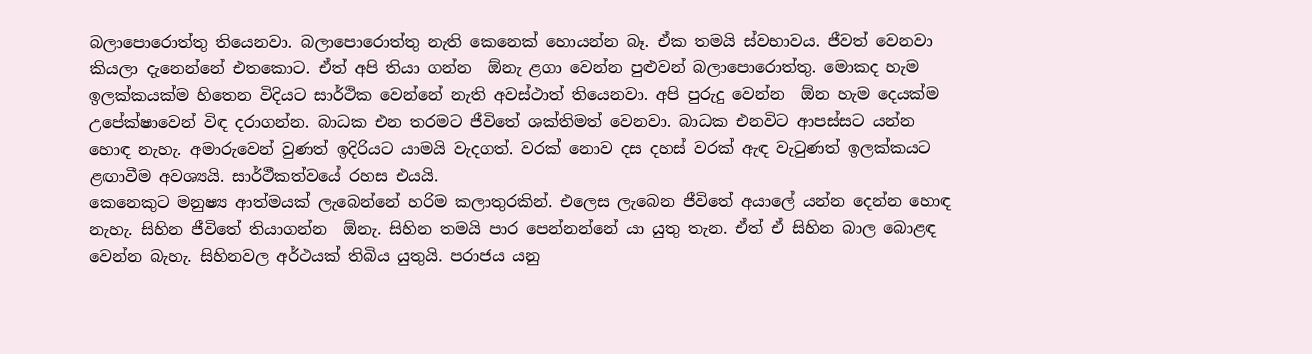බලාපොරොත්තු තියෙනවා. බලාපොරොත්තු නැති කෙනෙක් හොයන්න බෑ. ඒක තමයි ස්වභාවය. ජීවත් වෙනවා කියලා දැනෙන්නේ එතකොට. ඒත් අපි තියා ගන්න  ඕනැ ළගා වෙන්න පුළුවන් බලාපොරොත්තු. මොකද හැම ඉලක්කයක්ම හිතෙන විදියට සාර්ථික වෙන්නේ නැති අවස්ථාත් තියෙනවා. අපි පුරුදු වෙන්න  ඕන හැම දෙයක්ම උපේක්ෂාවෙන් විඳ දරාගන්න. බාධක එන තරමට ජීවිතේ ශක්තිමත් වෙනවා. බාධක එනවිට ආපස්සට යන්න හොඳ නැහැ. අමාරුවෙන් වුණත් ඉදිරියට යාමයි වැදගත්. වරක් නොව දස දහස් වරක් ඇඳ වැටුණත් ඉලක්කයට ළඟාවීම අවශ්‍යයි. සාර්ථීකත්වයේ රහස එයයි.
කෙනෙකුට මනුෂ්‍ය ආත්මයක් ලැබෙන්නේ හරිම කලාතුරකින්. එලෙස ලැබෙන ජීවිතේ අයාලේ යන්න දෙන්න හොඳ නැහැ. සිහින ජීවිතේ තියාගන්න  ඕනැ. සිහින තමයි පාර පෙන්නන්නේ යා යුතු තැන. ඒත් ඒ සිහින බාල බොළඳ වෙන්න බැහැ. සිහිනවල අර්ථයක් තිබිය යුතුයි. පරාජය යනු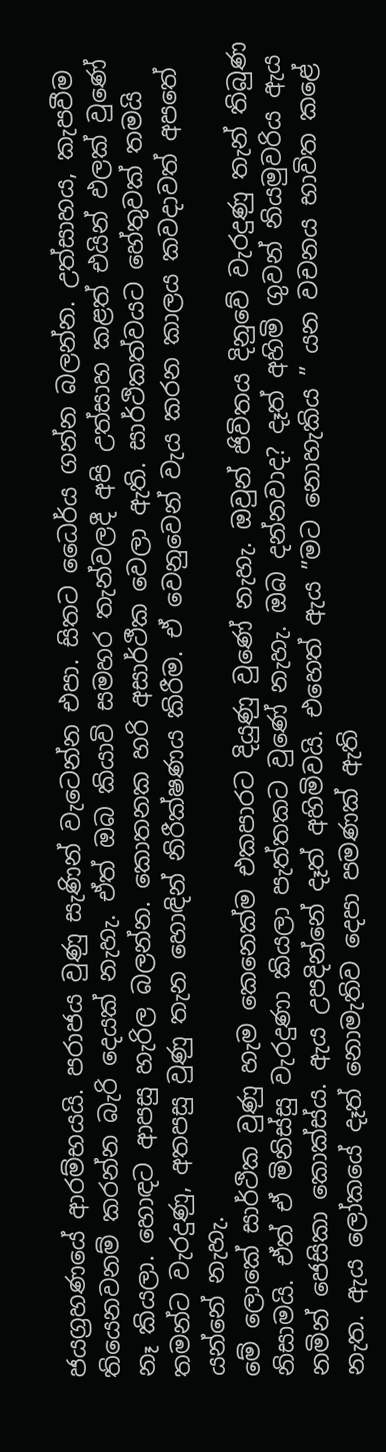ජයග්‍රහණයේ ආරම්භයයි. පරාජය වුණු සැණින් වැටෙන්න එපා. සිතට ධෛර්ය ගන්න බලන්න. උත්සාහය, කැපවීම තියෙනවනම් කරන්න බැරි දෙයක් නැහැ. ඒත් ඔබ කියාවි සමහර තැන්වලදී අපි උත්සාහ කළත් එයින් ඵලක් වුණේ නෑ කියලා. හොඳට ආපසු හැරිල බලන්න. කොතනක හරි අසාර්ථීක වෙලා ඇති. සාර්ථිකත්වයට හේතුවක් තමයි තමන්ට වැරදුණු, අතපසු වුණු තැන හොඳින් නිරීක්ෂණය කිරීම. ඒ වෙනුවෙන් වැය කරන කාලය කවදාවත් අපතේ යන්නේ නැහැ.
මේ ලොකේ සාර්ථික වුණු හැම කෙනෙක්ම එකපාරට දියුණු වුණේ නැහැ. ඔවුන් ජිවිතය දිනුවේ වැරදුණු තැන් තිබුණ නිසාමයි. ඒත් ඒ මිනිස්සු වැරදුණා කියලා පැත්තකට වුණේ නැහැ. ඔබ දන්නවාද? දෑත් අහිමි ගුවන් නියමුවරිය ඇය නමින් ජෙසිකා කොක්ස්ය. ඇය උපදින්නේ දෑත් අහිමිවයි. එහෙත් ඇය ”මට නොහැකිය ” යන වචනය භාවිත කළේ නැත. ඇය ලෝකයේ දෑත් නොමැතිව දෙපා පමණක් ඇති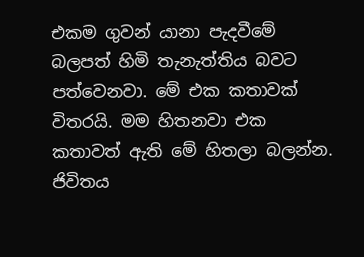එකම ගුවන් යානා පැදවීමේ බලපත් හිමි තැනැත්තිය බවට පත්වෙනවා. මේ එක කතාවක් විතරයි. මම හිතනවා එක කතාවත් ඇති මේ හිතලා බලන්න.
ජිවිතය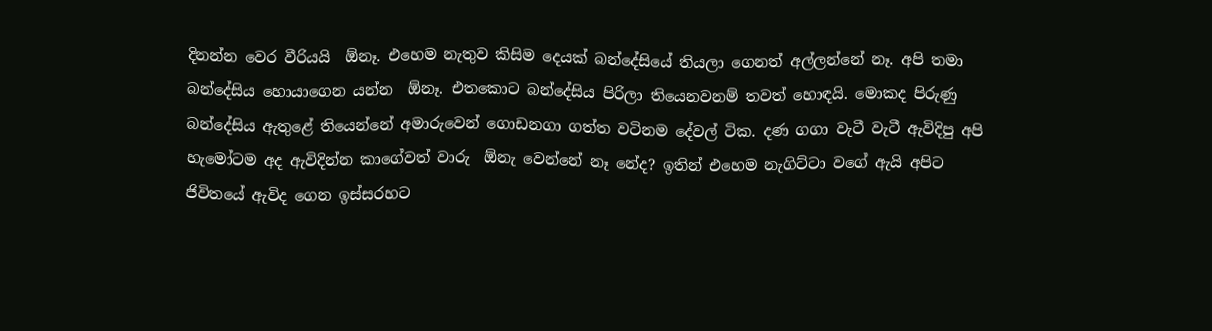දිනන්න වෙර වීරියයි  ඕනෑ. එහෙම නැතුව කිසිම දෙයක් බන්දේසියේ තියලා ගෙනත් අල්ලන්නේ නෑ. අපි තමා බන්දේසිය හොයාගෙන යන්න  ඕනෑ. එතකොට බන්දේසිය පිරිලා තියෙනවනම් තවත් හොඳයි. මොකද පිරුණු බන්දේසිය ඇතුළේ තියෙන්නේ අමාරුවෙන් ගොඩනගා ගත්ත වටිනම දේවල් ටික. දණ ගගා වැටී වැටී ඇවිදිපු අපි හැමෝටම අද ඇවිදින්න කාගේවත් වාරු  ඕනැ වෙන්නේ නෑ නේද? ඉතින් එහෙම නැගිට්ටා වගේ ඇයි අපිට ජිවිතයේ ඇවිද ගෙන ඉස්සරහට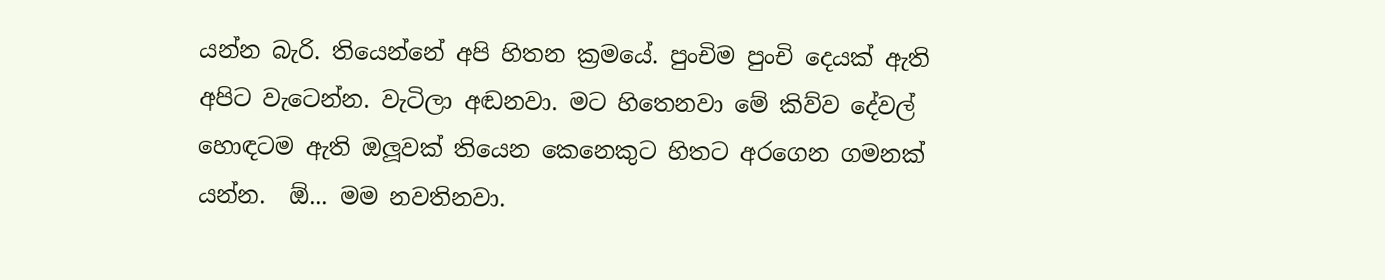යන්න බැරි. තියෙන්නේ අපි හිතන ක්‍රමයේ. පුංචිම පුංචි දෙයක් ඇති අපිට වැටෙන්න. වැටිලා අඬනවා. මට හිතෙනවා මේ කිව්ව දේවල් හොඳටම ඇති ඔලූවක් තියෙන කෙනෙකුට හිතට අරගෙන ගමනක් යන්න.  ඕ... මම නවතිනවා.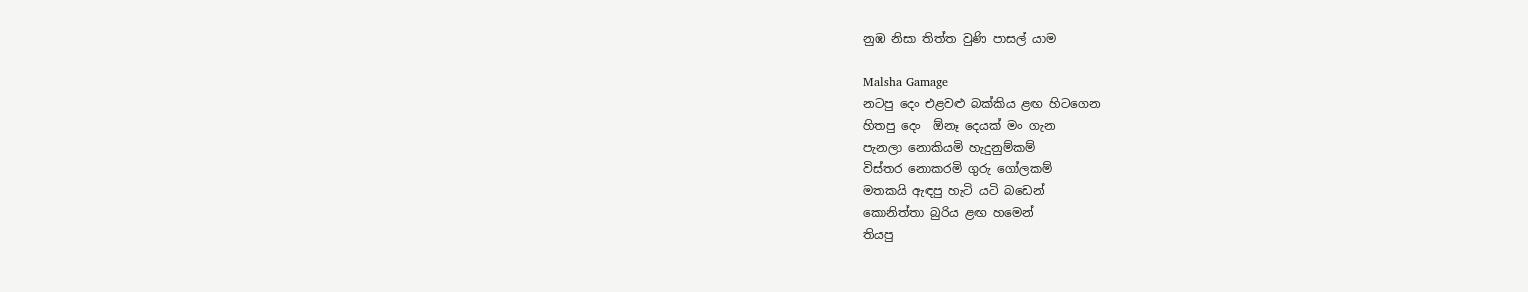නුඹ නිසා තිත්ත වුණි පාසල් යාම

Malsha Gamage
නටපු දෙං එළවළු බක්කිය ළඟ හිටගෙන
හිතපු දෙං  ඕනෑ දෙයක් මං ගැන
පැනලා නොකියමි හැදුනුම්කම්
විස්තර නොකරමි ගුරු ගෝලකම්
මතකයි ඇඳපු හැටි යටි බඩෙන්
කොනිත්තා බුරිය ළඟ හමෙන්
තියපු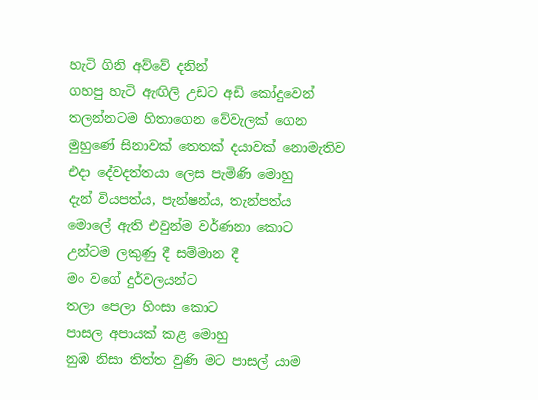හැටි ගිනි අව්වේ දනින්
ගහපු හැටි ඇඟිලි උඩට අඩි කෝදුවෙන්
තලන්නටම හිතාගෙන වේවැලක් ගෙන
මුහුණේ සිනාවක් තෙතක් දයාවක් නොමැතිව
එදා දේවදත්තයා ලෙස පැමිණි මොහු
දැන් වියපත්ය, පැන්ෂන්ය, තැන්පත්ය
මොලේ ඇති එවුන්ම වර්ණනා කොට
උන්ටම ලකුණු දී සම්මාන දී
මං වගේ දුර්වලයන්ට
තලා පෙලා හිංසා කොට
පාසල අපායක් කළ මොහු
නුඹ නිසා තිත්ත වුණි මට පාසල් යාම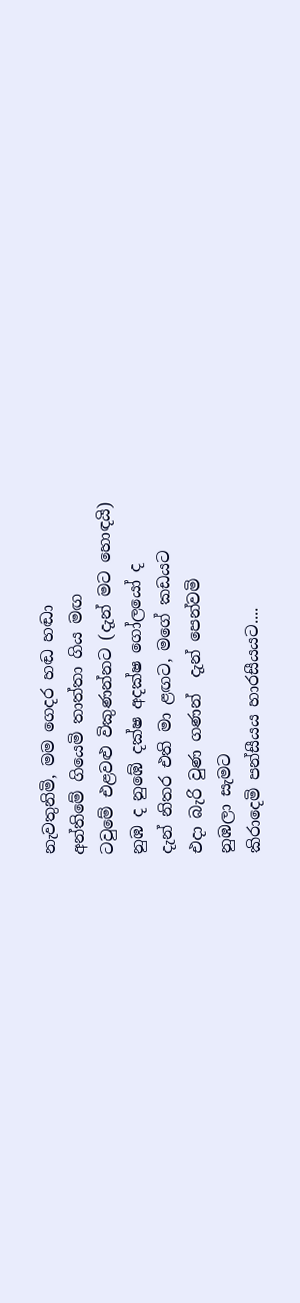නැවතුනිමි, මම ගෙදර හඬ හඬා
අන්තිමේ ගියෙමි තාත්තා ගිය මඟ
ටවුමේ එළවළු විකුණන්නට (දැන් මට හොඳයි)
නුඹ ද නුඹේ දක්ෂ අදක්ෂ ගෝලයෝ ද
දැන් නිතර එති මා ළඟට, මගේ කඩයට
එදා බැරි වුණ ගණන්  දැන් පෙන්වමි
නුඹලා සැමට
කිරාදෙමි පන්සීයය හාරසීයයට....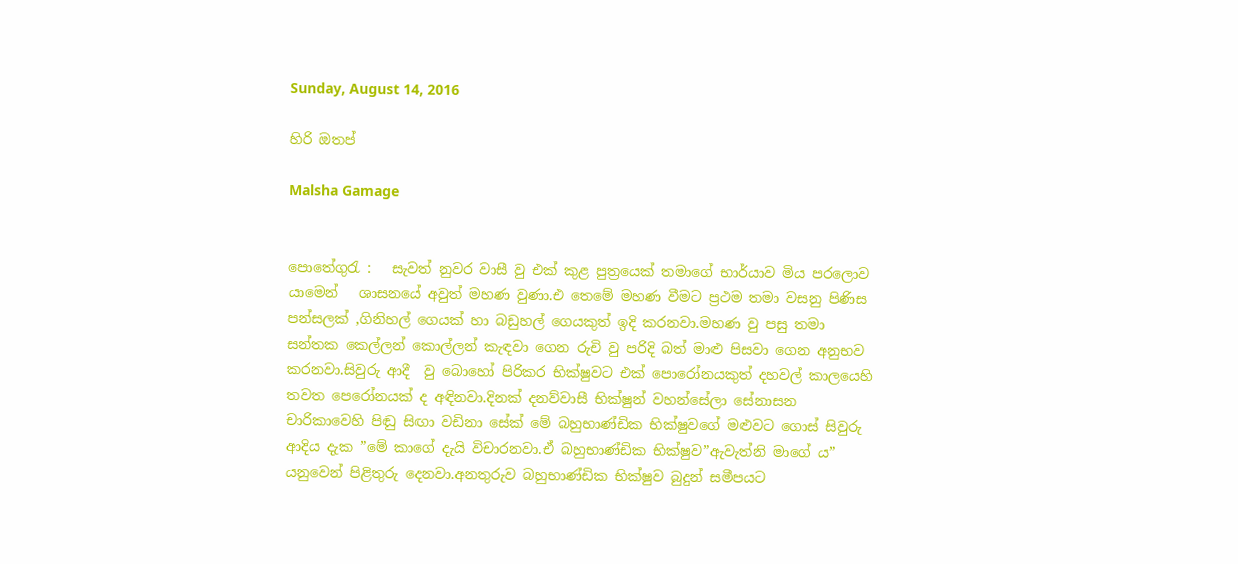Sunday, August 14, 2016

හිරි ඔතප්

Malsha Gamage


පොතේගුරැ :   සැවත් නුවර වාසී වු එක් කුළ පුත්‍රයෙක් තමාගේ භාර්යාව මිය පරලොව යාමෙන්   ශාසනයේ අවුත් මහණ වුණා.එ තෙමේ මහණ වීමට ප්‍රථම තමා වසනු පිණිස පන්සලක් ,ගිනිහල් ගෙයක් හා බඩුහල් ගෙයකුත් ඉදි කරනවා.මහණ වු පසු තමා සන්තක කෙල්ලන් කොල්ලන් කැඳවා ගෙන රුචි වු පරිදි බත් මාළු පිසවා ගෙන අනුභව කරනවා.සිවුරු ආදී  වු බොහෝ පිරිකර භික්ෂුවට එක් පොරෝනයකුත් දහවල් කාලයෙහි තවත පෙරෝනයක් ද අඳිනවා.දිනක් දනව්වාසී භික්ෂුන් වහන්සේලා සේනාසන චාරිකාවෙහි පිඬු සිඟා වඩිනා සේක් මේ බහුභාණ්ඩික භික්ෂුවගේ මළුවට ගොස් සිවුරු ආදිය දැක ”මේ කාගේ දැයි විචාරනවා.ඒ බහුභාණ්ඩික භික්ෂුව”ඇවැත්නි මාගේ ය” යනුවෙන් පිළිතුරු දෙනවා.අනතුරුව බහුභාණ්ඩික භික්ෂුව බුදුන් සමීපයට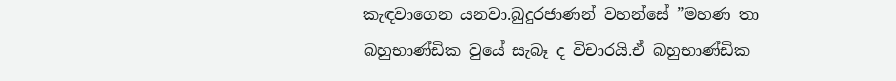කැඳවාගෙන යනවා.බුදුරජාණන් වහන්සේ ”මහණ තා බහුභාණ්ඩික වුයේ සැබෑ ද විචාරයි.ඒ බහුභාණ්ඩික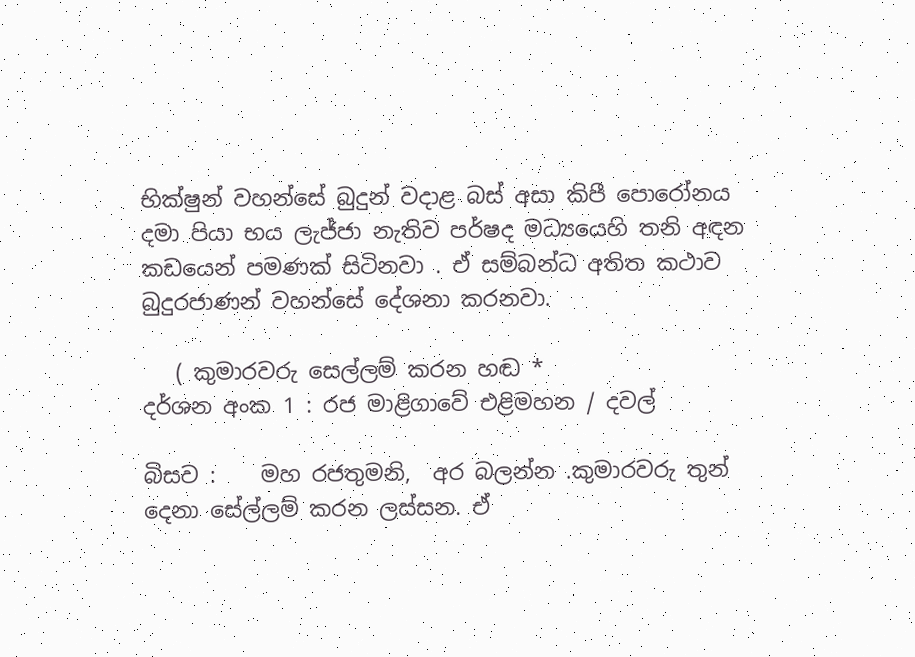භික්ෂුන් වහන්සේ බුදුන් වදාළ බස් අසා කිපී පොරෝනය දමා පියා භය ලැජ්ජා නැතිව පර්ෂද මධ්‍යයෙහි තනි අඳන කඩයෙන් පමණක් සිටිනවා . ඒ සම්බන්ධ අතිත කථාව බුදුරජාණන් වහන්සේ දේශනා කරනවා.

   ( කුමාරවරු සෙල්ලම් කරන හඬ *
දර්ශන අංක 1 : රජ මාළිගාවේ එළිමහන / දවල්

බිසව :    මහ රජතුමනි,  අර බලන්න .කුමාරවරු තුන් දෙනා සේල්ලම් කරන ලස්සන. ඒ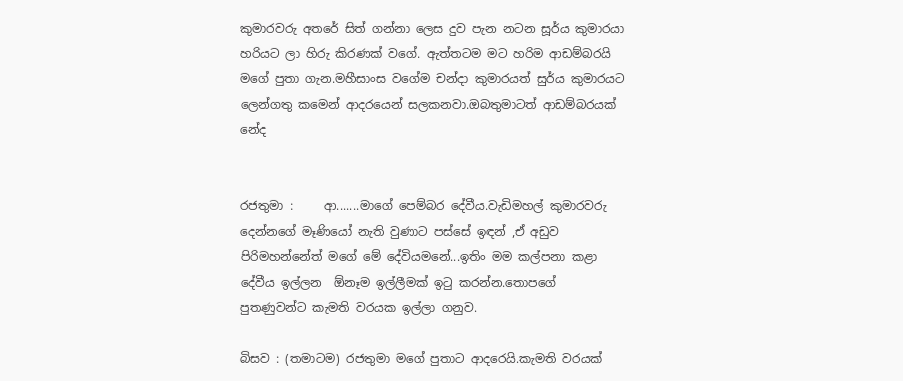කුමාරවරු අතරේ සිත් ගන්නා ලෙස දුව පැන නටන සූර්ය කුමාරයා හරියට ලා හිරු කිරණක් වගේ. ඇත්තටම මට හරිම ආඩම්බරයි මගේ පුතා ගැන.මහීසාංස වගේම චන්දා කුමාරයත් සුර්ය කුමාරයට ලෙන්ගතු කමෙන් ආදරයෙන් සලකනවා.ඔබතුමාටත් ආඩම්බරයක් නේද


රජතුමා :     ආ.......මාගේ පෙම්බර දේවීය.වැඩිමහල් කුමාරවරු දෙන්නගේ මෑණියෝ නැති වුණාට පස්සේ ඉඳන් ,ඒ අඩුව පිරිමහන්නේත් මගේ මේ දේවියමනේ...ඉතිං මම කල්පනා කළා දේවීය ඉල්ලන  ඕනෑම ඉල්ලීමක් ඉටු කරන්න.තොපගේ පුතණුවන්ට කැමති වරයක ඉල්ලා ගනුව.

බිසව : (තමාටම) රජතුමා මගේ පුතාට ආදරෙයි.කැමති වරයක්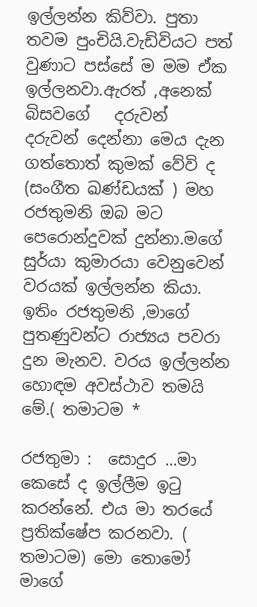ඉල්ලන්න කිව්වා. පුතා තවම පුංචියි.වැඩිවියට පත් වුණාට පස්සේ ම මම ඒක ඉල්ලනවා.ඇරත් ,අනෙක් බිසවගේ   දරුවන්   දරුවන් දෙන්නා මෙය දැන ගත්තොත් කුමක් වේවි ද  (සංගීත ඛණ්ඩයක් ) මහ රජතුමනි ඔබ මට පෙරොන්දුවක් දුන්නා.මගේ සුර්යා කුමාරයා වෙනුවෙන් වරයක් ඉල්ලන්න කියා. ඉතිං රජතුමනි ,මාගේ පුතණුවන්ට රාජ්‍යය පවරා දුන මැනව. වරය ඉල්ලන්න හොඳම අවස්ථාව තමයි මේ.( තමාටම *

රජතුමා :  සොදුර ...මා කෙසේ ද ඉල්ලීම ඉටු කරන්නේ. එය මා තරයේ ප්‍රතික්ෂේප කරනවා. ( තමාටම) මො තොමෝ මාගේ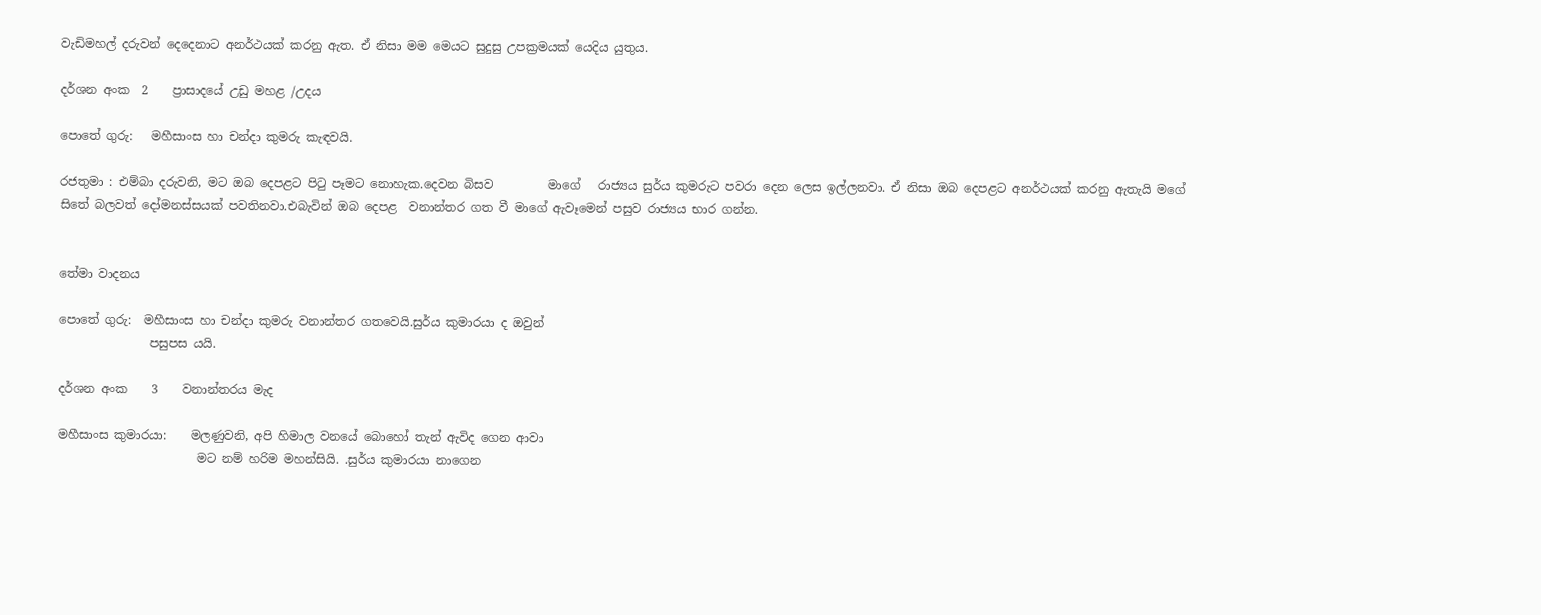වැඩිමහල් දරුවන් දෙදෙනාට අනර්ථයක් කරනු ඇත. ඒ නිසා මම මෙයට සුදුසු උපක්‍රමයක් යෙදිය යුතුය.

දර්ශන අංක  2    ප්‍රාසාදයේ උඩු මහළ /උදය

පොතේ ගුරු:   මහීසාංස හා චන්දා කුමරු කැඳවයි.

රජතුමා : එම්බා දරුවනි, මට ඔබ දෙපළට පිටු පෑමට නොහැක.දෙවන බිසව         මාගේ   රාජ්‍යය සුර්ය කුමරුට පවරා දෙන ලෙස ඉල්ලනවා. ඒ නිසා ඔබ දෙපළට අනර්ථයක් කරනු ඇතැයි මගේ සිතේ බලවත් දෝමනස්සයක් පවතිනවා.එබැවින් ඔබ දෙපළ  වනාන්තර ගත වී මාගේ ඇවෑමෙන් පසුව රාජ්‍යය භාර ගන්න.


තේමා වාදනය

පොතේ ගුරු:  මහීසාංස හා චන්දා කුමරු වනාන්තර ගතවෙයි.සුර්ය කුමාරයා ද ඔවුන්
               පසුපස යයි.

දර්ශන අංක    3    වනාන්තරය මැද

මහීසාංස කුමාරයා:    මලණුවනි, අපි හිමාල වනයේ බොහෝ තැන් ඇවිද ගෙන ආවා
                       මට නම් හරිම මහන්සියි. .සුර්ය කුමාරයා නාගෙන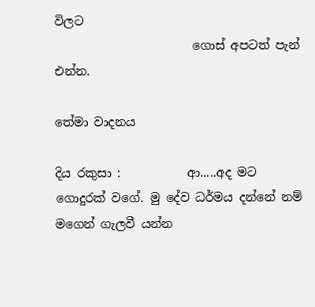විලට
                       ගොස් අපටත් පැන් එන්න.

තේමා වාදනය

දිය රකුසා :           ආ.....අද මට ගොදුරක් වගේ. මු දේව ධර්මය දන්නේ නම් මගෙන් ගැලවී යන්න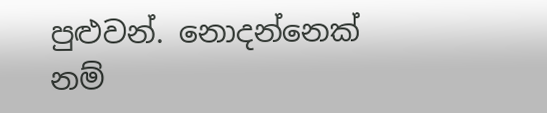පුළුවන්. නොදන්නෙක් නම්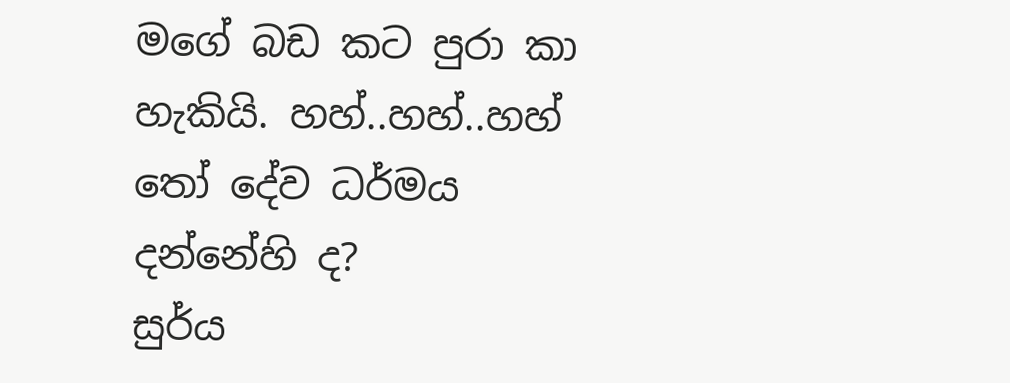මගේ බඩ කට පුරා කා හැකියි. හහ්..හහ්..හහ් තෝ දේව ධර්මය දන්නේහි ද?
සුර්ය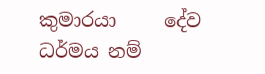කුමාරයා     දේව ධර්මය නම්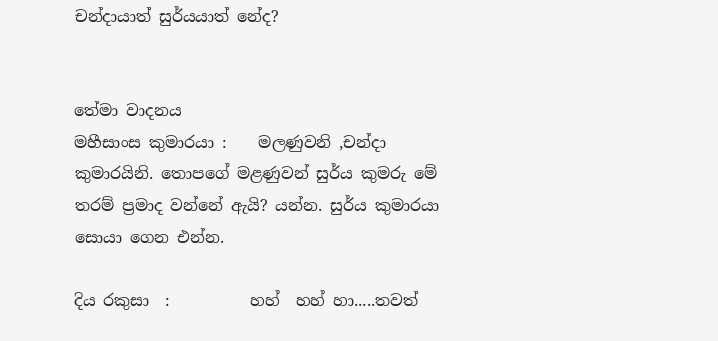චන්දායාත් සුර්යයාත් නේද?


තේමා වාදනය
මහීසාංස කුමාරයා :    මලණුවනි ,චන්දා කුමාරයිනි. තොපගේ මළණුවන් සුර්ය කුමරු මේ තරම් ප්‍රමාද වන්නේ ඇයි? යන්න. සුර්ය කුමාරයා සොයා ගෙන එන්න.

දිය රකුසා  :          හහ්  හහ් හා.....තවත්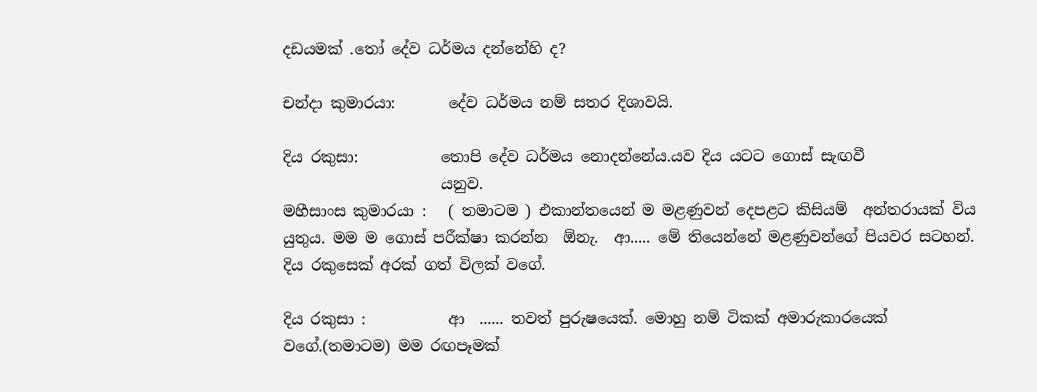දඩයමක් .තෝ දේව ධර්මය දන්නේහි ද?

චන්දා කුමාරයා:       දේව ධර්මය නම් සතර දිශාවයි.

දිය රකුසා:           තොපි දේව ධර්මය නොදන්නේය.යව දිය යටට ගොස් සැඟවී
                     යනුව.
මහීසාංස කුමාරයා :   ( තමාටම ) එකාන්තයෙන් ම මළණුවන් දෙපළට කිසියම්  අන්තරායක් විය යුතුය. මම ම ගොස් පරීක්ෂා කරන්න  ඕනැ.  ආ..... මේ තියෙන්නේ මළණුවන්ගේ පියවර සටහන්. දිය රකුසෙක් අරක් ගත් විලක් වගේ.

දිය රකුසා :           ආ  ...... තවත් පුරුෂයෙක්. මොහු නම් ටිකක් අමාරුකාරයෙක් වගේ.(තමාටම) මම රඟපෑමක්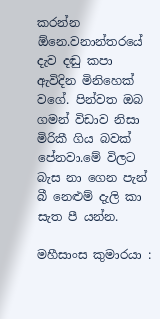කරන්න  ඕනෙ.වනාන්තරයේ දැව දඬු කපා ඇවිදින මිනිහෙක් වගේ. පින්වත ඔබ ගමන් විඩාව නිසා මිරිකී ගිය බවක් පේනවා.මේ විලට බැස නා ගෙන පැන් බී නෙළුම් දැලි කා සැත පී යන්න.

මහීසාංස කුමාරයා :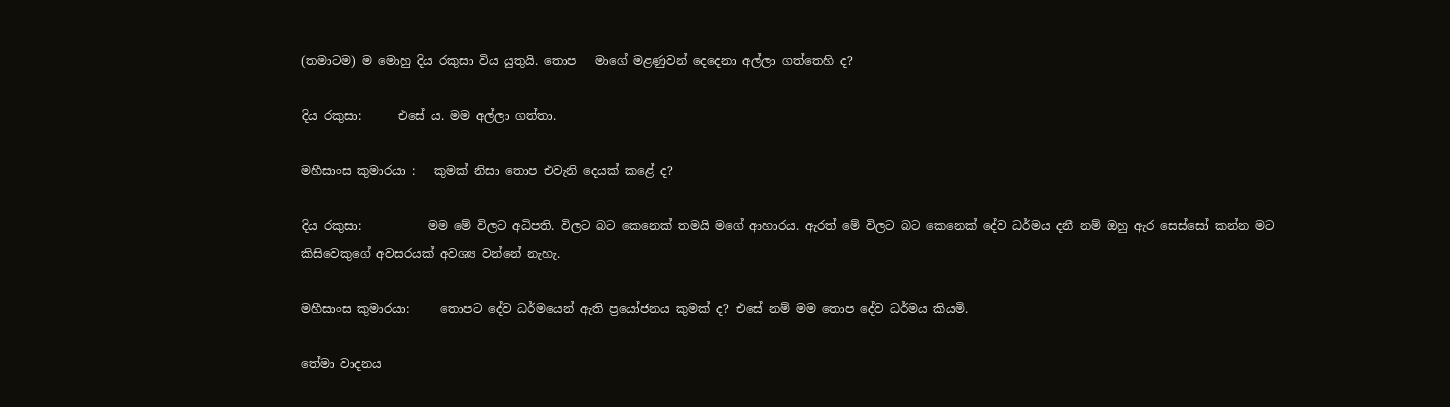(තමාටම) ම මොහු දිය රකුසා විය යුතුයි. තොප   මාගේ මළණුවන් දෙදෙනා අල්ලා ගත්තෙහි ද?

දිය රකුසා:      එසේ ය. මම අල්ලා ගත්තා.

මහීසාංස කුමාරයා :   කුමක් නිසා තොප එවැනි දෙයක් කළේ ද?

දිය රකුසා:           මම මේ විලට අධිපති. විලට බට කෙනෙක් තමයි මගේ ආහාරය. ඇරත් මේ විලට බට කෙනෙක් දේව ධර්මය දනී නම් ඔහු ඇර සෙස්සෝ කන්න මට කිසිවෙකුගේ අවසරයක් අවශ්‍ය වන්නේ නැහැ.

මහීසාංස කුමාරයා:     තොපට දේව ධර්මයෙන් ඇති ප්‍රයෝජනය කුමක් ද? එසේ නම් මම තොප දේව ධර්මය කියමි.

තේමා වාදනය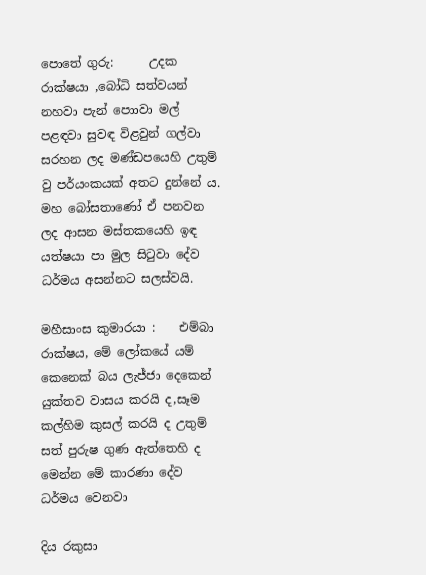පොතේ ගුරු:      උදක රාක්ෂයා ,බෝධි සත්වයන්  නහවා පැන් පොාවා මල් පළඳවා සුවඳ විළවුන් ගල්වා සරහන ලද මණ්ඩපයෙහි උතුම් වු පර්යංකයක් අතට දුන්නේ ය. මහ බෝසතාණෝ ඒ පනවන ලද ආසන මස්තකයෙහි ඉඳ යත්ෂයා පා මුල සිටුවා දේව ධර්මය අසන්නට සලස්වයි.

මහීසාංස කුමාරයා :    එම්බා රාක්ෂය, මේ ලෝකයේ යම් කෙනෙක් බය ලැජ්ජා දෙකෙන් යුක්තව වාසය කරයි ද,සෑම කල්හිම කුසල් කරයි ද උතුම් සත් පුරුෂ ගුණ ඇත්තෙහි ද මෙන්න මේ කාරණා දේව ධර්මය වෙනවා

දිය රකුසා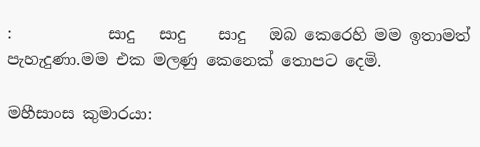:            සාදු   සාදු    සාදු   ඔබ කෙරෙහි මම ඉතාමත් පැහැදුණා.මම එක මලණු කෙනෙක් තොපට දෙමි.

මහීසාංස කුමාරයා: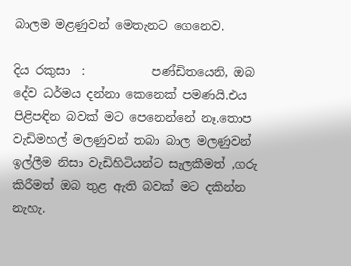බාලම මළණුවන් මෙතැනට ගෙනෙව.

දිය රකුසා  :           පණ්ඩිතයෙනි, ඔබ දේව ධර්මය දන්නා කෙනෙක් පමණයි.එය පිළිපඳින බවක් මට පෙනෙන්නේ නෑ.තොප වැඩිමහල් මලණුවන් තබා බාල මලණුවන් ඉල්ලීම නිසා වැඩිහිටියන්ට සැලකීමත් ,ගරු කිරීමත් ඔබ තුළ ඇති බවක් මට දකින්න නැහැ.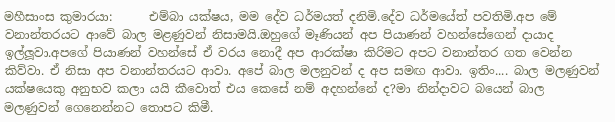මහීසාංස කුමාරයා:      එම්බා යක්ෂය, මම දේව ධර්මයත් දනිමි.දේව ධර්මයේත් පවතිමි.අප මේ වනාන්තරයට ආවේ බාල මළණුවන් නිසාමයි.ඔහුගේ මෑණියන් අප පියාණන් වහන්සේගෙන් දායාද ඉල්ලූවා.අපගේ පියාණන් වහන්සේ ඒ වරය නොදී අප ආරක්ෂා කිරිමට අපට වනාන්තර ගත වෙන්න කිව්වා. ඒ නිසා අප වනාන්තරයට ආවා. අපේ බාල මලනුවන් ද අප සමඟ ආවා. ඉතිං.... බාල මලණුවන් යක්ෂයෙකු අනුභව කලා යයි කීවොත් එය කෙසේ නම් අදහන්නේ ද?මා නින්දාවට බයෙන් බාල මලණුවන් ගෙනෙන්නට තොපට කිමී.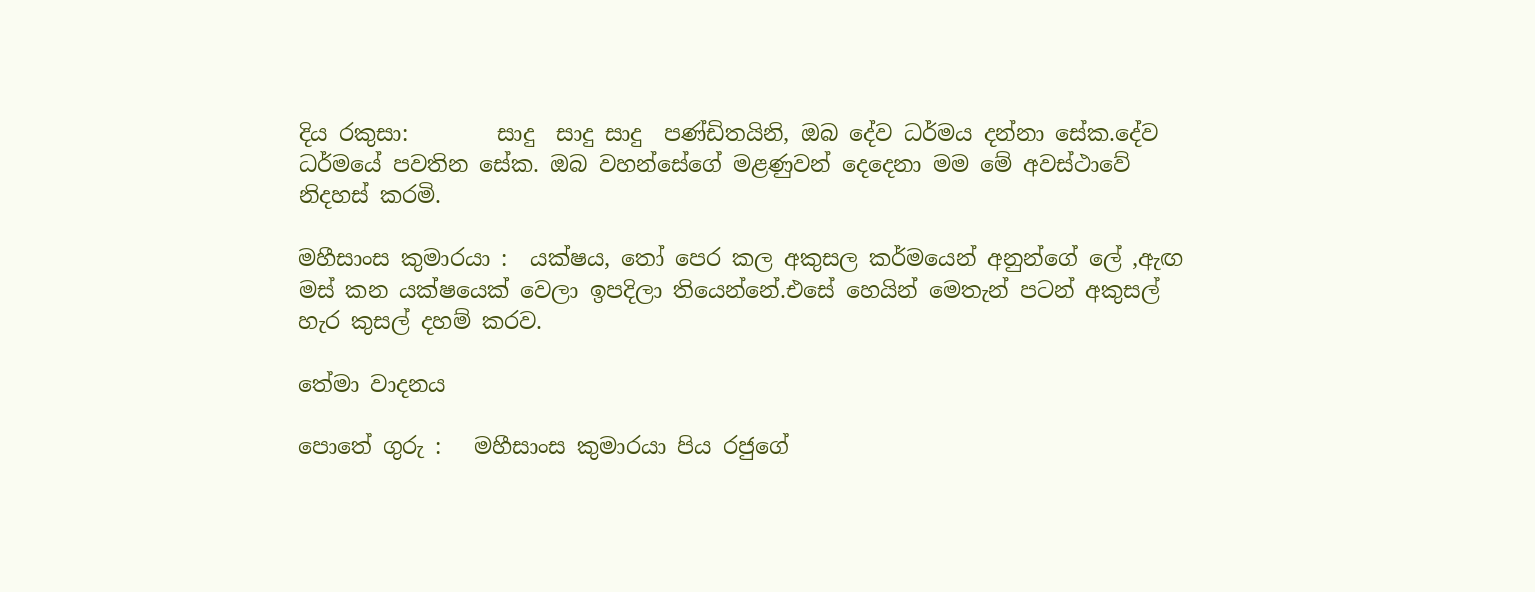දිය රකුසා:        සාදු  සාදු සාදු  පණ්ඩිතයිනි, ඔබ දේව ධර්මය දන්නා සේක.දේව  ධර්මයේ පවතින සේක. ඔබ වහන්සේගේ මළණුවන් දෙදෙනා මම මේ අවස්ථාවේ නිදහස් කරමි.

මහීසාංස කුමාරයා :  යක්ෂය, තෝ පෙර කල අකුසල කර්මයෙන් අනුන්ගේ ලේ ,ඇඟ මස් කන යක්ෂයෙක් වෙලා ඉපදිලා තියෙන්නේ.එසේ හෙයින් මෙතැන් පටන් අකුසල්  හැර කුසල් දහම් කරව.

තේමා වාදනය

පොතේ ගුරු :   මහීසාංස කුමාරයා පිය රජුගේ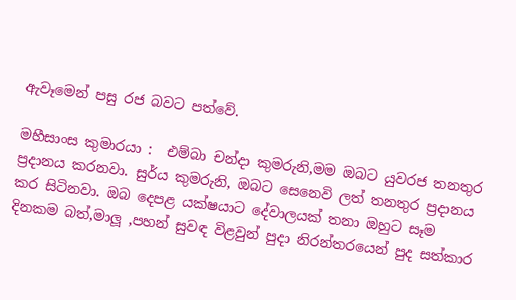ඇවෑමෙන් පසු රජ බවට පත්වේ.

මහීසාංස කුමාරයා :  එම්බා චන්දා කුමරුනි,මම ඔබට යුවරජ තනතුර ප්‍රදානය කරනවා. සුර්ය කුමරුනි, ඔබට සෙනෙවි ලත් තනතුර ප්‍රදානය කර සිටිනවා. ඔබ දෙපළ යක්ෂයාට දේවාලයක් තනා ඔහුට සෑම දිනකම බත්,මාලූ ,පහන් සුවඳ විළවුන් පුදා නිරන්තරයෙන් පුද සත්කාර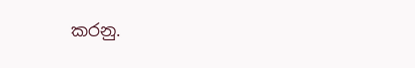කරනු.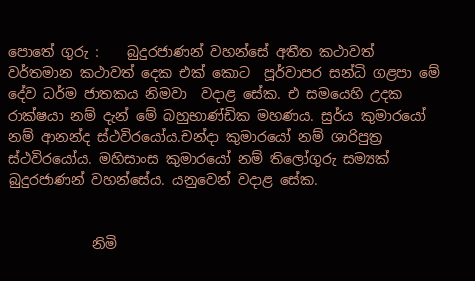පොතේ ගුරු :    බුදුරජාණන් වහන්සේ අතීත කථාවත් වර්තමාන කථාවත් දෙක එක් කොට  පූර්වාපර සන්ධි ගළපා මේ දේව ධර්ම ජාතකය නිමවා  වදාළ සේක. එ සමයෙහි උදක රාක්ෂයා නම් දැන් මේ බහුභාණ්ඩික මහණය. සුර්ය කුමාරයෝ නම් ආනන්ද ස්ථවිරයෝය.චන්දා කුමාරයෝ නම් ශාරිපුත්‍ර ස්ථවිරයෝය. මහිසාංස කුමාරයෝ නම් තිලෝගුරු සම්‍යක් බුදුරජාණන් වහන්සේය. යනුවෙන් වදාළ සේක.


            නිමි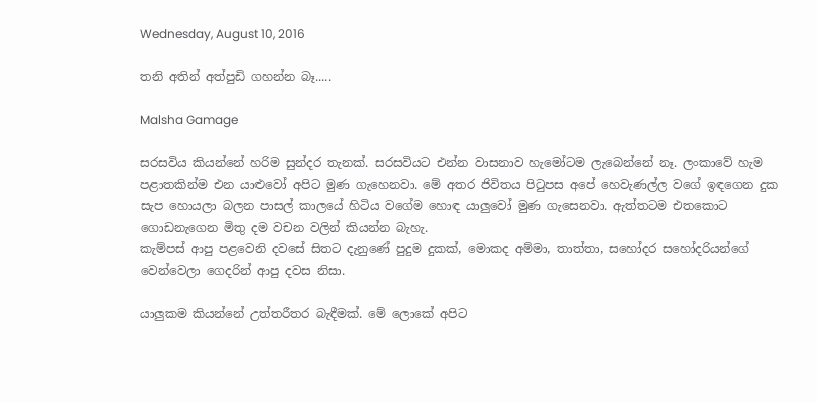Wednesday, August 10, 2016

තනි අතින් අත්පුඩි ගහන්න බෑ.....

Malsha Gamage

සරසවිය කියන්නේ හරිම සුන්දර තැනක්. සරසවියට එන්න වාසනාව හැමෝටම ලැබෙන්නේ නෑ. ලංකාවේ හැම පළාතකින්ම එන යාළුවෝ අපිට මුණ ගැහෙනවා. මේ අතර ජිවිතය පිටුපස අපේ හෙවැණල්ල වගේ ඉඳගෙන දුක සැප හොයලා බලන පාසල් කාලයේ හිටිය වගේම හොඳ යාලුවෝ මුණ ගැසෙනවා. ඇත්තටම එතකොට ගොඩනැගෙන මිතු දම වචන වලින් කියන්න බැහැ.
කැම්පස් ආපු පළවෙනි දවසේ සිතට දැනුණේ පුදුම දුකක්, මොකද අම්මා, තාත්තා, සහෝදර සහෝදරියන්ගේ වෙන්වෙලා ගෙදරින් ආපු දවස නිසා.

යාලුකම කියන්නේ උත්තරීතර බැඳීමක්. මේ ලොකේ අපිට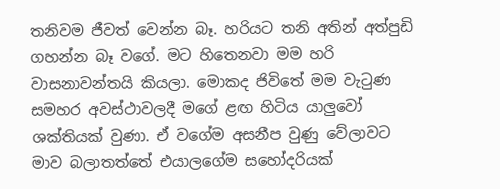තනිවම ජීවත් වෙන්න බෑ. හරියට තනි අතින් අත්පුඩි ගහන්න බෑ වගේ. මට හිතෙනවා මම හරි වාසනාවන්තයි කියලා. මොකද ජිවිතේ මම වැටුණ සමහර අවස්ථාවලදී මගේ ළඟ හිටිය යාලුවෝ ශක්තියක් වුණා. ඒ වගේම අසනීප වුණු වේලාවට මාව බලාතත්තේ එයාලගේම සහෝදරියක්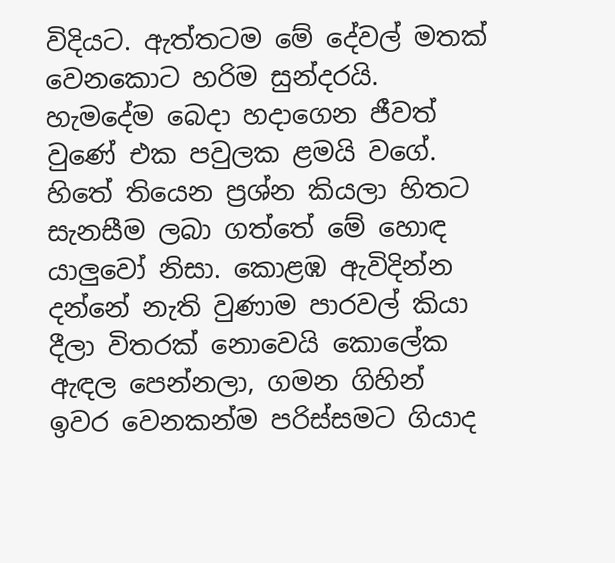විදියට. ඇත්තටම මේ දේවල් මතක් වෙනකොට හරිම සුන්දරයි. හැමදේම බෙදා හදාගෙන ජීවත් වුණේ එක පවුලක ළමයි වගේ. හිතේ තියෙන ප්‍රශ්න කියලා හිතට සැනසීම ලබා ගත්තේ මේ හොඳ යාලුවෝ නිසා. කොළඹ ඇවිදින්න දන්නේ නැති වුණාම පාරවල් කියා දීලා විතරක් නොවෙයි කොලේක ඇඳල පෙන්නලා, ගමන ගිහින් ඉවර වෙනකන්ම පරිස්සමට ගියාද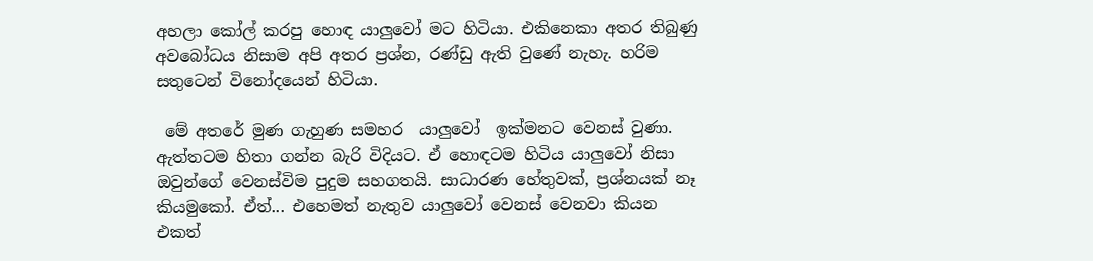අහලා කෝල් කරපු හොඳ යාලුවෝ මට හිටියා. එකිනෙකා අතර තිබුණු අවබෝධය නිසාම අපි අතර ප්‍රශ්න, රණ්ඩු ඇති වුණේ නැහැ. හරිම සතුටෙන් විනෝදයෙන් හිටියා.

 මේ අතරේ මුණ ගැහුණ සමහර  යාලුවෝ  ඉක්මනට වෙනස් වුණා. ඇත්තටම හිතා ගන්න බැරි විදියට. ඒ හොඳටම හිටිය යාලුවෝ නිසා ඔවුන්ගේ වෙනස්විම පුදුම සහගතයි. සාධාරණ හේතුවක්, ප්‍රශ්නයක් නෑ කියමුකෝ. ඒත්... එහෙමත් නැතුව යාලුවෝ වෙනස් වෙනවා කියන එකත්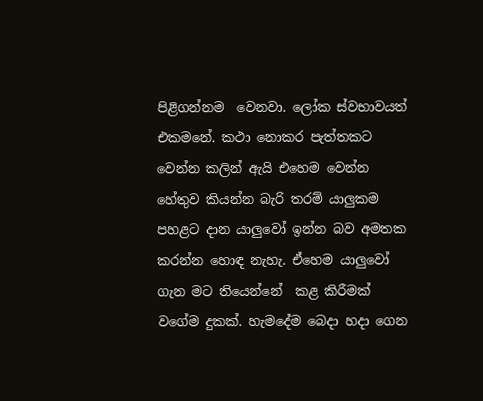පිළිගන්නම  වෙනවා. ලෝක ස්වභාවයත් එකමනේ. කථා නොකර පැත්තකට වෙන්න කලින් ඇයි එහෙම වෙන්න හේතුව කියන්න බැරි තරම් යාලුකම පහළට දාන යාලුවෝ ඉන්න බව අමතක කරන්න හොඳ නැහැ. ඒහෙම යාලුවෝ ගැන මට තියෙන්නේ  කළ කිරීමක් වගේම දුකක්. හැමදේම බෙදා හදා ගෙන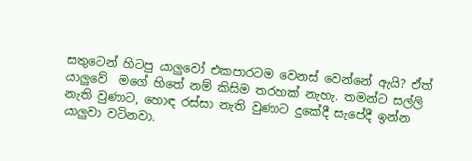සතුටෙන් හිටපු යාලුවෝ එකපාරටම වෙනස් වෙන්නේ ඇයි? ඒත් යාලුවේ  මගේ හිතේ නම් කිසිම තරහක් නැහැ. තමන්ට සල්ලි නැති වුණාට, හොඳ රස්සා නැති වුණාට දුකේදී සැපේදී ඉන්න යාලුවා වටිනවා.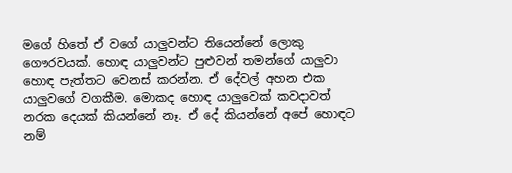මගේ හිතේ ඒ වගේ යාලුවන්ට තියෙන්නේ ලොකු ගෞරවයක්. හොඳ යාලුවන්ට පුළුවන් තමන්ගේ යාලුවා හොඳ පැත්තට වෙනස් කරන්න. ඒ දේවල් අහන එක යාලුවගේ වගකීම. මොකද හොඳ යාලුවෙක් කවදාවත් නරක දෙයක් කියන්නේ නෑ. ඒ දේ කියන්නේ අපේ හොඳට නම්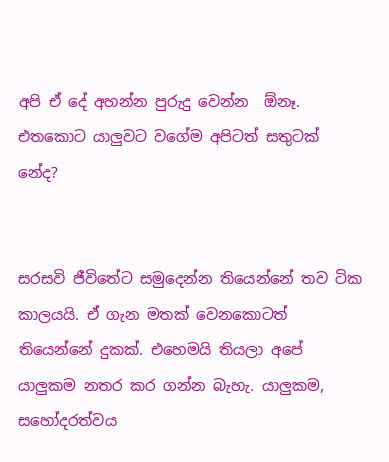අපි ඒ දේ අහන්න පුරුදු වෙන්න  ඕනෑ. එතකොට යාලුවට වගේම අපිටත් සතුටක් නේද?


සරසවි ජීවිතේට සමුදෙන්න තියෙන්නේ තව ටික කාලයයි. ඒ ගැන මතක් වෙනකොටත් තියෙන්නේ දුකක්. එහෙමයි තියලා අපේ යාලුකම නතර කර ගන්න බැහැ. යාලුකම, සහෝදරත්වය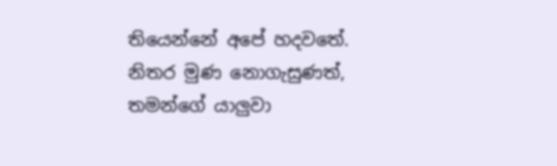තියෙන්නේ අපේ හදවතේ. නිතර මුණ නොගැසුණත්, තමන්ගේ යාලුවා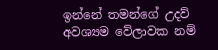ඉන්නේ තමන්ගේ උදව් අවශ්‍යම වේලාවක නම්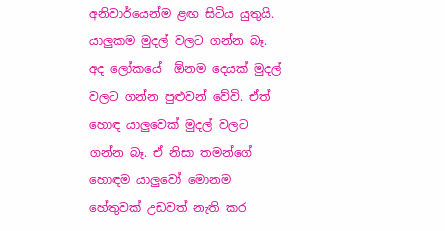අනිවාර්යෙන්ම ළඟ සිටිය යුතුයි. යාලුකම මුදල් වලට ගන්න බෑ. අද ලෝකයේ  ඕනම දෙයක් මුදල් වලට ගන්න පුළුවන් වේවි. ඒත් හොඳ යාලුවෙක් මුදල් වලට ගන්න බෑ. ඒ නිසා තමන්ගේ හොඳම යාලුවෝ මොනම හේතුවක් උඩවත් නැති කර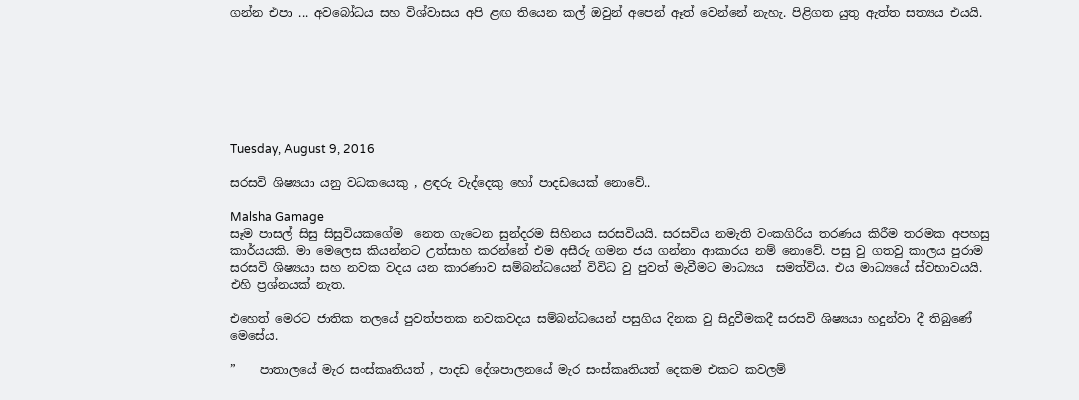ගන්න එපා ... අවබෝධය සහ විශ්වාසය අපි ළඟ තියෙන කල් ඔවුන් අපෙන් ඈත් වෙන්නේ නැහැ. පිළිගත යුතු ඇත්ත සත්‍යය එයයි.







Tuesday, August 9, 2016

සරසවි ශිෂ්‍යයා යනු වධකයෙකු , ළඳරු වැද්දෙකු හෝ පාදඩයෙක් නොවේ..

Malsha Gamage
සෑම පාසල් සිසු සිසුවියකගේම  නෙත ගැටෙන සුන්දරම සිහිනය සරසවියයි. සරසවිය නමැති වංකගිරිය තරණය කිරීම තරමක අපහසු කාර්යයකි. මා මෙලෙස කියන්නට උත්සාහ කරන්නේ එම අසීරු ගමන ජය ගන්නා ආකාරය නම් නොවේ. පසු වු ගතවු කාලය පුරාම සරසවි ශිෂ්‍යයා සහ නවක වදය යන කාරණාව සම්බන්ධයෙන් විවිධ වු පුවත් මැවීමට මාධ්‍යය  සමත්විය. එය මාධ්‍යයේ ස්වභාවයයි. එහි ප්‍රශ්නයක් නැත.

එහෙත් මෙරට ජාතික තලයේ පුවත්පතක නවකවදය සම්බන්ධයෙන් පසුගිය දිනක වු සිදුවීමකදී සරසවි ශිෂ්‍යයා හදුන්වා දී තිබුණේ මෙසේය.

”    පාතාලයේ මැර සංස්කෘතියත් , පාදඩ දේශපාලනයේ මැර සංස්කෘතියත් දෙකම එකට කවලම්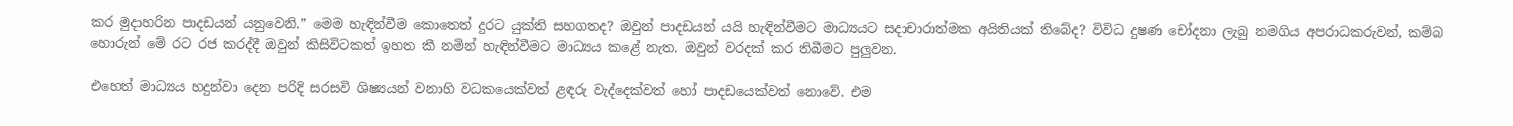කර මුදාහරින පාදඩයන් යනුවෙනි.” මෙම හැඳින්වීම කොතෙත් දුරට යුක්ති සහගතද? ඔවුන් පාදඩයන් යයි හැඳින්වීමට මාධ්‍යයට සදාචාරාත්මක අයිතියක් තිබේද? විවිධ දුෂණ චෝදනා ලැබු නමගිය අපරාධකරුවන්, කම්බ හොරුන් මේ රට රජ කරද්දී ඔවුන් කිසිවිටකත් ඉහත කී නමින් හැඳින්වීමට මාධ්‍යය කළේ නැත. ඔවුන් වරදක් කර තිබීමට පුලුවන.

එහෙත් මාධ්‍යය හදුන්වා දෙන පරිදි සරසවි ශිෂ්‍යයන් වනාහි වධකයෙක්වත් ළඳරු වැද්දෙක්වත් හෝ පාදඩයෙක්වත් නොවේ. එම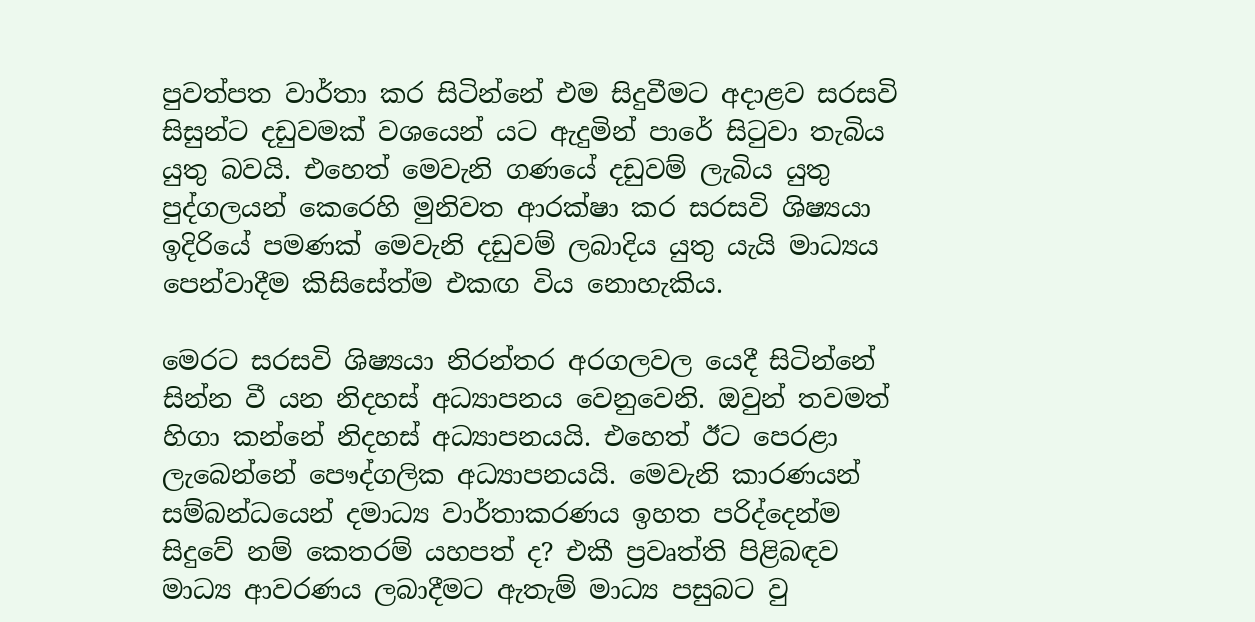පුවත්පත වාර්තා කර සිටින්නේ එම සිදුවීමට අදාළව සරසවි සිසුන්ට දඩුවමක් වශයෙන් යට ඇදුමින් පාරේ සිටුවා තැබිය යුතු බවයි. එහෙත් මෙවැනි ගණයේ දඩුවම් ලැබිය යුතු පුද්ගලයන් කෙරෙහි මුනිවත ආරක්ෂා කර සරසවි ශිෂ්‍යයා ඉදිරියේ පමණක් මෙවැනි දඩුවම් ලබාදිය යුතු යැයි මාධ්‍යය පෙන්වාදීම කිසිසේත්ම එකඟ විය නොහැකිය.

මෙරට සරසවි ශිෂ්‍යයා නිරන්තර අරගලවල යෙදී සිටින්නේ සින්න වී යන නිදහස් අධ්‍යාපනය වෙනුවෙනි. ඔවුන් තවමත් හිගා කන්නේ නිදහස් අධ්‍යාපනයයි. එහෙත් ඊට පෙරළා ලැබෙන්නේ පෞද්ගලික අධ්‍යාපනයයි. මෙවැනි කාරණයන් සම්බන්ධයෙන් දමාධ්‍ය වාර්තාකරණය ඉහත පරිද්දෙන්ම සිදුවේ නම් කෙතරම් යහපත් ද? එකී ප්‍රවෘත්ති පිළිබඳව මාධ්‍ය ආවරණය ලබාදීමට ඇතැම් මාධ්‍ය පසුබට වු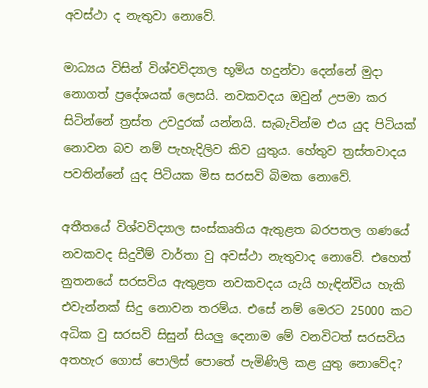අවස්ථා ද නැතුවා නොවේ.

මාධ්‍යය විසින් විශ්වවිද්‍යාල භූමිය හදුන්වා දෙන්නේ මුදා නොගත් ප්‍රදේශයක් ලෙසයි. නවකවදය ඔවුන් උපමා කර සිටින්නේ ත්‍රස්ත උවදුරක් යන්නයි. සැබැවින්ම එය යුද පිටියක් නොවන බව නම් පැහැදිලිව කිව යුතුය. හේතුව ත්‍රස්තවාදය පවතින්නේ යුද පිටියක මිස සරසවි බිමක නොවේ.

අතීතයේ විශ්වවිද්‍යාල සංස්කෘතිය ඇතුළත බරපතල ගණයේ නවකවද සිදුවීම් වාර්තා වු අවස්ථා නැතුවාද නොවේ. එහෙත් නුතනයේ සරසවිය ඇතුළත නවකවදය යැයි හැඳින්විය හැකි එවැන්නක් සිදු නොවන තරම්ය. එසේ නම් මෙරට 25000 කට අධික වු සරසවි සිසුන් සියලු දෙනාම මේ වනවිටත් සරසවිය අතහැර ගොස් පොලිස් පොතේ පැමිණිලි කළ යුතු නොවේද?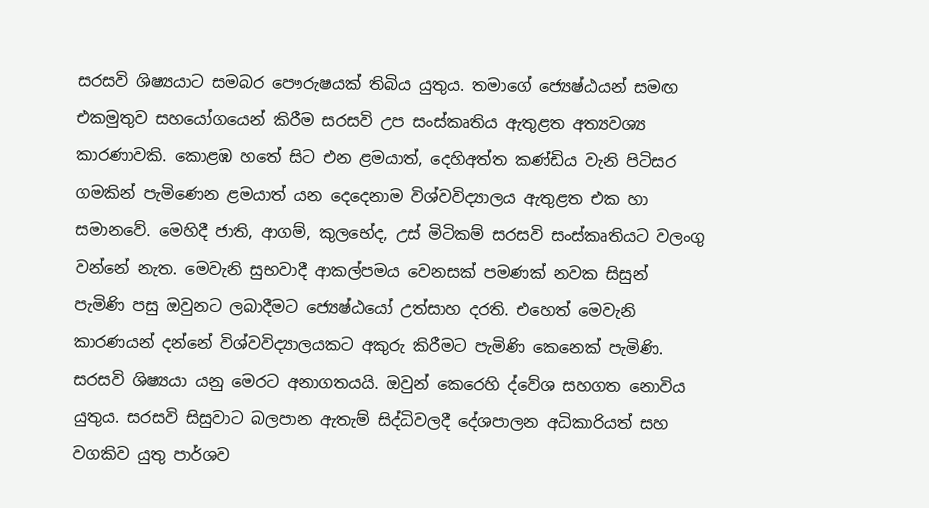සරසවි ශිෂ්‍යයාට සමබර පෞරුෂයක් තිබිය යුතුය. තමාගේ ජ්‍යෙෂ්ඨයන් සමඟ එකමුතුව සහයෝගයෙන් කිරීම සරසවි උප සංස්කෘතිය ඇතුළත අත්‍යවශ්‍ය කාරණාවකි. කොළඹ හතේ සිට එන ළමයාත්, දෙහිඅත්ත කණ්ඩිය වැනි පිටිසර ගමකින් පැමිණෙන ළමයාත් යන දෙදෙනාම විශ්වවිද්‍යාලය ඇතුළත එක හා සමානවේ. මෙහිදී ජාති, ආගම්, කුලභේද, උස් මිටිකම් සරසවි සංස්කෘතියට වලංගු වන්නේ නැත. මෙවැනි සුභවාදී ආකල්පමය වෙනසක් පමණක් නවක සිසුන් පැමිණි පසු ඔවුනට ලබාදීමට ජ්‍යෙෂ්ඨයෝ උත්සාහ දරති. එහෙත් මෙවැනි කාරණයන් දන්නේ විශ්වවිද්‍යාලයකට අකුරු කිරීමට පැමිණි කෙනෙක් පැමිණි.
සරසවි ශිෂ්‍යයා යනු මෙරට අනාගතයයි. ඔවුන් කෙරෙහි ද්වේශ සහගත නොවිය යුතුය. සරසවි සිසුවාට බලපාන ඇතැම් සිද්ධිවලදී දේශපාලන අධිකාරියත් සහ වගකිව යුතු පාර්ශව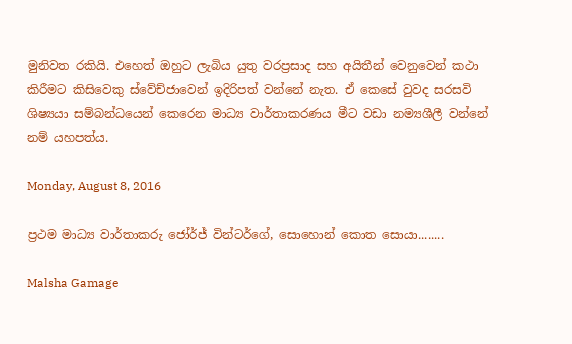මුනිවත රකියි. එහෙත් ඔහුට ලැබිය යුතු වරප්‍රසාද සහ අයිතීන් වෙනුවෙන් කථා කිරීමට කිසිවෙකු ස්වේච්ජාවෙන් ඉදිරිපත් වන්නේ නැත. ඒ කෙසේ වුවද සරසවි ශිෂ්‍යයා සම්බන්ධයෙන් කෙරෙන මාධ්‍ය වාර්තාකරණය මීට වඩා නම්‍යශීලී වන්නේ නම් යහපත්ය.

Monday, August 8, 2016

ප්‍රථම මාධ්‍ය වාර්තාකරු ජෝර්ජ් වින්ටර්ගේ, සොහොන් කොත සොයා........

Malsha Gamage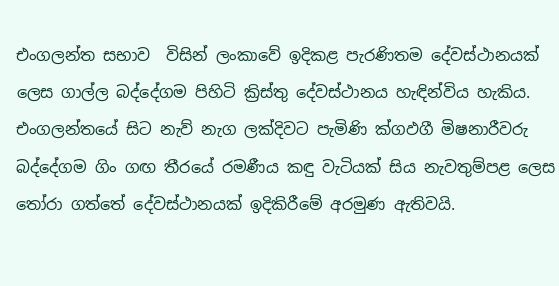එංගලන්ත සභාව  විසින් ලංකාවේ ඉදිකළ පැරණිතම දේවස්ථානයක් ලෙස ගාල්ල බද්දේගම පිහිටි ක්‍රිස්තු දේවස්ථානය හැඳින්විය හැකිය. එංගලන්තයේ සිට නැව් නැග ලක්දිවට පැමිණි ක්‍ගඵගී මිෂනාරීවරු බද්දේගම ගිං ගඟ තීරයේ රමණීය කඳු වැටියක් සිය නැවතුම්පළ ලෙස තෝරා ගත්තේ දේවස්ථානයක් ඉදිකිරීමේ අරමුණ ඇතිවයි.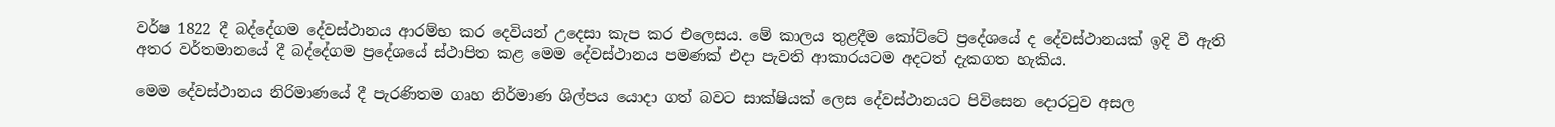වර්ෂ 1822 දී බද්දේගම දේවස්ථානය ආරම්භ කර දෙවියන් උදෙසා කැප කර එලෙසය. මේ කාලය තුළදීම කෝට්ටේ ප්‍රදේශයේ ද දේවස්ථානයක් ඉදි වී ඇති අතර වර්තමානයේ දී බද්දේගම ප්‍රදේශයේ ස්ථාපිත කළ මෙම දේවස්ථානය පමණක් එදා පැවති ආකාරයටම අදටත් දැකගත හැකිය.

මෙම දේවස්ථානය නිරිමාණයේ දී පැරණිතම ගෘහ නිර්මාණ ශිල්පය යොදා ගත් බවට සාක්ෂියක් ලෙස දේවස්ථානයට පිවිසෙන දොරටුව අසල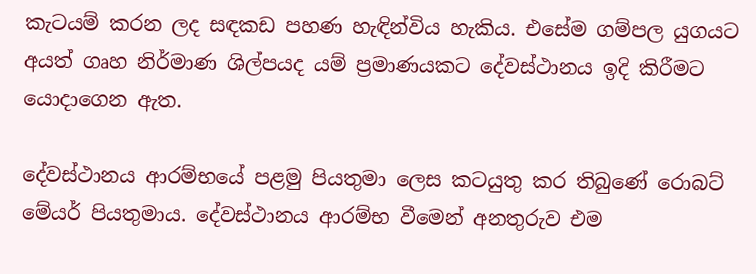කැටයම් කරන ලද සඳකඩ පහණ හැඳින්විය හැකිය. එසේම ගම්පල යුගයට අයත් ගෘහ නිර්මාණ ශිල්පයද යම් ප්‍රමාණයකට දේවස්ථානය ඉදි කිරීමට යොදාගෙන ඇත.

දේවස්ථානය ආරම්භයේ පළමු පියතුමා ලෙස කටයුතු කර තිබුණේ රොබට් මේයර් පියතුමාය. දේවස්ථානය ආරම්භ වීමෙන් අනතුරුව එම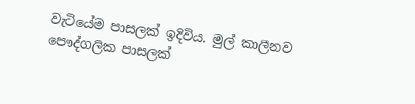වැටියේම පාසලක් ඉදිවිය. මුල් කාලීනව පෞද්ගලික පාසලක්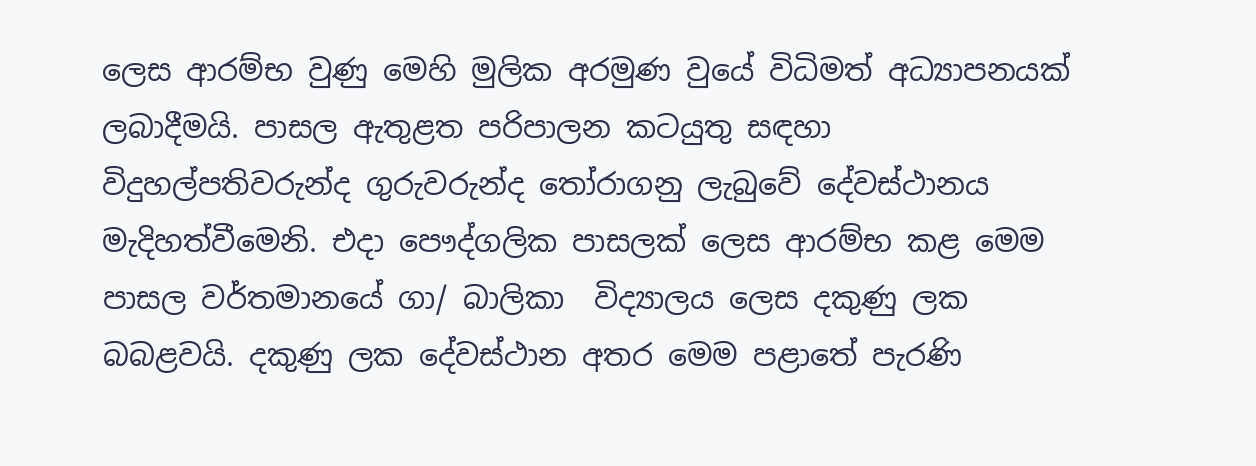ලෙස ආරම්භ වුණු මෙහි මුලික අරමුණ වුයේ විධිමත් අධ්‍යාපනයක් ලබාදීමයි. පාසල ඇතුළත පරිපාලන කටයුතු සඳහා විදුහල්පතිවරුන්ද ගුරුවරුන්ද තෝරාගනු ලැබුවේ දේවස්ථානය මැදිහත්වීමෙනි. එදා පෞද්ගලික පාසලක් ලෙස ආරම්භ කළ මෙම පාසල වර්තමානයේ ගා/ බාලිකා  විද්‍යාලය ලෙස දකුණු ලක බබළවයි. දකුණු ලක දේවස්ථාන අතර මෙම පළාතේ පැරණි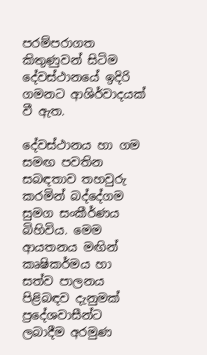පරම්පරාගත කිතුණුවන් සිටිම දේවස්ථානයේ ඉදිරි ගමනට ආශිර්වාදයක් වී ඇත.

දේවස්ථානය හා ගම සමඟ පවතින සබඳතාව තහවුරු කරමින් බද්දේගම සුමග සංකීර්ණය බිහිවිය. මෙම ආයතනය මඟින් කෘෂිකර්මය හා සත්ව පාලනය පිළිබඳව දැනුමක් ප්‍රදේශවාසීන්ට ලබාදීම අරමුණ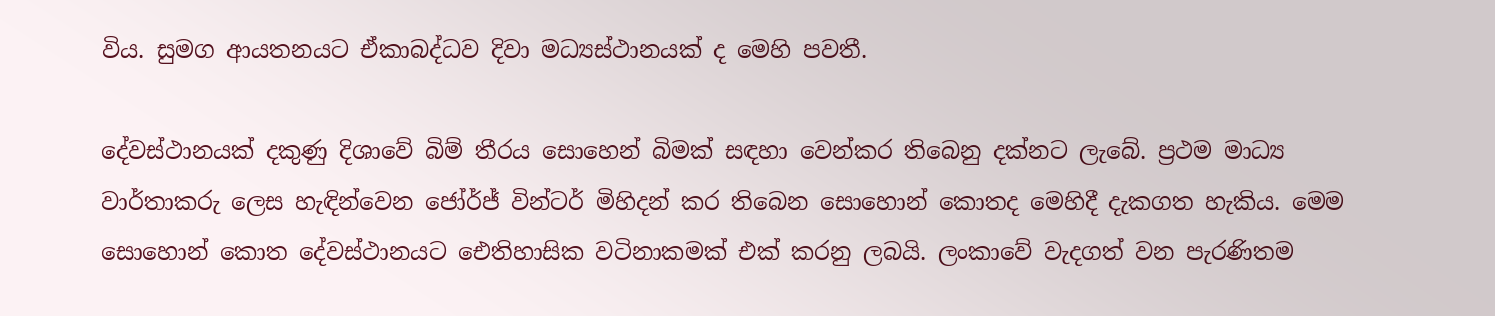විය. සුමග ආයතනයට ඒකාබද්ධව දිවා මධ්‍යස්ථානයක් ද මෙහි පවතී.

දේවස්ථානයක් දකුණු දිශාවේ බිම් තීරය සොහෙන් බිමක් සඳහා වෙන්කර තිබෙනු දක්නට ලැබේ. ප්‍රථම මාධ්‍ය වාර්තාකරු ලෙස හැඳින්වෙන ජෝර්ජ් වින්ටර් මිහිදන් කර තිබෙන සොහොන් කොතද මෙහිදී දැකගත හැකිය. මෙම සොහොන් කොත දේවස්ථානයට ඓතිහාසික වටිනාකමක් එක් කරනු ලබයි. ලංකාවේ වැදගත් වන පැරණිතම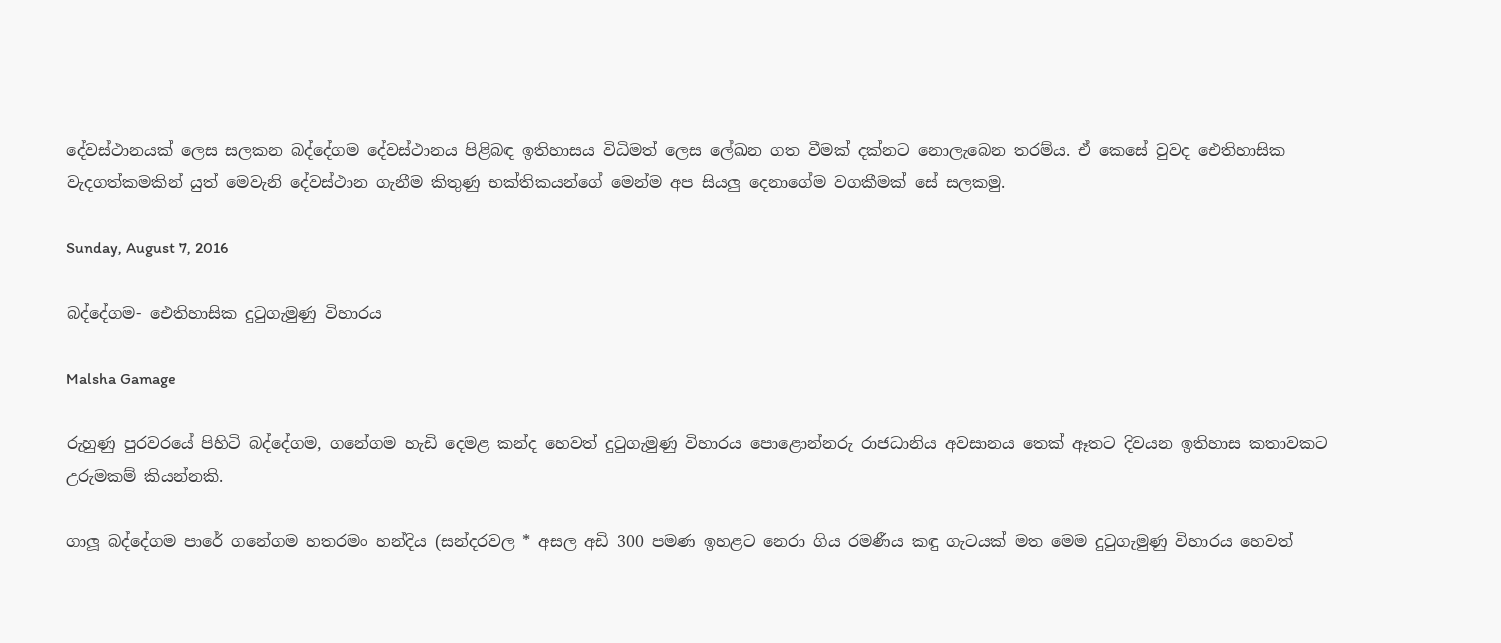දේවස්ථානයක් ලෙස සලකන බද්දේගම දේවස්ථානය පිළිබඳ ඉතිහාසය විධිමත් ලෙස ලේඛන ගත වීමක් දක්නට නොලැබෙන තරම්ය. ඒ කෙසේ වුවද ඓතිහාසික වැදගත්කමකින් යුත් මෙවැනි දේවස්ථාන ගැනීම කිතුණු භක්තිකයන්ගේ මෙන්ම අප සියලු දෙනාගේම වගකීමක් සේ සලකමු.

Sunday, August 7, 2016

බද්දේගම- ඓතිහාසික දුටුගැමුණු විහාරය

Malsha Gamage

රුහුණු පුරවරයේ පිහිටි බද්දේගම, ගනේගම හැඩි දෙමළ කන්ද හෙවත් දුටුගැමුණු විහාරය පොළොන්නරු රාජධානිය අවසානය තෙක් ඈතට දිවයන ඉතිහාස කතාවකට උරුමකම් කියන්නකි.

ගාලූ බද්දේගම පාරේ ගනේගම හතරමං හන්දිය (සන්දරවල * අසල අඩි 300 පමණ ඉහළට නෙරා ගිය රමණීය කඳු ගැටයක් මත මෙම දුටුගැමුණු විහාරය හෙවත්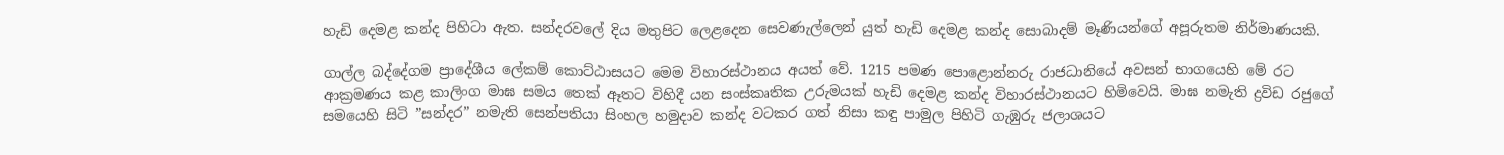හැඩි දෙමළ කන්ද පිහිටා ඇත. සන්දරවලේ දිය මතුපිට ලෙළදෙන සෙවණැල්ලෙන් යුත් හැඩි දෙමළ කන්ද සොබාදම් මෑණියන්ගේ අපූරුතම නිර්මාණයකි.

ගාල්ල බද්දේගම ප්‍රාදේශීය ලේකම් කොට්ඨාසයට මෙම විහාරස්ථානය අයත් වේ. 1215 පමණ පොළොන්නරු රාජධානියේ අවසන් භාගයෙහි මේ රට ආක්‍රමණය කළ කාලිංග මාඝ සමය තෙක් ඈතට විහිදී යන සංස්කෘතික උරුමයක් හැඩි දෙමළ කන්ද විහාරස්ථානයට හිමිවෙයි. මාඝ නමැති ද්‍රවිඩ රජුගේ සමයෙහි සිටි ”සන්දර” නමැති සෙන්පතියා සිංහල හමුදාව කන්ද වටකර ගත් නිසා කඳු පාමුල පිහිටි ගැඹුරු ජලාශයට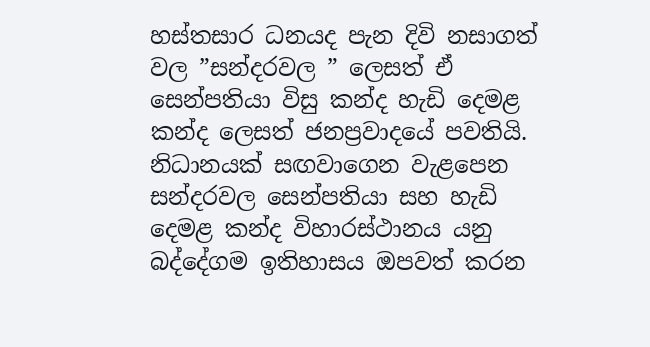හස්තසාර ධනයද පැන දිවි නසාගත් වල ”සන්දරවල ” ලෙසත් ඒ සෙන්පතියා විසු කන්ද හැඩි දෙමළ කන්ද ලෙසත් ජනප්‍රවාදයේ පවතියි. නිධානයක් සඟවාගෙන වැළපෙන සන්දරවල සෙන්පතියා සහ හැඩි දෙමළ කන්ද විහාරස්ථානය යනු බද්දේගම ඉතිහාසය ඔපවත් කරන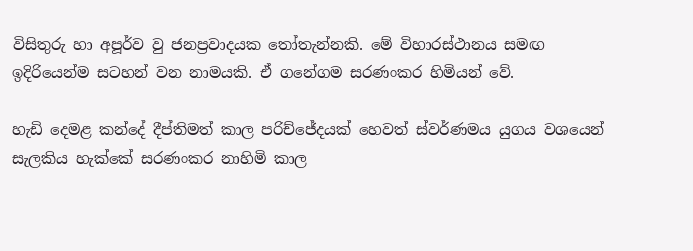විසිතුරු හා අපූර්ව වු ජනප්‍රවාදයක තෝතැන්නකි. මේ විහාරස්ථානය සමඟ ඉදිරියෙන්ම සටහන් වන නාමයකි. ඒ ගනේගම සරණංකර හිමියන් වේ.

හැඩි දෙමළ කන්දේ දීප්තිමත් කාල පරිච්ජේදයක් හෙවත් ස්වර්ණමය යුගය වශයෙන් සැලකිය හැක්කේ සරණංකර නාහිමි කාල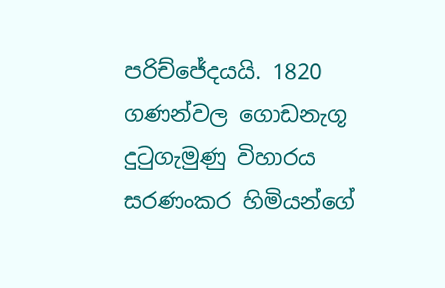පරිච්ජේදයයි. 1820 ගණන්වල ගොඩනැගූ දුටුගැමුණු විහාරය  සරණංකර හිමියන්ගේ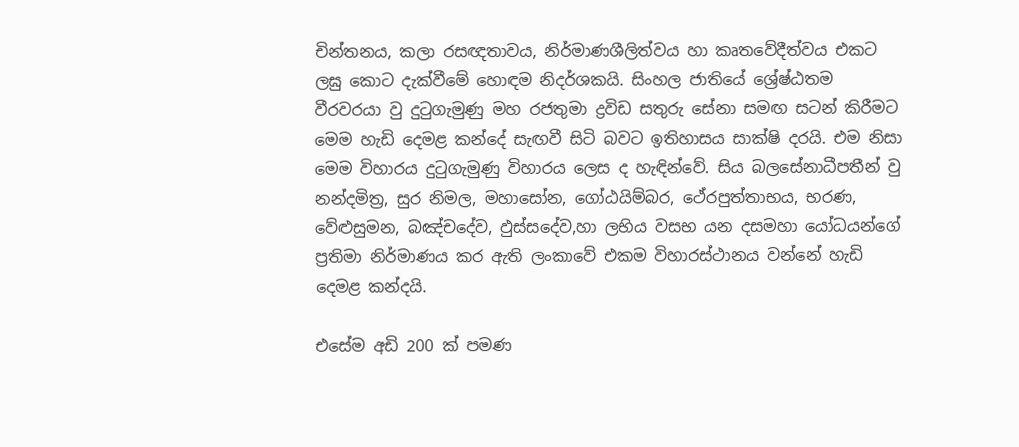චින්තනය, කලා රසඥතාවය, නිර්මාණශීලිත්වය හා කෘතවේදීත්වය එකට ලඝු කොට දැක්වීමේ හොඳම නිදර්ශකයි. සිංහල ජාතියේ ශ්‍රේෂ්ඨතම වීරවරයා වු දුටුගැමුණු මහ රජතුමා ද්‍රවිඩ සතුරු සේනා සමඟ සටන් කිරීමට මෙම හැඩි දෙමළ කන්දේ සැඟවී සිටි බවට ඉතිහාසය සාක්ෂි දරයි. එම නිසා මෙම විහාරය දුටුගැමුණු විහාරය ලෙස ද හැඳින්වේ. සිය බලසේනාධීපතීන් වු නන්දමිත්‍ර, සුර නිමල, මහාසෝන, ගෝඨයිම්බර, ථේරපුත්තාභය, භරණ, වේළුසුමන, බඤ්චදේව, ඵුස්සදේව,හා ලභිය වසභ යන දසමහා යෝධයන්ගේ  ප්‍රතිමා නිර්මාණය කර ඇති ලංකාවේ එකම විහාරස්ථානය වන්නේ හැඩි දෙමළ කන්දයි.

එසේම අඩි 200 ක් පමණ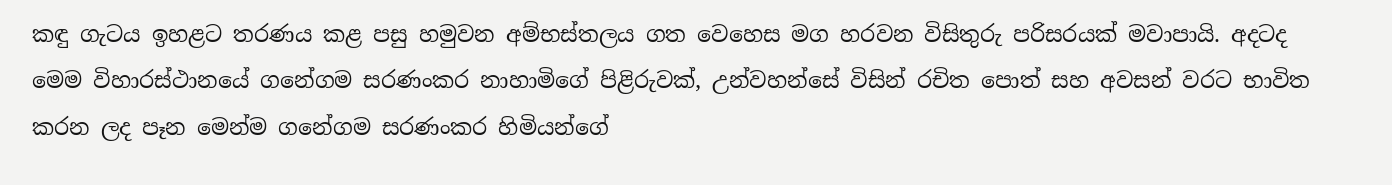කඳු ගැටය ඉහළට තරණය කළ පසු හමුවන අම්භස්තලය ගත වෙහෙස මග හරවන විසිතුරු පරිසරයක් මවාපායි. අදටද මෙම විහාරස්ථානයේ ගනේගම සරණංකර නාහාමිගේ පිළිරුවක්, උන්වහන්සේ විසින් රචිත පොත් සහ අවසන් වරට භාවිත කරන ලද පෑන මෙන්ම ගනේගම සරණංකර හිමියන්ගේ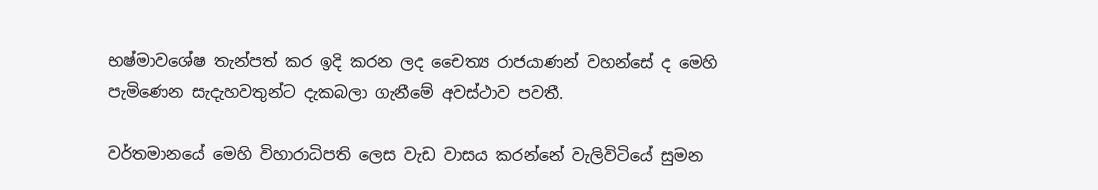භෂ්මාවශේෂ තැන්පත් කර ඉදි කරන ලද චෛත්‍ය රාජයාණන් වහන්සේ ද මෙහි පැමිණෙන සැදැහවතුන්ට දැකබලා ගැනීමේ අවස්ථාව පවතී.

වර්තමානයේ මෙහි විහාරාධිපති ලෙස වැඩ වාසය කරන්නේ වැලිවිටියේ සුමන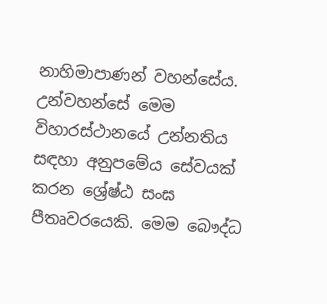නාහිමාපාණන් වහන්සේය. උන්වහන්සේ මෙම විහාරස්ථානයේ උන්නතිය සඳහා අනුපමේය සේවයක් කරන ශ්‍රේෂ්ඨ සංඝ පීතෘවරයෙකි. මෙම බෞද්ධ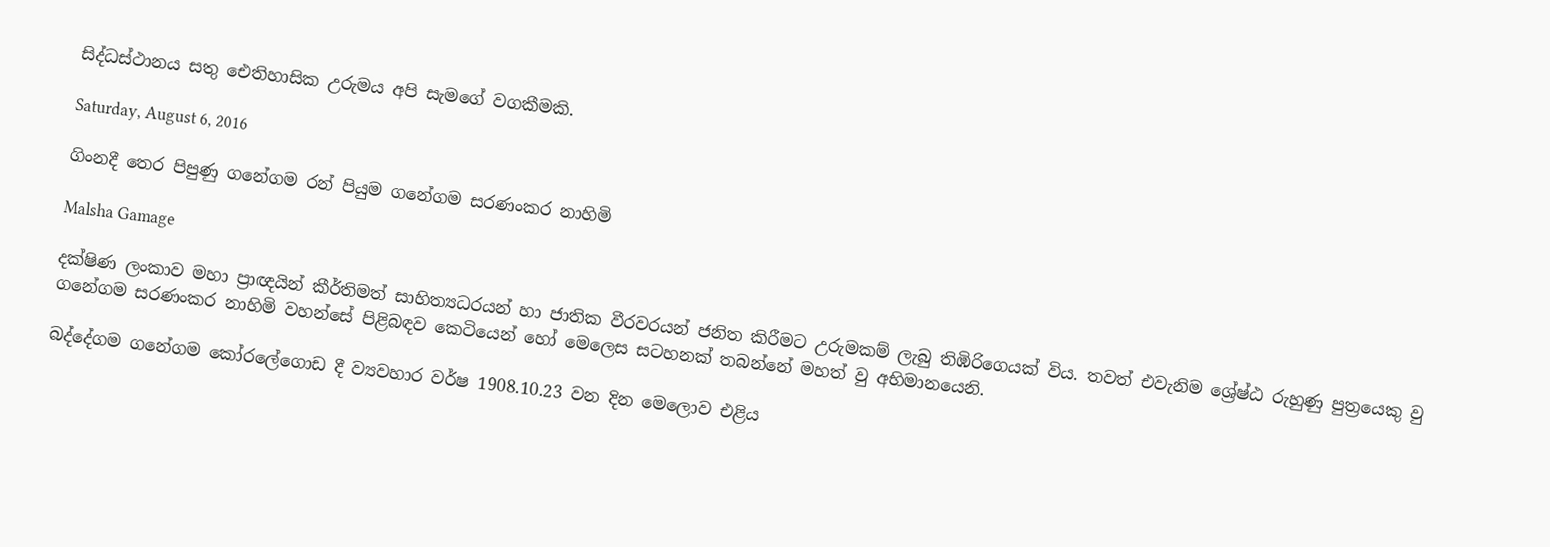සිද්ධස්ථානය සතු ඓතිහාසික උරුමය අපි සැමගේ වගකීමකි.

Saturday, August 6, 2016

ගිංනදී තෙර පිපුණු ගනේගම රන් පියුම ගනේගම සරණංකර නාහිමි

Malsha Gamage

දක්ෂිණ ලංකාව මහා ප්‍රාඥයින් කීර්තිමත් සාහිත්‍යධරයන් හා ජාතික වීරවරයන් ජනිත කිරීමට උරුමකම් ලැබු තිඹිරිගෙයක් විය. තවත් එවැනිම ශ්‍රේෂ්ඨ රුහුණු පුත්‍රයෙකු වු ගනේගම සරණංකර නාහිමි වහන්සේ පිළිබඳව කෙටියෙන් හෝ මෙලෙස සටහනක් තබන්නේ මහත් වු අභිමානයෙනි.

බද්දේගම ගනේගම කෝරලේගොඩ දී ව්‍යවහාර වර්ෂ 1908.10.23 වන දින මෙලොව එළිය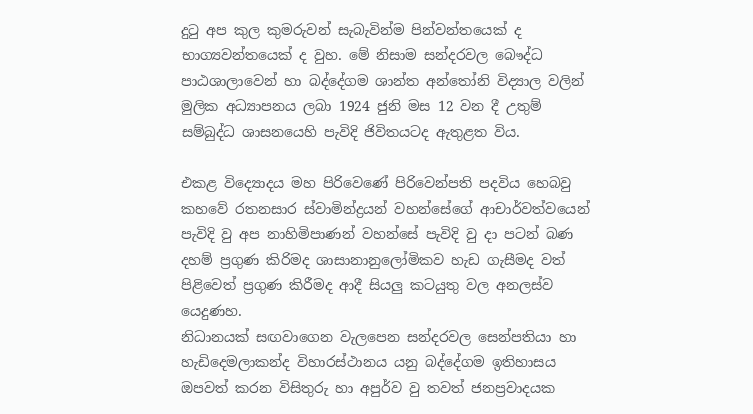දුටු අප කුල කුමරුවන් සැබැවින්ම පින්වන්තයෙක් ද භාග්‍යවන්තයෙක් ද වුහ. මේ නිසාම සන්දරවල බෞද්ධ පාඨශාලාවෙන් හා බද්දේගම ශාන්ත අන්තෝනි විද්‍යාල වලින් මුලික අධ්‍යාපනය ලබා 1924 ජුනි මස 12 වන දී උතුම් සම්බුද්ධ ශාසනයෙහි පැවිදි ජිවිතයටද ඇතුළත විය.

එකළ විද්‍යොදය මහ පිරිවෙණේ පිරිවෙන්පති පදවිය හෙබවු කහවේ රතනසාර ස්වාමින්ද්‍රයන් වහන්සේගේ ආචාර්වත්වයෙන් පැවිදි වු අප නාහිමිපාණන් වහන්සේ පැවිදි වු දා පටන් බණ දහම් ප්‍රගුණ කිරිමද ශාසානානුලෝමිකව හැඩ ගැසීමද වත් පිළිවෙත් ප්‍රගුණ කිරීමද ආදී සියලු කටයුතු වල අනලස්ව යෙදුණහ.
නිධානයක් සඟවාගෙන වැලපෙන සන්දරවල සෙන්පතියා හා හැඩිදෙමලාකන්ද විහාරස්ථානය යනු බද්දේගම ඉතිහාසය ඔපවත් කරන විසිතුරු හා අපුර්ව වු තවත් ජනප්‍රවාදයක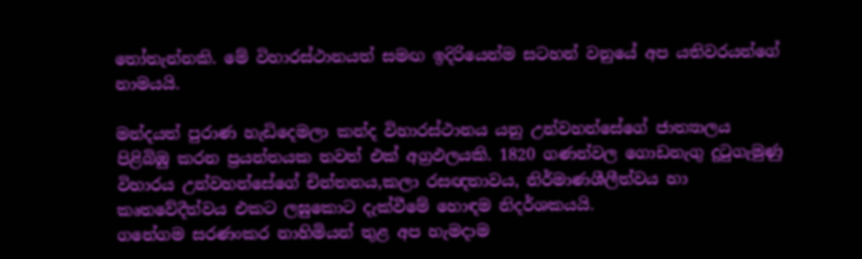තෝතැන්නකි. මේ විහාරස්ථානයත් සමඟ ඉදිරියෙන්ම සටහන් වනුයේ අප යතිවරයන්ගේ නාමයයි.

මන්දයත් පුරාණ හැඩිදෙමලා කන්ද විහාරස්ථානය යනු උන්වහන්සේගේ ජාත්‍යාලය පිළිබිඹු කරන ප්‍රයන්තයක තවත් එක් අග්‍රඵලයකි. 1820 ගණන්වල ගොඩනැගු දුටුගැමුණු විහාරය උන්වහන්සේගේ චින්තනය,කලා රසඥතාවය, නිර්මාණශීලීත්වය හා කෘතවේදීත්වය එකට ලඝුකොට දැක්වීමේ හොඳම නිදර්ශකයයි.
ගනේගම සරණංකර නාහිමියන් තුළ අප හැමදාම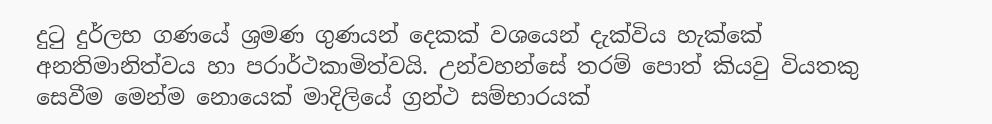දුටු දුර්ලභ ගණයේ ශ්‍රමණ ගුණයන් දෙකක් වශයෙන් දැක්විය හැක්කේ අනතිමානිත්වය හා පරාර්ථකාමිත්වයි. උන්වහන්සේ තරම් පොත් කියවු වියතකු සෙවීම මෙන්ම නොයෙක් මාදිලියේ ග්‍රන්ථ සම්භාරයක්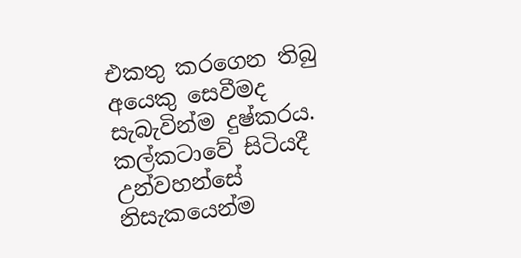එකතු කරගෙන තිබු අයෙකු සෙවීමද සැබැවින්ම දුෂ්කරය.
කල්කටාවේ සිටියදී උන්වහන්සේ නිසැකයෙන්ම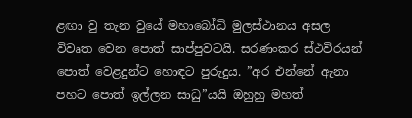ළඟා වු තැන වුයේ මහාබෝධි මුලස්ථානය අසල විවෘත වෙන පොත් සාප්පුවටයි. සරණංකර ස්ථවිරයන් පොත් වෙළදුන්ට හොඳට පුරුදුය. ”අර එන්නේ ඇනා පහට පොත් ඉල්ලන සාධු”යයි ඔහුහු මහත්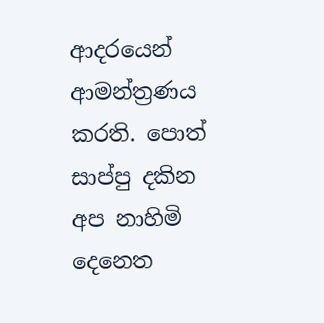ආදරයෙන් ආමන්ත්‍රණය කරති. පොත් සාප්පු දකින අප නාහිමි දෙනෙත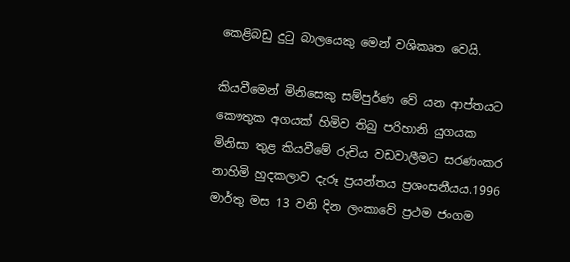කෙළිබඩු දුටු බාලයෙකු මෙන් වශිකෘත වෙයි.

කියවීමෙන් මිනිසෙකු සම්පුර්ණ වේ යන ආප්තයට කෞතුක අගයක් හිමිව තිබු පරිහානි යුගයක   මිනිසා තුළ කියවීමේ රුචිය වඩවාලීමට සරණංකර නාහිමි හුදකලාව දැරූ ප්‍රයන්තය ප්‍රශංසනීයය.1996 මාර්තු මස 13 වනි දින ලංකාවේ ප්‍රථම ජංගම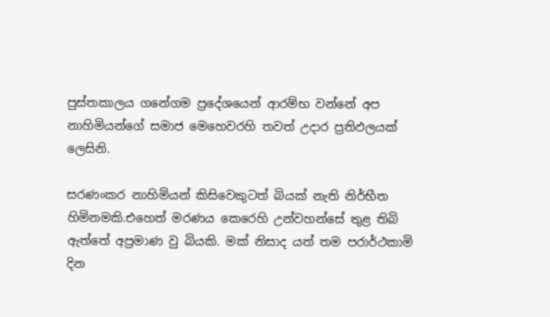පුස්තකාලය ගනේගම ප්‍රදේශයෙන් ආරම්භ වන්නේ අප නාහිමියන්ගේ සමාජ මෙහෙවරහි තවත් උදාර ප්‍රතිඵලයක් ලෙසිනි.

සරණංකර නාහිමියන් කිසිවෙකුටත් බියක් නැති නිර්භීත හිමිනමකි.එහෙත් මරණය කෙරෙහි උන්වහන්සේ තුළ තිබි ඇත්තේ අප්‍රමාණ වු බියකි. මක් නිසාද යත් තම පරාර්ථකාමි දින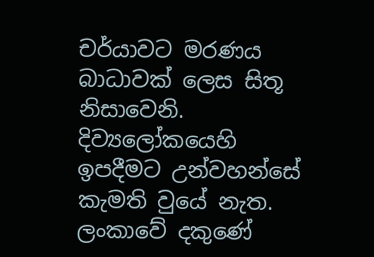චර්යාවට මරණය බාධාවක් ලෙස සිතූ නිසාවෙනි. දිව්‍යලෝකයෙහි ඉපදීමට උන්වහන්සේ කැමති වුයේ නැත. ලංකාවේ දකුණේ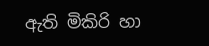ඇති මිකිරි හා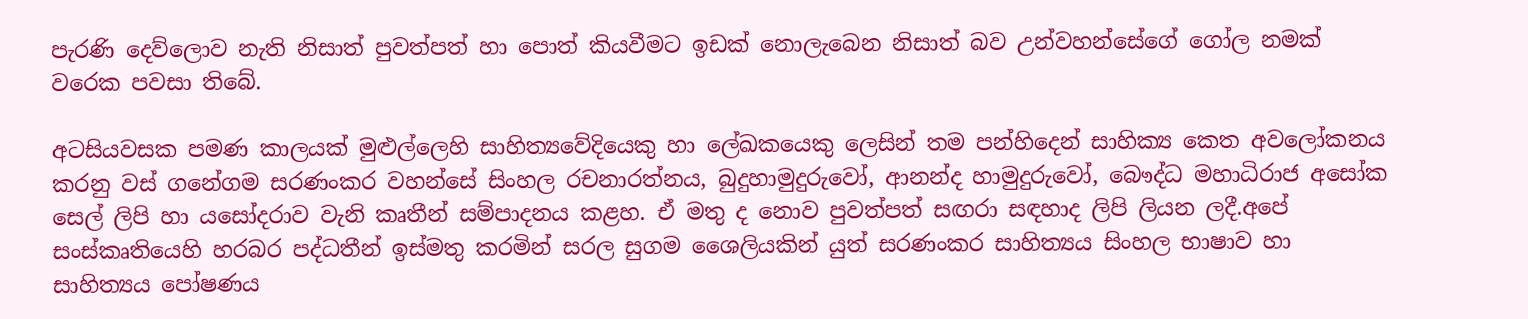පැරණි දෙව්ලොව නැති නිසාත් පුවත්පත් හා පොත් කියවීමට ඉඩක් නොලැබෙන නිසාත් බව උන්වහන්සේගේ ගෝල නමක් වරෙක පවසා තිබේ.

අටසියවසක පමණ කාලයක් මුළුල්ලෙහි සාහිත්‍යවේදියෙකු හා ලේඛකයෙකු ලෙසින් තම පන්හිදෙන් සාහික්‍ය කෙත අවලෝකනය කරනු වස් ගනේගම සරණංකර වහන්සේ සිංහල රචනාරත්නය, බුදුහාමුදුරුවෝ, ආනන්ද හාමුදුරුවෝ, බෞද්ධ මහාධිරාජ අසෝක සෙල් ලිපි හා යසෝදරාව වැනි කෘතීන් සම්පාදනය කළහ. ඒ මතු ද නොව පුවත්පත් සඟරා සඳහාද ලිපි ලියන ලදී.අපේ සංස්කෘතියෙහි හරබර පද්ධතීන් ඉස්මතු කරමින් සරල සුගම ශෛලියකින් යුත් සරණංකර සාහිත්‍යය සිංහල භාෂාව හා සාහිත්‍යය පෝෂණය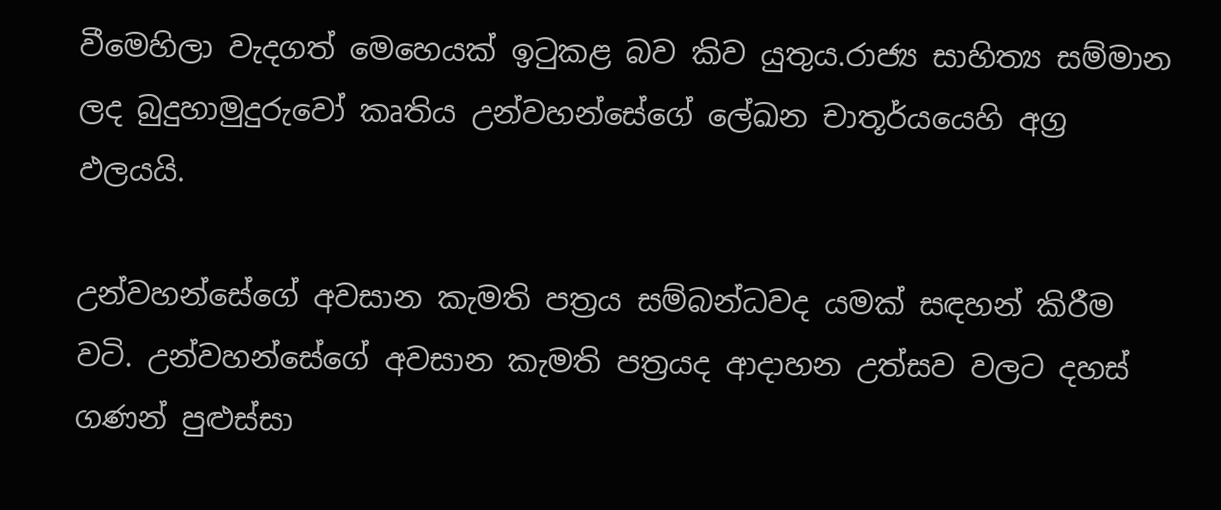වීමෙහිලා වැදගත් මෙහෙයක් ඉටුකළ බව කිව යුතුය.රාජ්‍ය සාහිත්‍ය සම්මාන ලද බුදුහාමුදුරුවෝ කෘතිය උන්වහන්සේගේ ලේඛන චාතූර්යයෙහි අග්‍ර ඵලයයි.

උන්වහන්සේගේ අවසාන කැමති පත්‍රය සම්බන්ධවද යමක් සඳහන් කිරීම වටි. උන්වහන්සේගේ අවසාන කැමති පත්‍රයද ආදාහන උත්සව වලට දහස් ගණන් පුළුස්සා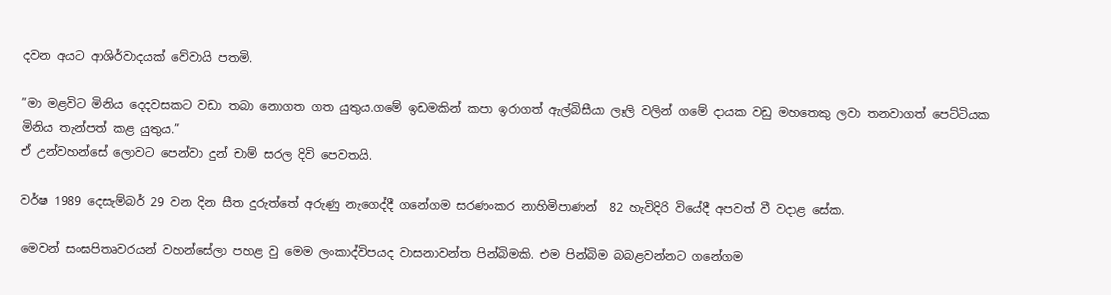දවන අයට ආශිර්වාදයක් වේවායි පතමි.

”මා මළවිට මිනිය දෙදවසකට වඩා තබා නොගත ගත යුතුය.ගමේ ඉඩමකින් කපා ඉරාගත් ඇල්බිසීයා ලෑලි වලින් ගමේ දායක වඩු මහතෙකු ලවා තනවාගත් පෙට්ටියක මිනිය තැන්පත් කළ යුතුය.”
ඒ උන්වහන්සේ ලොවට පෙන්වා දුන් චාම් සරල දිවි පෙවතයි.

වර්ෂ 1989 දෙසැම්බර් 29 වන දින සීත දුරුත්තේ අරුණු නැගෙද්දී ගනේගම සරණංකර නාහිමිපාණන්  82 හැවිදිරි වියේදී අපවත් වී වදාළ සේක.

මෙවන් සංඝපිතෘවරයන් වහන්සේලා පහළ වු මෙම ලංකාද්විපයද වාසනාවන්ත පින්බිමකි. එම පින්බිම බබළවන්නට ගනේගම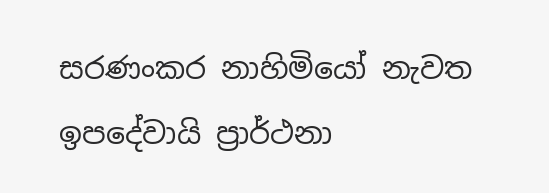සරණංකර නාහිමියෝ නැවත ඉපදේවායි ප්‍රාර්ථනා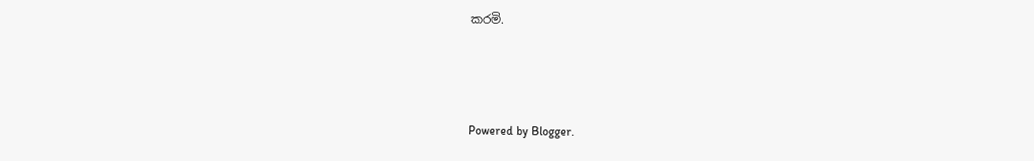කරමි.



Powered by Blogger.